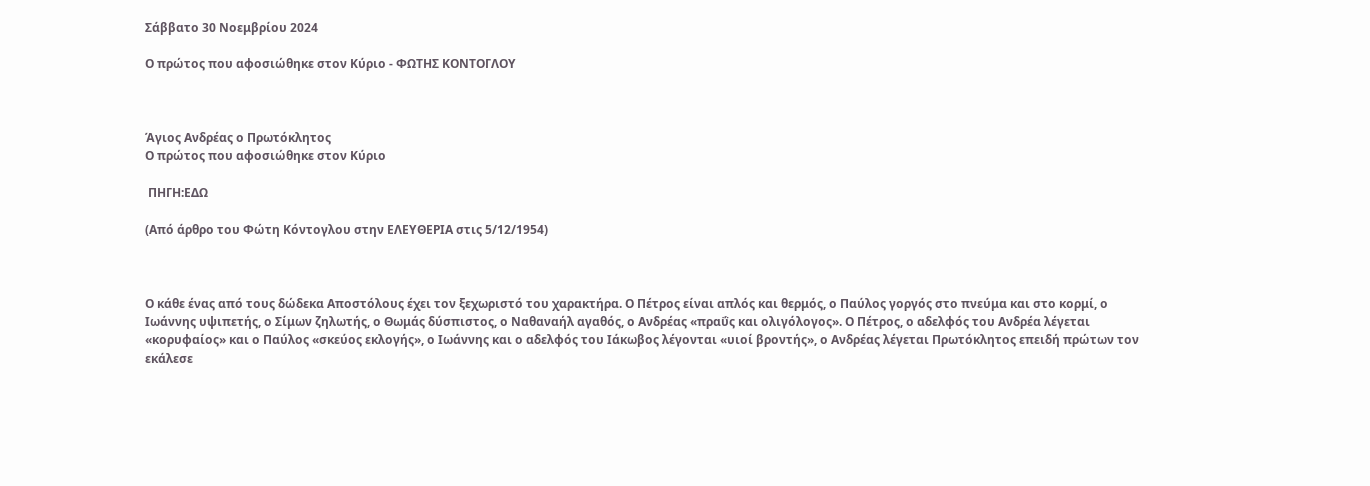Σάββατο 30 Νοεμβρίου 2024

Ο πρώτος που αφοσιώθηκε στον Κύριο - ΦΩΤΗΣ ΚΟΝΤΟΓΛΟΥ



Άγιος Ανδρέας ο Πρωτόκλητος
Ο πρώτος που αφοσιώθηκε στον Κύριο

 ΠΗΓΗ:ΕΔΩ

(Από άρθρο του Φώτη Κόντογλου στην ΕΛΕΥΘΕΡΙΑ στις 5/12/1954)



Ο κάθε ένας από τους δώδεκα Αποστόλους έχει τον ξεχωριστό του χαρακτήρα. Ο Πέτρος είναι απλός και θερμός, ο Παύλος γοργός στο πνεύμα και στο κορμί, ο Ιωάννης υψιπετής, ο Σίμων ζηλωτής, ο Θωμάς δύσπιστος, ο Ναθαναήλ αγαθός, ο Ανδρέας «πραΰς και ολιγόλογος». Ο Πέτρος, ο αδελφός του Ανδρέα λέγεται «κορυφαίος» και ο Παύλος «σκεύος εκλογής», ο Ιωάννης και ο αδελφός του Ιάκωβος λέγονται «υιοί βροντής», ο Ανδρέας λέγεται Πρωτόκλητος επειδή πρώτων τον εκάλεσε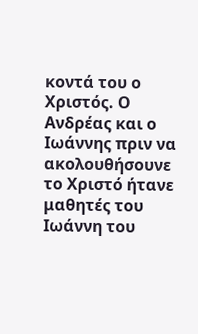κοντά του ο Χριστός. Ο Ανδρέας και ο Ιωάννης πριν να ακολουθήσουνε το Χριστό ήτανε μαθητές του Ιωάννη του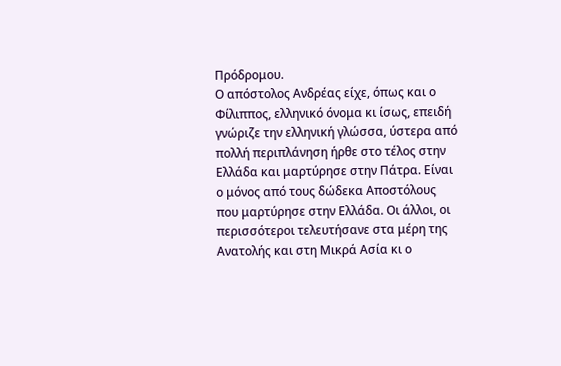Πρόδρομου.
Ο απόστολος Ανδρέας είχε, όπως και ο Φίλιππος, ελληνικό όνομα κι ίσως, επειδή γνώριζε την ελληνική γλώσσα, ύστερα από πολλή περιπλάνηση ήρθε στο τέλος στην Ελλάδα και μαρτύρησε στην Πάτρα. Είναι ο μόνος από τους δώδεκα Αποστόλους που μαρτύρησε στην Ελλάδα. Οι άλλοι, οι περισσότεροι τελευτήσανε στα μέρη της Ανατολής και στη Μικρά Ασία κι ο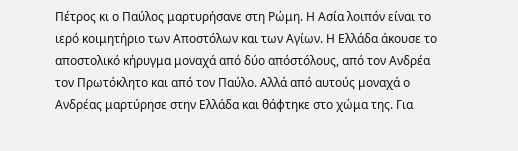Πέτρος κι ο Παύλος μαρτυρήσανε στη Ρώμη. Η Ασία λοιπόν είναι το ιερό κοιμητήριο των Αποστόλων και των Αγίων. Η Ελλάδα άκουσε το αποστολικό κήρυγμα μοναχά από δύο απόστόλους, από τον Ανδρέα τον Πρωτόκλητο και από τον Παύλο. Αλλά από αυτούς μοναχά ο Ανδρέας μαρτύρησε στην Ελλάδα και θάφτηκε στο χώμα της. Για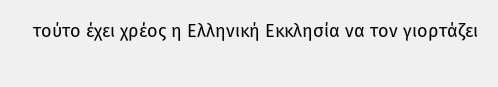τούτο έχει χρέος η Ελληνική Εκκλησία να τον γιορτάζει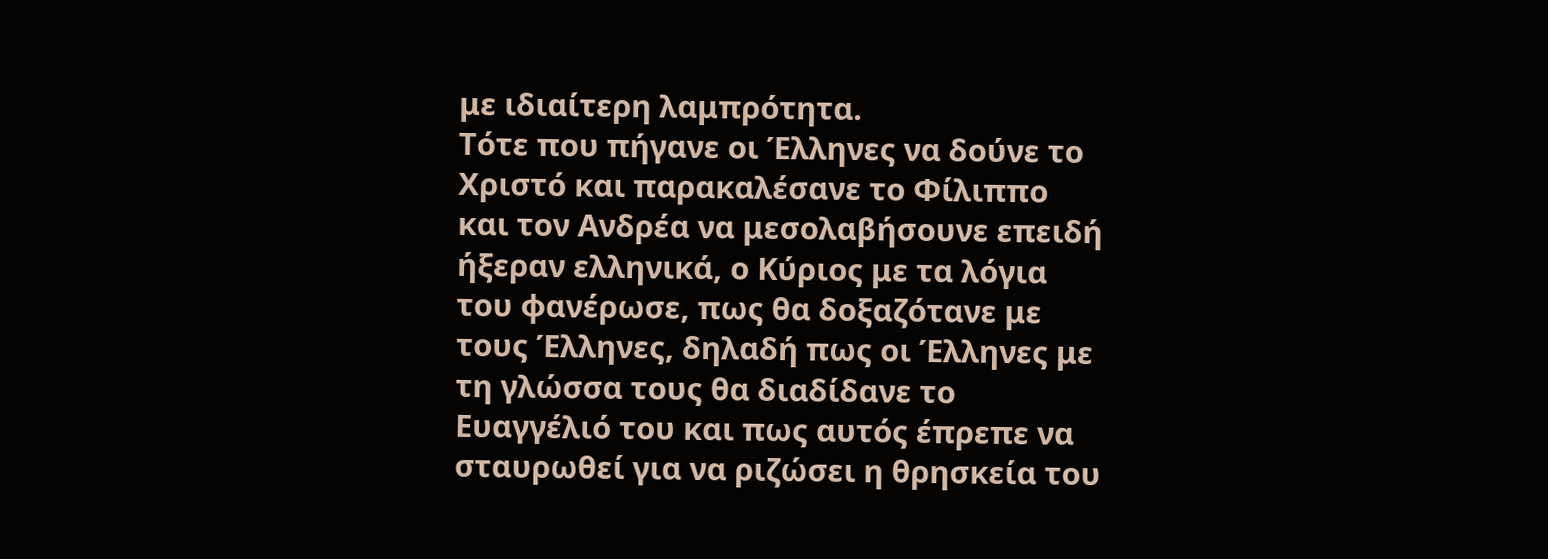με ιδιαίτερη λαμπρότητα.
Τότε που πήγανε οι Έλληνες να δούνε το Χριστό και παρακαλέσανε το Φίλιππο και τον Ανδρέα να μεσολαβήσουνε επειδή ήξεραν ελληνικά, ο Κύριος με τα λόγια του φανέρωσε, πως θα δοξαζότανε με τους Έλληνες, δηλαδή πως οι Έλληνες με τη γλώσσα τους θα διαδίδανε το Ευαγγέλιό του και πως αυτός έπρεπε να σταυρωθεί για να ριζώσει η θρησκεία του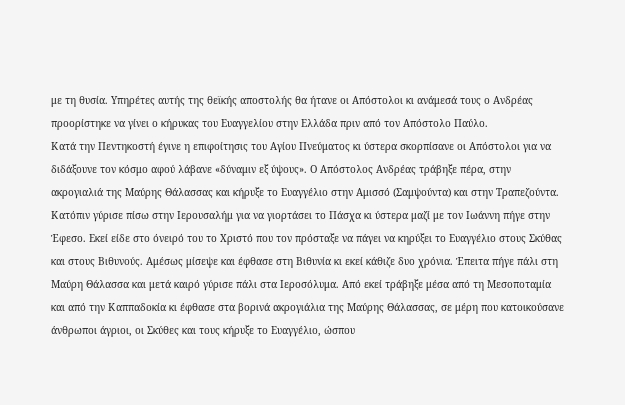με τη θυσία. Υπηρέτες αυτής της θεϊκής αποστολής θα ήτανε οι Απόστολοι κι ανάμεσά τους ο Ανδρέας προορίστηκε να γίνει ο κήρυκας του Ευαγγελίου στην Ελλάδα πριν από τον Απόστολο Παύλο.
Κατά την Πεντηκοστή έγινε η επιφοίτησις του Αγίου Πνεύματος κι ύστερα σκορπίσανε οι Απόστολοι για να διδάξουνε τον κόσμο αφού λάβανε «δύναμιν εξ ύψους». Ο Απόστολος Ανδρέας τράβηξε πέρα, στην ακρογιαλιά της Μαύρης Θάλασσας και κήρυξε το Ευαγγέλιο στην Αμισσό (Σαμψούντα) και στην Τραπεζούντα. Κατόπιν γύρισε πίσω στην Ιερουσαλήμ για να γιορτάσει το Πάσχα κι ύστερα μαζί με τον Ιωάννη πήγε στην Έφεσο. Εκεί είδε στο όνειρό του το Χριστό που τον πρόσταξε να πάγει να κηρύξει το Ευαγγέλιο στους Σκύθας και στους Βιθυνούς. Αμέσως μίσεψε και έφθασε στη Βιθυνία κι εκεί κάθιζε δυο χρόνια. Έπειτα πήγε πάλι στη Μαύρη Θάλασσα και μετά καιρό γύρισε πάλι στα Ιεροσόλυμα. Από εκεί τράβηξε μέσα από τη Μεσοποταμία και από την Καππαδοκία κι έφθασε στα βορινά ακρογιάλια της Μαύρης Θάλασσας, σε μέρη που κατοικούσανε άνθρωποι άγριοι, οι Σκύθες και τους κήρυξε το Ευαγγέλιο, ώσπου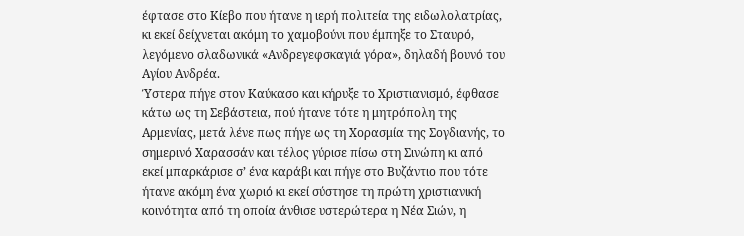έφτασε στο Κίεβο που ήτανε η ιερή πολιτεία της ειδωλολατρίας, κι εκεί δείχνεται ακόμη το χαμοβούνι που έμπηξε το Σταυρό, λεγόμενο σλαδωνικά «Ανδρεγεφσκαγιά γόρα», δηλαδή βουνό του Αγίου Ανδρέα.
Ύστερα πήγε στον Καύκασο και κήρυξε το Χριστιανισμό, έφθασε κάτω ως τη Σεβάστεια, πού ήτανε τότε η μητρόπολη της Αρμενίας, μετά λένε πως πήγε ως τη Χορασμία της Σογδιανής, το σημερινό Χαρασσάν και τέλος γύρισε πίσω στη Σινώπη κι από εκεί μπαρκάρισε σ’ ένα καράβι και πήγε στο Βυζάντιο που τότε ήτανε ακόμη ένα χωριό κι εκεί σύστησε τη πρώτη χριστιανική κοινότητα από τη οποία άνθισε υστερώτερα η Νέα Σιών, η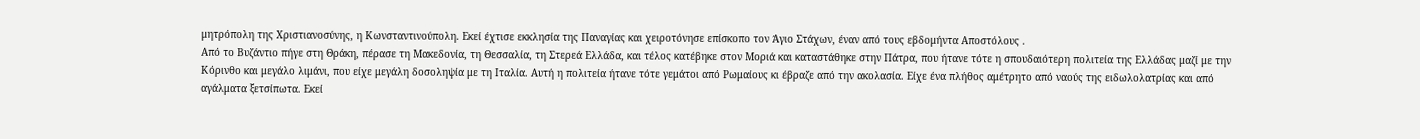μητρόπολη της Χριστιανοσύνης, η Κωνσταντινούπολη. Εκεί έχτισε εκκλησία της Παναγίας και χειροτόνησε επίσκοπο τον Άγιο Στάχων, έναν από τους εβδομήντα Αποστόλους .
Από το Βυζάντιο πήγε στη Θράκη, πέρασε τη Μακεδονία, τη Θεσσαλία, τη Στερεά Ελλάδα, και τέλος κατέβηκε στον Μοριά και καταστάθηκε στην Πάτρα, που ήτανε τότε η σπουδαιότερη πολιτεία της Ελλάδας μαζί με την Κόρινθο και μεγάλο λιμάνι, που είχε μεγάλη δοσοληψία με τη Ιταλία. Αυτή η πολιτεία ήτανε τότε γεμάτοι από Ρωμαίους κι έβραζε από την ακολασία. Είχε ένα πλήθος αμέτρητο από ναούς της ειδωλολατρίας και από αγάλματα ξετσίπωτα. Εκεί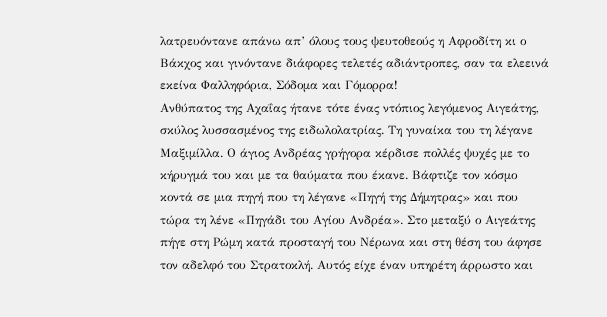λατρευόντανε απάνω απ’ όλους τους ψευτοθεούς η Αφροδίτη κι ο Βάκχος και γινόντανε διάφορες τελετές αδιάντροπες, σαν τα ελεεινά εκείνα Φαλληφόρια, Σόδομα και Γόμορρα!
Ανθύπατος της Αχαΐας ήτανε τότε ένας ντόπιος λεγόμενος Αιγεάτης, σκύλος λυσσασμένος της ειδωλολατρίας. Τη γυναίκα του τη λέγανε Μαξιμίλλα. Ο άγιος Ανδρέας γρήγορα κέρδισε πολλές ψυχές με το κήρυγμά του και με τα θαύματα που έκανε. Βάφτιζε τον κόσμο κοντά σε μια πηγή που τη λέγανε «Πηγή της Δήμητρας» και που τώρα τη λένε «Πηγάδι του Αγίου Ανδρέα». Στο μεταξύ ο Αιγεάτης πήγε στη Ρώμη κατά προσταγή του Νέρωνα και στη θέση του άφησε τον αδελφό του Στρατοκλή. Αυτός είχε έναν υπηρέτη άρρωστο και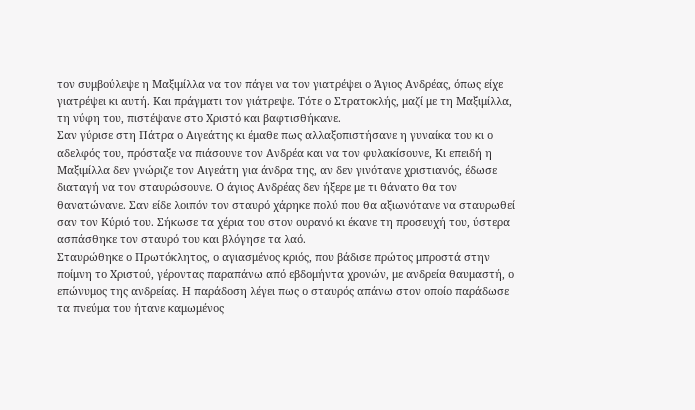τον συμβούλεψε η Μαξιμίλλα να τον πάγει να τον γιατρέψει ο Άγιος Ανδρέας, όπως είχε γιατρέψει κι αυτή. Και πράγματι τον γιάτρεψε. Τότε ο Στρατοκλής, μαζί με τη Μαξιμίλλα, τη νύφη του, πιστέψανε στο Χριστό και βαφτισθήκανε.
Σαν γύρισε στη Πάτρα ο Αιγεάτης κι έμαθε πως αλλαξοπιστήσανε η γυναίκα του κι ο αδελφός του, πρόσταξε να πιάσουνε τον Ανδρέα και να τον φυλακίσουνε, Κι επειδή η Μαξιμίλλα δεν γνώριζε τον Αιγεάτη για άνδρα της, αν δεν γινότανε χριστιανός, έδωσε διαταγή να τον σταυρώσουνε. Ο άγιος Ανδρέας δεν ήξερε με τι θάνατο θα τον θανατώνανε. Σαν είδε λοιπόν τον σταυρό χάρηκε πολύ που θα αξιωνότανε να σταυρωθεί σαν τον Κύριό του. Σήκωσε τα χέρια του στον ουρανό κι έκανε τη προσευχή του, ύστερα ασπάσθηκε τον σταυρό του και βλόγησε τα λαό.
Σταυρώθηκε ο Πρωτόκλητος, ο αγιασμένος κριός, που βάδισε πρώτος μπροστά στην ποίμνη το Χριστού, γέροντας παραπάνω από εβδομήντα χρονών, με ανδρεία θαυμαστή, ο επώνυμος της ανδρείας. Η παράδοση λέγει πως ο σταυρός απάνω στον οποίο παράδωσε τα πνεύμα του ήτανε καμωμένος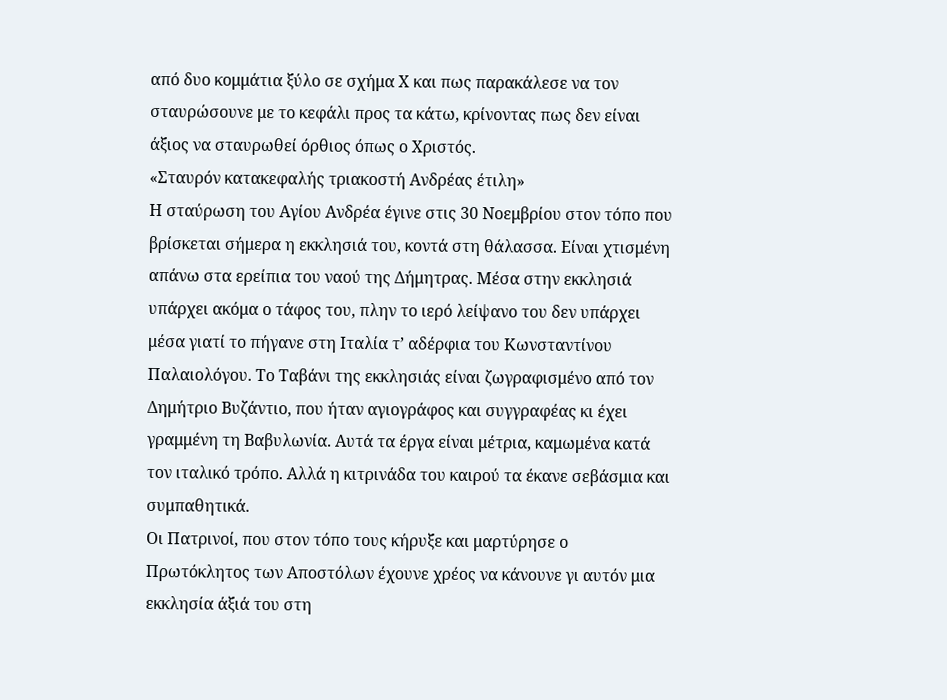από δυο κομμάτια ξύλο σε σχήμα Χ και πως παρακάλεσε να τον σταυρώσουνε με το κεφάλι προς τα κάτω, κρίνοντας πως δεν είναι άξιος να σταυρωθεί όρθιος όπως ο Χριστός.
«Σταυρόν κατακεφαλής τριακοστή Ανδρέας έτιλη»
Η σταύρωση του Αγίου Ανδρέα έγινε στις 30 Νοεμβρίου στον τόπο που βρίσκεται σήμερα η εκκλησιά του, κοντά στη θάλασσα. Είναι χτισμένη απάνω στα ερείπια του ναού της Δήμητρας. Μέσα στην εκκλησιά υπάρχει ακόμα ο τάφος του, πλην το ιερό λείψανο του δεν υπάρχει μέσα γιατί το πήγανε στη Ιταλία τ’ αδέρφια του Κωνσταντίνου Παλαιολόγου. Το Ταβάνι της εκκλησιάς είναι ζωγραφισμένο από τον Δημήτριο Βυζάντιο, που ήταν αγιογράφος και συγγραφέας κι έχει γραμμένη τη Βαβυλωνία. Αυτά τα έργα είναι μέτρια, καμωμένα κατά τον ιταλικό τρόπο. Αλλά η κιτρινάδα του καιρού τα έκανε σεβάσμια και συμπαθητικά.
Οι Πατρινοί, που στον τόπο τους κήρυξε και μαρτύρησε ο Πρωτόκλητος των Αποστόλων έχουνε χρέος να κάνουνε γι αυτόν μια εκκλησία άξιά του στη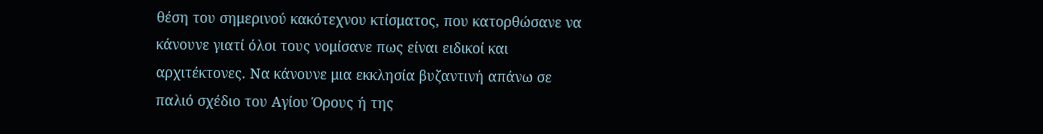θέση του σημερινού κακότεχνου κτίσματος, που κατορθώσανε να κάνουνε γιατί όλοι τους νομίσανε πως είναι ειδικοί και αρχιτέκτονες. Να κάνουνε μια εκκλησία βυζαντινή απάνω σε παλιό σχέδιο του Αγίου Όρους ή της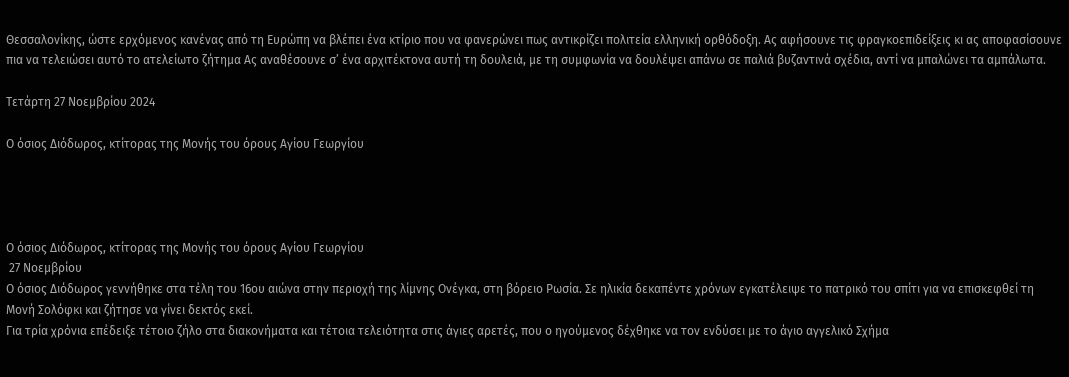Θεσσαλονίκης, ώστε ερχόμενος κανένας από τη Ευρώπη να βλέπει ένα κτίριο που να φανερώνει πως αντικρίζει πολιτεία ελληνική ορθόδοξη. Ας αφήσουνε τις φραγκοεπιδείξεις κι ας αποφασίσουνε πια να τελειώσει αυτό το ατελείωτο ζήτημα Ας αναθέσουνε σ’ ένα αρχιτέκτονα αυτή τη δουλειά, με τη συμφωνία να δουλέψει απάνω σε παλιά βυζαντινά σχέδια, αντί να μπαλώνει τα αμπάλωτα.

Τετάρτη 27 Νοεμβρίου 2024

Ο όσιος Διόδωρος, κτίτορας της Μονής του όρους Αγίου Γεωργίου




Ο όσιος Διόδωρος, κτίτορας της Μονής του όρους Αγίου Γεωργίου
 27 Νοεμβρίου
Ο όσιος Διόδωρος γεννήθηκε στα τέλη του 16ου αιώνα στην περιοχή της λίμνης Ονέγκα, στη βόρειο Ρωσία. Σε ηλικία δεκαπέντε χρόνων εγκατέλειψε το πατρικό του σπίτι για να επισκεφθεί τη Μονή Σολόφκι και ζήτησε να γίνει δεκτός εκεί.
Για τρία χρόνια επέδειξε τέτοιο ζήλο στα διακονήματα και τέτοια τελειότητα στις άγιες αρετές, που ο ηγούμενος δέχθηκε να τον ενδύσει με το άγιο αγγελικό Σχήμα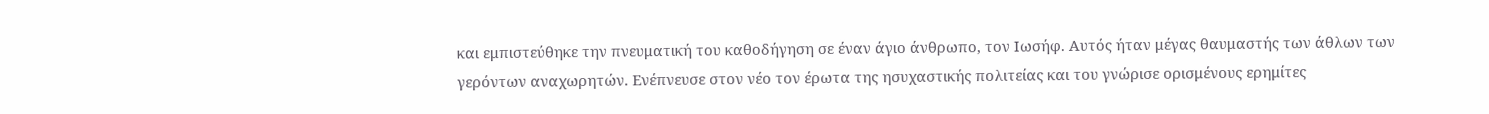και εμπιστεύθηκε την πνευματική του καθοδήγηση σε έναν άγιο άνθρωπο, τον Ιωσήφ. Αυτός ήταν μέγας θαυμαστής των άθλων των γερόντων αναχωρητών. Ενέπνευσε στον νέο τον έρωτα της ησυχαστικής πολιτείας και του γνώρισε ορισμένους ερημίτες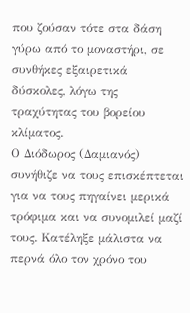που ζούσαν τότε στα δάση γύρω από το μοναστήρι, σε συνθήκες εξαιρετικά δύσκολες, λόγω της τραχύτητας του βορείου κλίματος.
Ο Διόδωρος (Δαμιανός) συνήθιζε να τους επισκέπτεται για να τους πηγαίνει μερικά τρόφιμα και να συνομιλεί μαζί τους. Κατέληξε μάλιστα να περνά όλο τον χρόνο του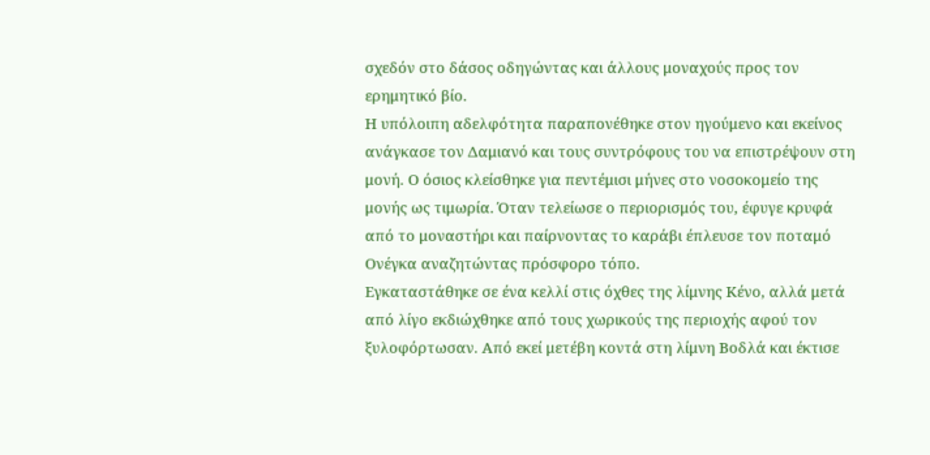σχεδόν στο δάσος οδηγώντας και άλλους μοναχούς προς τον ερημητικό βίο.
Η υπόλοιπη αδελφότητα παραπονέθηκε στον ηγούμενο και εκείνος ανάγκασε τον Δαμιανό και τους συντρόφους του να επιστρέψουν στη μονή. Ο όσιος κλείσθηκε για πεντέμισι μήνες στο νοσοκομείο της μονής ως τιμωρία. Όταν τελείωσε ο περιορισμός του, έφυγε κρυφά από το μοναστήρι και παίρνοντας το καράβι έπλευσε τον ποταμό Ονέγκα αναζητώντας πρόσφορο τόπο.
Εγκαταστάθηκε σε ένα κελλί στις όχθες της λίμνης Κένο, αλλά μετά από λίγο εκδιώχθηκε από τους χωρικούς της περιοχής αφού τον ξυλοφόρτωσαν. Από εκεί μετέβη κοντά στη λίμνη Βοδλά και έκτισε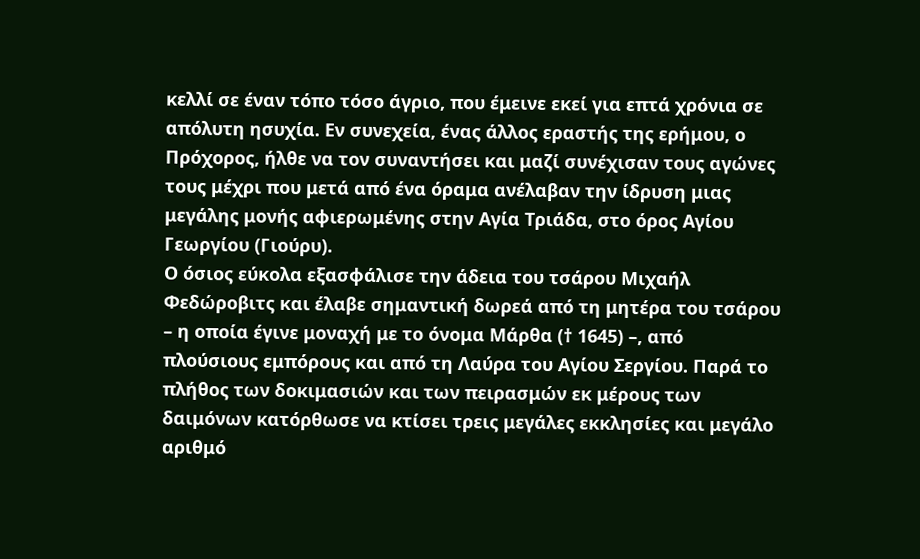κελλί σε έναν τόπο τόσο άγριο, που έμεινε εκεί για επτά χρόνια σε απόλυτη ησυχία. Εν συνεχεία, ένας άλλος εραστής της ερήμου, ο Πρόχορος, ήλθε να τον συναντήσει και μαζί συνέχισαν τους αγώνες τους μέχρι που μετά από ένα όραμα ανέλαβαν την ίδρυση μιας μεγάλης μονής αφιερωμένης στην Αγία Τριάδα, στο όρος Αγίου Γεωργίου (Γιούρυ).
Ο όσιος εύκολα εξασφάλισε την άδεια του τσάρου Μιχαήλ Φεδώροβιτς και έλαβε σημαντική δωρεά από τη μητέρα του τσάρου – η οποία έγινε μοναχή με το όνομα Μάρθα († 1645) –, από πλούσιους εμπόρους και από τη Λαύρα του Αγίου Σεργίου. Παρά το πλήθος των δοκιμασιών και των πειρασμών εκ μέρους των δαιμόνων κατόρθωσε να κτίσει τρεις μεγάλες εκκλησίες και μεγάλο αριθμό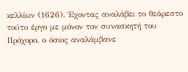κελλίων (1626). Έχοντας αναλάβει το θεάρεστο τούτο έργο με μόνον τον συνασκητή του Πρόχορο, ο όσιος αναλάμβανε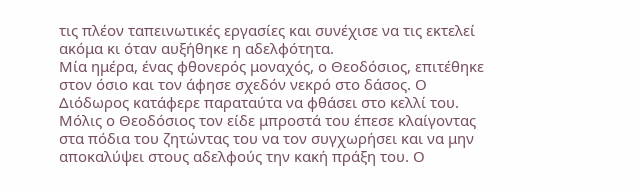τις πλέον ταπεινωτικές εργασίες και συνέχισε να τις εκτελεί ακόμα κι όταν αυξήθηκε η αδελφότητα.
Μία ημέρα, ένας φθονερός μοναχός, ο Θεοδόσιος, επιτέθηκε στον όσιο και τον άφησε σχεδόν νεκρό στο δάσος. Ο Διόδωρος κατάφερε παραταύτα να φθάσει στο κελλί του. Μόλις ο Θεοδόσιος τον είδε μπροστά του έπεσε κλαίγοντας στα πόδια του ζητώντας του να τον συγχωρήσει και να μην αποκαλύψει στους αδελφούς την κακή πράξη του. Ο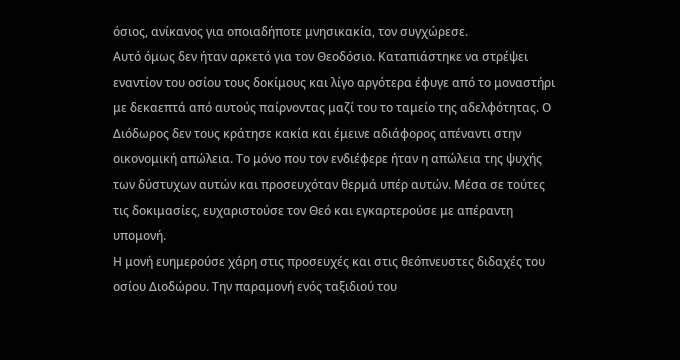όσιος, ανίκανος για οποιαδήποτε μνησικακία, τον συγχώρεσε.
Αυτό όμως δεν ήταν αρκετό για τον Θεοδόσιο. Καταπιάστηκε να στρέψει εναντίον του οσίου τους δοκίμους και λίγο αργότερα έφυγε από το μοναστήρι με δεκαεπτά από αυτούς παίρνοντας μαζί του το ταμείο της αδελφότητας. Ο Διόδωρος δεν τους κράτησε κακία και έμεινε αδιάφορος απέναντι στην οικονομική απώλεια. Το μόνο που τον ενδιέφερε ήταν η απώλεια της ψυχής των δύστυχων αυτών και προσευχόταν θερμά υπέρ αυτών. Μέσα σε τούτες τις δοκιμασίες, ευχαριστούσε τον Θεό και εγκαρτερούσε με απέραντη υπομονή.
Η μονή ευημερούσε χάρη στις προσευχές και στις θεόπνευστες διδαχές του οσίου Διοδώρου. Την παραμονή ενός ταξιδιού του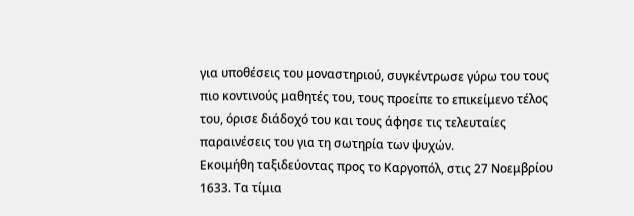για υποθέσεις του μοναστηριού, συγκέντρωσε γύρω του τους πιο κοντινούς μαθητές του, τους προείπε το επικείμενο τέλος του, όρισε διάδοχό του και τους άφησε τις τελευταίες παραινέσεις του για τη σωτηρία των ψυχών.
Εκοιμήθη ταξιδεύοντας προς το Καργοπόλ, στις 27 Νοεμβρίου 1633. Τα τίμια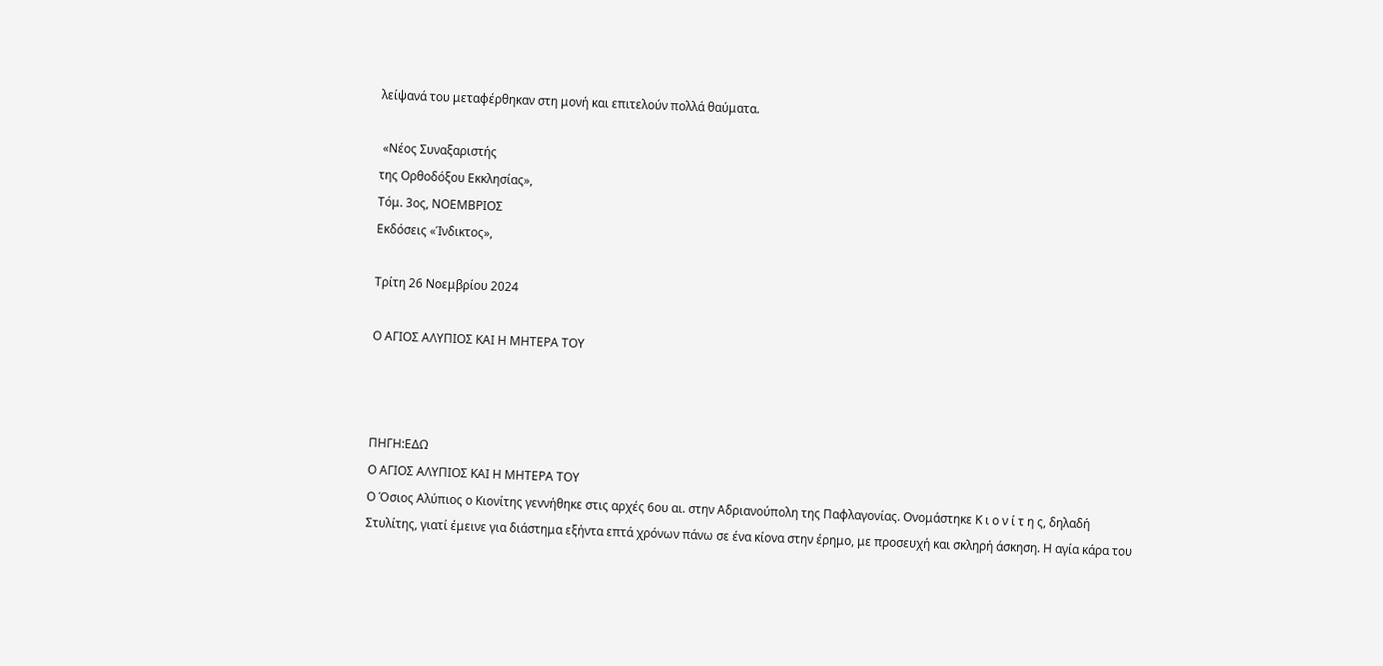λείψανά του μεταφέρθηκαν στη μονή και επιτελούν πολλά θαύματα.

 «Νέος Συναξαριστής
της Ορθοδόξου Εκκλησίας»,
Τόμ. 3ος, ΝΟΕΜΒΡΙΟΣ
Εκδόσεις «Ίνδικτος»,

Τρίτη 26 Νοεμβρίου 2024

Ο ΑΓΙΟΣ ΑΛΥΠΙΟΣ ΚΑΙ Η ΜΗΤΕΡΑ ΤΟΥ



ΠΗΓΗ:ΕΔΩ
Ο ΑΓΙΟΣ ΑΛΥΠΙΟΣ ΚΑΙ Η ΜΗΤΕΡΑ ΤΟΥ
Ο Όσιος Αλύπιος ο Κιονίτης γεννήθηκε στις αρχές 6ου αι. στην Αδριανούπολη της Παφλαγονίας. Ονομάστηκε Κ ι ο ν ί τ η ς, δηλαδή Στυλίτης, γιατί έμεινε για διάστημα εξήντα επτά χρόνων πάνω σε ένα κίονα στην έρημο, με προσευχή και σκληρή άσκηση. Η αγία κάρα του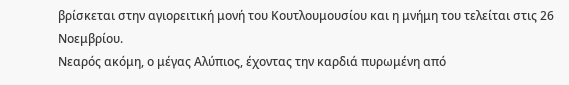βρίσκεται στην αγιορειτική μονή του Κουτλουμουσίου και η μνήμη του τελείται στις 26 Νοεμβρίου.
Νεαρός ακόμη, ο μέγας Αλύπιος, έχοντας την καρδιά πυρωμένη από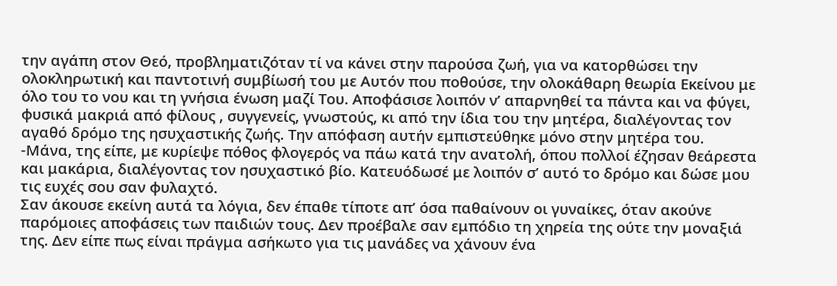την αγάπη στον Θεό, προβληματιζόταν τί να κάνει στην παρούσα ζωή, για να κατορθώσει την ολοκληρωτική και παντοτινή συμβίωσή του με Αυτόν που ποθούσε, την ολοκάθαρη θεωρία Εκείνου με όλο του το νου και τη γνήσια ένωση μαζί Του. Αποφάσισε λοιπόν ν’ απαρνηθεί τα πάντα και να φύγει, φυσικά μακριά από φίλους , συγγενείς, γνωστούς, κι από την ίδια του την μητέρα, διαλέγοντας τον αγαθό δρόμο της ησυχαστικής ζωής. Την απόφαση αυτήν εμπιστεύθηκε μόνο στην μητέρα του.
-Μάνα, της είπε, με κυρίεψε πόθος φλογερός να πάω κατά την ανατολή, όπου πολλοί έζησαν θεάρεστα και μακάρια, διαλέγοντας τον ησυχαστικό βίο. Κατευόδωσέ με λοιπόν σ’ αυτό το δρόμο και δώσε μου τις ευχές σου σαν φυλαχτό.
Σαν άκουσε εκείνη αυτά τα λόγια, δεν έπαθε τίποτε απ’ όσα παθαίνουν οι γυναίκες, όταν ακούνε παρόμοιες αποφάσεις των παιδιών τους. Δεν προέβαλε σαν εμπόδιο τη χηρεία της ούτε την μοναξιά της. Δεν είπε πως είναι πράγμα ασήκωτο για τις μανάδες να χάνουν ένα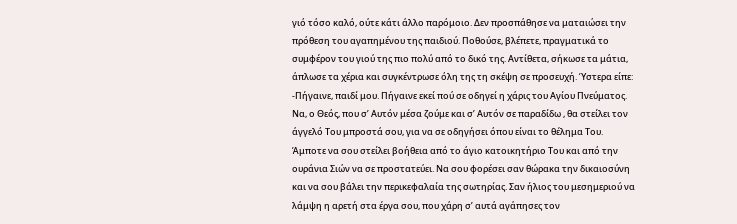γιό τόσο καλό, ούτε κάτι άλλο παρόμοιο. Δεν προσπάθησε να ματαιώσει την πρόθεση του αγαπημένου της παιδιού. Ποθούσε, βλέπετε, πραγματικά το συμφέρον του γιού της πιο πολύ από το δικό της. Αντίθετα, σήκωσε τα μάτια, άπλωσε τα χέρια και συγκέντρωσε όλη της τη σκέψη σε προσευχή. Ύστερα είπε:
-Πήγαινε, παιδί μου. Πήγαινε εκεί πού σε οδηγεί η χάρις του Αγίου Πνεύματος. Να, ο Θεός, που σ’ Αυτόν μέσα ζούμε και σ’ Αυτόν σε παραδίδω , θα στείλει τον άγγελό Του μπροστά σου, για να σε οδηγήσει όπου είναι το θέλημα Του. Άμποτε να σου στείλει βοήθεια από το άγιο κατοικητήριο Του και από την ουράνια Σιών να σε προστατεύει. Να σου φορέσει σαν θώρακα την δικαιοσύνη και να σου βάλει την περικεφαλαία της σωτηρίας. Σαν ήλιος του μεσημεριού να λάμψη η αρετή στα έργα σου, που χάρη σ’ αυτά αγάπησες τον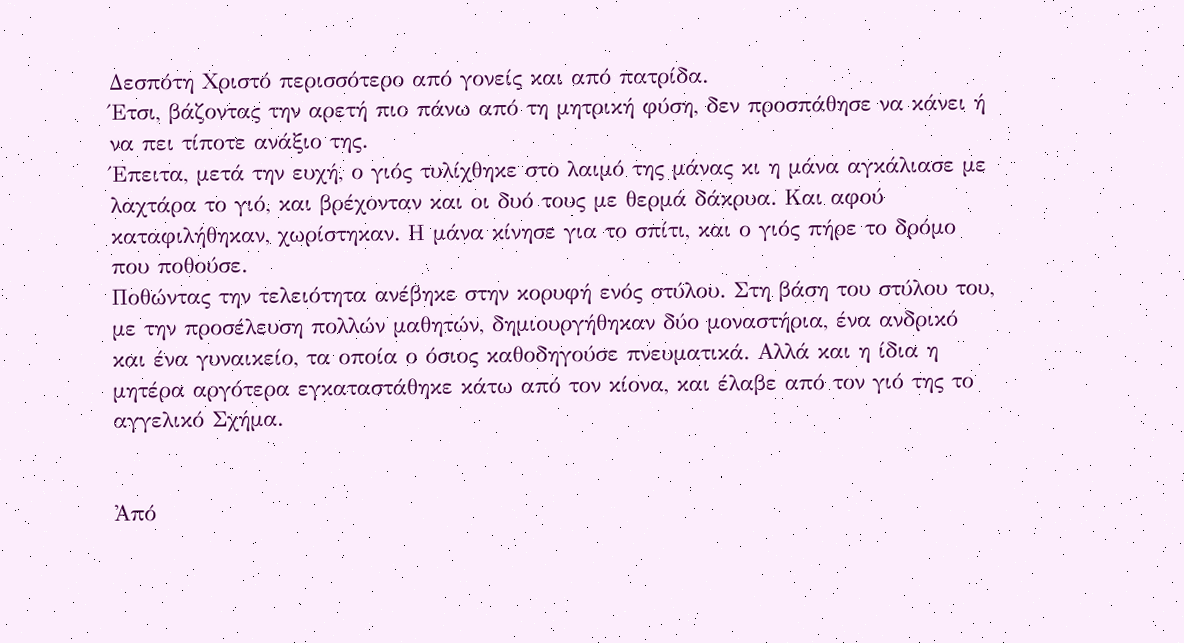Δεσπότη Χριστό περισσότερο από γονείς και από πατρίδα.
Έτσι, βάζοντας την αρετή πιο πάνω από τη μητρική φύση, δεν προσπάθησε να κάνει ή να πει τίποτε ανάξιο της.
Έπειτα, μετά την ευχή, ο γιός τυλίχθηκε στο λαιμό της μάνας κι η μάνα αγκάλιασε με λαχτάρα το γιό, και βρέχονταν και οι δυό τους με θερμά δάκρυα. Και αφού καταφιλήθηκαν, χωρίστηκαν. Η μάνα κίνησε για το σπίτι, και ο γιός πήρε το δρόμο που ποθούσε.
Ποθώντας την τελειότητα ανέβηκε στην κορυφή ενός στύλου. Στη βάση του στύλου του, με την προσέλευση πολλών μαθητών, δημιουργήθηκαν δύο μοναστήρια, ένα ανδρικό και ένα γυναικείο, τα οποία ο όσιος καθοδηγούσε πνευματικά. Αλλά και η ίδια η μητέρα αργότερα εγκαταστάθηκε κάτω από τον κίονα, και έλαβε από τον γιό της το αγγελικό Σχήμα.


Ἀπό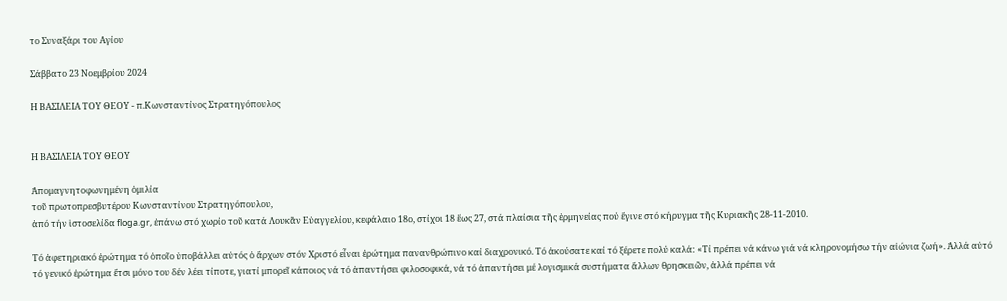το Συναξάρι του Αγίου

Σάββατο 23 Νοεμβρίου 2024

Η ΒΑΣΙΛΕΙΑ ΤΟΥ ΘΕΟΥ - π.Κωνσταντίνος Στρατηγόπουλος


Η ΒΑΣΙΛΕΙΑ ΤΟΥ ΘΕΟΥ

Ἀπομαγνητοφωνημένη ὁμιλία
τοῦ πρωτοπρεσβυτέρου Κωνσταντίνου Στρατηγόπουλου,
ἀπό τήν ἱστοσελίδα floga.gr, ἐπάνω στό χωρίο τοῦ κατά Λουκᾶν Εὐαγγελίου, κεφάλαιο 18ο, στίχοι 18 ἕως 27, στά πλαίσια τῆς ἑρμηνείας πού ἔγινε στό κήρυγμα τῆς Κυριακῆς 28-11-2010.

Τό ἀφετηριακό ἐρώτημα τό ὁποῖο ὑποβάλλει αὐτός ὁ ἄρχων στόν Χριστό εἶναι ἐρώτημα πανανθρώπινο καί διαχρονικό. Τό ἀκούσατε καί τό ξέρετε πολύ καλά: «Τί πρέπει νά κάνω γιά νά κληρονομήσω τήν αἰώνια ζωή». Ἀλλά αὐτό τό γενικό ἐρώτημα ἔτσι μόνο του δέν λέει τίποτε, γιατί μπορεῖ κάποιος νά τό ἀπαντήσει φιλοσοφικά, νά τό ἀπαντήσει μέ λογισμικά συστήματα ἄλλων θρησκειῶν, ἀλλά πρέπει νά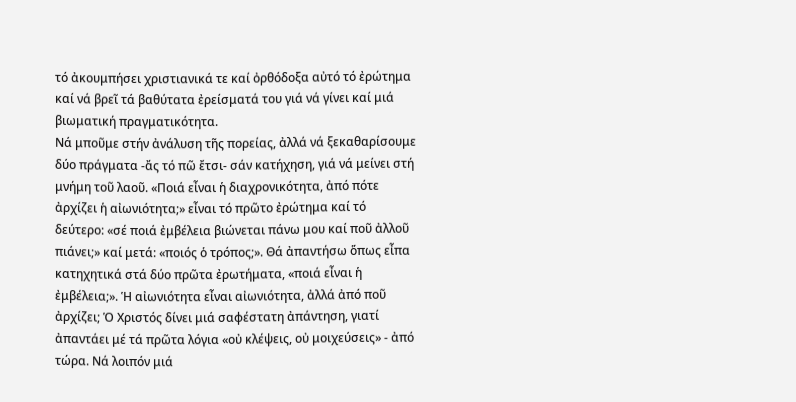τό ἀκουμπήσει χριστιανικά τε καί ὀρθόδοξα αὐτό τό ἐρώτημα καί νά βρεῖ τά βαθύτατα ἐρείσματά του γιά νά γίνει καί μιά βιωματική πραγματικότητα.
Νά μποῦμε στήν ἀνάλυση τῆς πορείας, ἀλλά νά ξεκαθαρίσουμε δύο πράγματα -ἄς τό πῶ ἔτσι- σάν κατήχηση, γιά νά μείνει στή μνήμη τοῦ λαοῦ. «Ποιά εἶναι ἡ διαχρονικότητα, ἀπό πότε ἀρχίζει ἡ αἰωνιότητα;» εἶναι τό πρῶτο ἐρώτημα καί τό δεύτερο: «σέ ποιά ἐμβέλεια βιώνεται πάνω μου καί ποῦ ἀλλοῦ πιάνει;» καί μετά: «ποιός ὁ τρόπος;». Θά ἀπαντήσω ὅπως εἶπα κατηχητικά στά δύο πρῶτα ἐρωτήματα, «ποιά εἶναι ἡ ἐμβέλεια;». Ἡ αἰωνιότητα εἶναι αἰωνιότητα, ἀλλά ἀπό ποῦ ἀρχίζει; Ὁ Χριστός δίνει μιά σαφέστατη ἀπάντηση, γιατί ἀπαντάει μέ τά πρῶτα λόγια «οὐ κλέψεις, οὐ μοιχεύσεις» - ἀπό τώρα. Νά λοιπόν μιά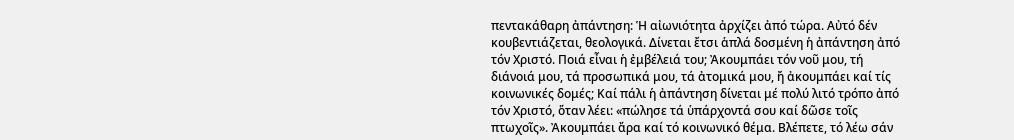πεντακάθαρη ἀπάντηση: Ἡ αἰωνιότητα ἀρχίζει ἀπό τώρα. Αὐτό δέν κουβεντιάζεται, θεολογικά. Δίνεται ἔτσι ἁπλά δοσμένη ἡ ἀπάντηση ἀπό τόν Χριστό. Ποιά εἶναι ἡ ἐμβέλειά του; Ἀκουμπάει τόν νοῦ μου, τή διάνοιά μου, τά προσωπικά μου, τά ἀτομικά μου, ἤ ἀκουμπάει καί τίς κοινωνικές δομές; Καί πάλι ἡ ἀπάντηση δίνεται μέ πολύ λιτό τρόπο ἀπό τόν Χριστό, ὅταν λέει: «πώλησε τά ὑπάρχοντά σου καί δῶσε τοῖς πτωχοῖς». Ἀκουμπάει ἄρα καί τό κοινωνικό θέμα. Βλέπετε, τό λέω σάν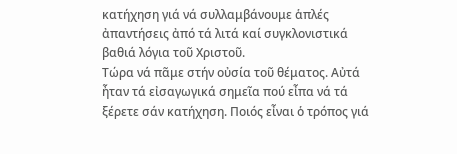κατήχηση γιά νά συλλαμβάνουμε ἁπλές ἀπαντήσεις ἀπό τά λιτά καί συγκλονιστικά βαθιά λόγια τοῦ Χριστοῦ.
Τώρα νά πᾶμε στήν οὐσία τοῦ θέματος. Αὐτά ἦταν τά εἰσαγωγικά σημεῖα πού εἶπα νά τά ξέρετε σάν κατήχηση. Ποιός εἶναι ὁ τρόπος γιά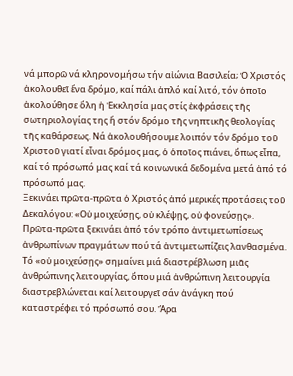νά μπορῶ νά κληρονομήσω τήν αἰώνια Βασιλεία; Ὁ Χριστός ἀκολουθεῖ ἕνα δρόμο, καί πάλι ἁπλό καί λιτό, τόν ὁποῖο ἀκολούθησε ὅλη ἡ Ἐκκλησία μας στίς ἐκφράσεις τῆς σωτηριολογίας της ἤ στόν δρόμο τῆς νηπτικῆς θεολογίας τῆς καθάρσεως. Νά ἀκολουθήσουμε λοιπόν τόν δρόμο τοῦ Χριστοῦ γιατί εἶναι δρόμος μας, ὁ ὁποῖος πιάνει, ὅπως εἶπα, καί τό πρόσωπό μας καί τά κοινωνικά δεδομένα μετά ἀπό τό πρόσωπό μας.
Ξεκινάει πρῶτα-πρῶτα ὁ Χριστός ἀπό μερικές προτάσεις τοῦ Δεκαλόγου: «Οὐ μοιχεύσῃς, οὐ κλέψῃς, οὐ φονεύσῃς». Πρῶτα-πρῶτα ξεκινάει ἀπό τόν τρόπο ἀντιμετωπίσεως ἀνθρωπίνων πραγμάτων πού τά ἀντιμετωπίζεις λανθασμένα. Τό «οὐ μοιχεύσῃς» σημαίνει μιά διαστρέβλωση μιᾶς ἀνθρώπινης λειτουργίας, ὅπου μιά ἀνθρώπινη λειτουργία διαστρεβλώνεται καί λειτουργεῖ σάν ἀνάγκη πού καταστρέφει τό πρόσωπό σου. Ἄρα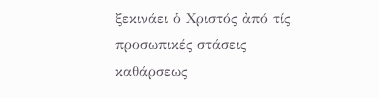ξεκινάει ὁ Χριστός ἀπό τίς προσωπικές στάσεις καθάρσεως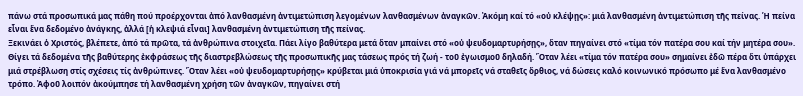πάνω στά προσωπικά μας πάθη πού προέρχονται ἀπό λανθασμένη ἀντιμετώπιση λεγομένων λανθασμένων ἀναγκῶν. Ἀκόμη καί τό «οὐ κλέψῃς»: μιά λανθασμένη ἀντιμετώπιση τῆς πείνας. Ἡ πείνα εἶναι ἕνα δεδομένο ἀνάγκης, ἀλλά [ἡ κλεψιά εἶναι] λανθασμένη ἀντιμετώπιση τῆς πείνας.
Ξεκινάει ὁ Χριστός, βλέπετε, ἀπό τά πρῶτα, τά ἀνθρώπινα στοιχεῖα. Πάει λίγο βαθύτερα μετά ὅταν μπαίνει στό «οὐ ψευδομαρτυρήσῃς», ὅταν πηγαίνει στό «τίμα τόν πατέρα σου καί τήν μητέρα σου». Θίγει τά δεδομένα τῆς βαθύτερης ἐκφράσεως τῆς διαστρεβλώσεως τῆς προσωπικῆς μας τάσεως πρός τή ζωή - τοῦ ἐγωισμοῦ δηλαδή. Ὅταν λέει «τίμα τόν πατέρα σου» σημαίνει ἐδῶ πέρα ὅτι ὑπάρχει μιά στρέβλωση στίς σχέσεις τίς ἀνθρώπινες. Ὅταν λέει «οὐ ψευδομαρτυρήσῃς» κρύβεται μιά ὑποκρισία γιά νά μπορεῖς νά σταθεῖς ὄρθιος, νά δώσεις καλό κοινωνικό πρόσωπο μέ ἕνα λανθασμένο τρόπο. Ἀφοῦ λοιπόν ἀκούμπησε τή λανθασμένη χρήση τῶν ἀναγκῶν, πηγαίνει στή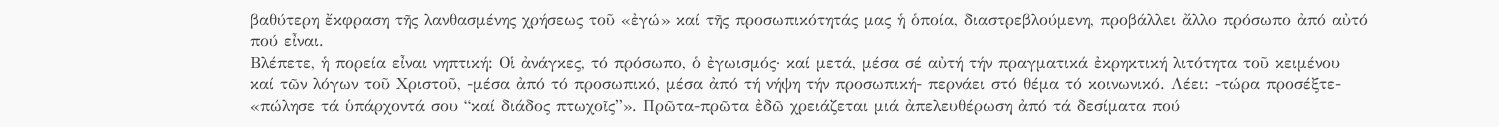βαθύτερη ἔκφραση τῆς λανθασμένης χρήσεως τοῦ «ἐγώ» καί τῆς προσωπικότητάς μας ἡ ὁποία, διαστρεβλούμενη, προβάλλει ἄλλο πρόσωπο ἀπό αὐτό πού εἶναι.
Βλέπετε, ἡ πορεία εἶναι νηπτική: Οἱ ἀνάγκες, τό πρόσωπο, ὁ ἐγωισμός· καί μετά, μέσα σέ αὐτή τήν πραγματικά ἐκρηκτική λιτότητα τοῦ κειμένου καί τῶν λόγων τοῦ Χριστοῦ, -μέσα ἀπό τό προσωπικό, μέσα ἀπό τή νήψη τήν προσωπική- περνάει στό θέμα τό κοινωνικό. Λέει: -τώρα προσέξτε- «πώλησε τά ὑπάρχοντά σου “καί διάδος πτωχοῖς”». Πρῶτα-πρῶτα ἐδῶ χρειάζεται μιά ἀπελευθέρωση ἀπό τά δεσίματα πού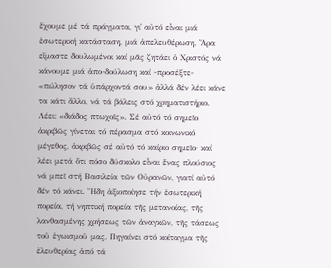ἔχουμε μέ τά πράγματα, γι᾽ αὐτό εἶναι μιά ἐσωτερική κατάσταση, μιά ἀπελευθέρωση. Ἄρα εἴμαστε δουλωμένοι καί μᾶς ζητάει ὁ Χριστός νά κάνουμε μιά ἀπο-δούλωση καί -προσέξτε- «πώλησον τά ὑπάρχοντά σου» ἀλλά δέν λέει κάνε τα κάτι ἄλλο, νά τά βάλεις στό χρηματιστήριο. Λέει: «διάδος πτωχοῖς». Σέ αὐτό τό σημεῖο ἀκριβῶς γίνεται τό πέρασμα στό κοινωνικό μέγεθος, ἀκριβῶς σέ αὐτό τό καίριο σημεῖο· καί λέει μετά ὅτι πόσο δύσκολο εἶναι ἕνας πλούσιος νά μπεῖ στή Βασιλεία τῶν Οὐρανῶν, γιατί αὐτό δέν τό κάνει. Ἤδη ἀξιοποίησε τήν ἐσωτερική πορεία, τή νηπτική πορεία τῆς μετανοίας, τῆς λανθασμένης χρήσεως τῶν ἀναγκῶν, τῆς τάσεως τοῦ ἐγωισμοῦ μας. Πηγαίνει στό κοίταγμα τῆς ἐλευθερίας ἀπό τά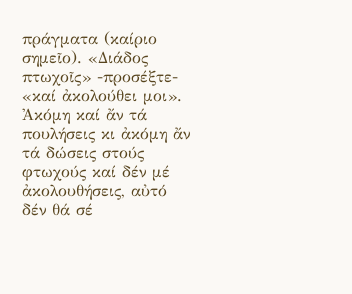πράγματα (καίριο σημεῖο). «Διάδος πτωχοῖς» -προσέξτε- «καί ἀκολούθει μοι». Ἀκόμη καί ἄν τά πουλήσεις κι ἀκόμη ἄν τά δώσεις στούς φτωχούς καί δέν μέ ἀκολουθήσεις, αὐτό δέν θά σέ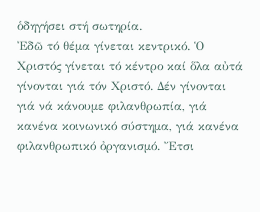ὁδηγήσει στή σωτηρία.
Ἐδῶ τό θέμα γίνεται κεντρικό. Ὁ Χριστός γίνεται τό κέντρο καί ὅλα αὐτά γίνονται γιά τόν Χριστό. Δέν γίνονται γιά νά κάνουμε φιλανθρωπία, γιά κανένα κοινωνικό σύστημα, γιά κανένα φιλανθρωπικό ὀργανισμό. Ἔτσι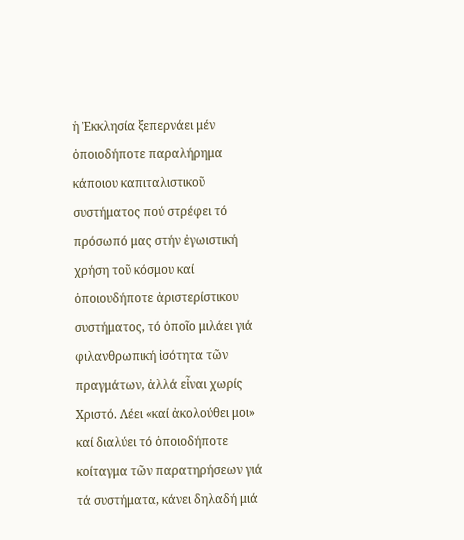ἡ Ἐκκλησία ξεπερνάει μέν ὁποιοδήποτε παραλήρημα κάποιου καπιταλιστικοῦ συστήματος πού στρέφει τό πρόσωπό μας στήν ἐγωιστική χρήση τοῦ κόσμου καί ὁποιουδήποτε ἀριστερίστικου συστήματος, τό ὁποῖο μιλάει γιά φιλανθρωπική ἰσότητα τῶν πραγμάτων, ἀλλά εἶναι χωρίς Χριστό. Λέει «καί ἀκολούθει μοι» καί διαλύει τό ὁποιοδήποτε κοίταγμα τῶν παρατηρήσεων γιά τά συστήματα, κάνει δηλαδή μιά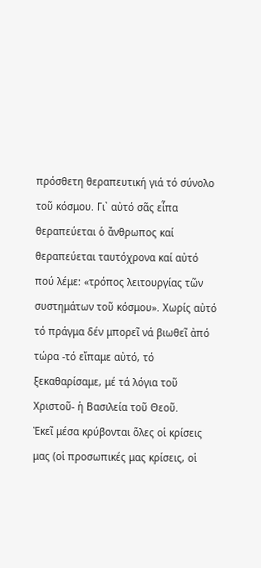πρόσθετη θεραπευτική γιά τό σύνολο τοῦ κόσμου. Γι᾽ αὐτό σᾶς εἶπα θεραπεύεται ὁ ἄνθρωπος καί θεραπεύεται ταυτόχρονα καί αὐτό πού λέμε: «τρόπος λειτουργίας τῶν συστημάτων τοῦ κόσμου». Χωρίς αὐτό τό πράγμα δέν μπορεῖ νά βιωθεῖ ἀπό τώρα -τό εἴπαμε αὐτό, τό ξεκαθαρίσαμε, μέ τά λόγια τοῦ Χριστοῦ- ἡ Βασιλεία τοῦ Θεοῦ.
Ἐκεῖ μέσα κρύβονται ὅλες οἱ κρίσεις μας (οἱ προσωπικές μας κρίσεις, οἱ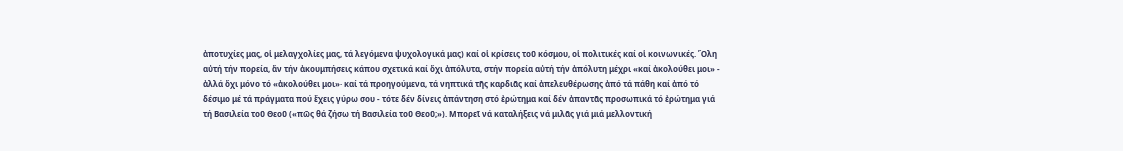ἀποτυχίες μας, οἱ μελαγχολίες μας, τά λεγόμενα ψυχολογικά μας) καί οἱ κρίσεις τοῦ κόσμου, οἱ πολιτικές καί οἱ κοινωνικές. Ὅλη αὐτή τήν πορεία, ἄν τήν ἀκουμπήσεις κάπου σχετικά καί ὄχι ἀπόλυτα, στήν πορεία αὐτή τήν ἀπόλυτη μέχρι «καί ἀκολούθει μοι» - ἀλλά ὄχι μόνο τό «ἀκολούθει μοι»· καί τά προηγούμενα, τά νηπτικά τῆς καρδιᾶς καί ἀπελευθέρωσης ἀπό τά πάθη καί ἀπό τό δέσιμο μέ τά πράγματα πού ἔχεις γύρω σου - τότε δέν δίνεις ἀπάντηση στό ἐρώτημα καί δέν ἀπαντᾶς προσωπικά τό ἐρώτημα γιά τή Βασιλεία τοῦ Θεοῦ («πῶς θά ζήσω τή Βασιλεία τοῦ Θεοῦ;»). Μπορεῖ νά καταλήξεις νά μιλᾶς γιά μιά μελλοντική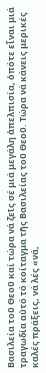Βασιλεία τοῦ Θεοῦ καί τώρα νά ζεῖς σέ μιά μεγάλη ἀπελπισία, ὁπότε εἶναι μιά τραγωδία αὐτό τό κοίταγμα τῆς Βασιλείας τοῦ Θεοῦ. Τώρα νά κάνεις μερικές καλές πράξεις, νά λές «νά,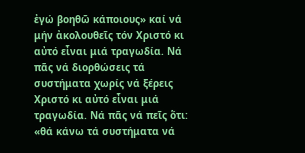ἐγώ βοηθῶ κάποιους» καί νά μήν ἀκολουθεῖς τόν Χριστό κι αὐτό εἶναι μιά τραγωδία. Νά πᾶς νά διορθώσεις τά συστήματα χωρίς νά ξέρεις Χριστό κι αὐτό εἶναι μιά τραγωδία. Νά πᾶς νά πεῖς ὅτι: «θά κάνω τά συστήματα νά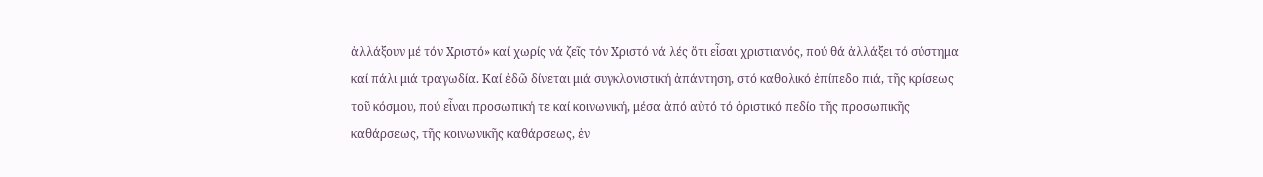ἀλλάξουν μέ τόν Χριστό» καί χωρίς νά ζεῖς τόν Χριστό νά λές ὅτι εἶσαι χριστιανός, πού θά ἀλλάξει τό σύστημα καί πάλι μιά τραγωδία. Καί ἐδῶ δίνεται μιά συγκλονιστική ἀπάντηση, στό καθολικό ἐπίπεδο πιά, τῆς κρίσεως τοῦ κόσμου, πού εἶναι προσωπική τε καί κοινωνική, μέσα ἀπό αὐτό τό ὁριστικό πεδίο τῆς προσωπικῆς καθάρσεως, τῆς κοινωνικῆς καθάρσεως, ἐν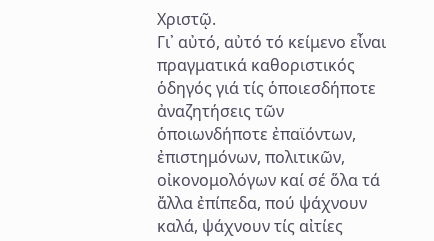Χριστῷ.
Γι᾽ αὐτό, αὐτό τό κείμενο εἶναι πραγματικά καθοριστικός ὁδηγός γιά τίς ὁποιεσδήποτε ἀναζητήσεις τῶν ὁποιωνδήποτε ἐπαϊόντων, ἐπιστημόνων, πολιτικῶν, οἰκονομολόγων καί σέ ὅλα τά ἄλλα ἐπίπεδα, πού ψάχνουν καλά, ψάχνουν τίς αἰτίες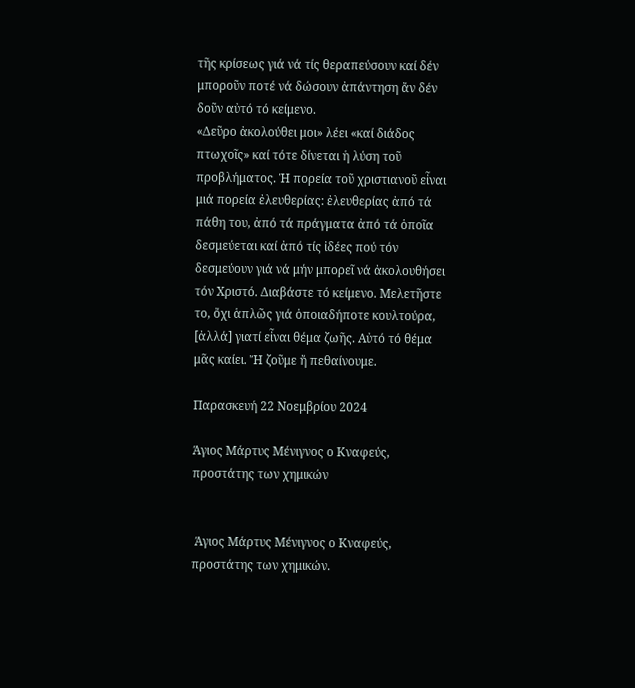τῆς κρίσεως γιά νά τίς θεραπεύσουν καί δέν μποροῦν ποτέ νά δώσουν ἀπάντηση ἄν δέν δοῦν αὐτό τό κείμενο.
«Δεῦρο ἀκολούθει μοι» λέει «καί διάδος πτωχοῖς» καί τότε δίνεται ἡ λύση τοῦ προβλήματος. Ἡ πορεία τοῦ χριστιανοῦ εἶναι μιά πορεία ἐλευθερίας: ἐλευθερίας ἀπό τά πάθη του, ἀπό τά πράγματα ἀπό τά ὁποῖα δεσμεύεται καί ἀπό τίς ἰδέες πού τόν δεσμεύουν γιά νά μήν μπορεῖ νά ἀκολουθήσει τόν Χριστό. Διαβάστε τό κείμενο. Μελετῆστε το, ὄχι ἁπλῶς γιά ὁποιαδήποτε κουλτούρα, [ἀλλά] γιατί εἶναι θέμα ζωῆς. Αὐτό τό θέμα μᾶς καίει. Ἤ ζοῦμε ἤ πεθαίνουμε.

Παρασκευή 22 Νοεμβρίου 2024

Άγιος Μάρτυς Μένιγνος ο Κναφεύς, προστάτης των χημικών


 Άγιος Μάρτυς Μένιγνος ο Κναφεύς, προστάτης των χημικών.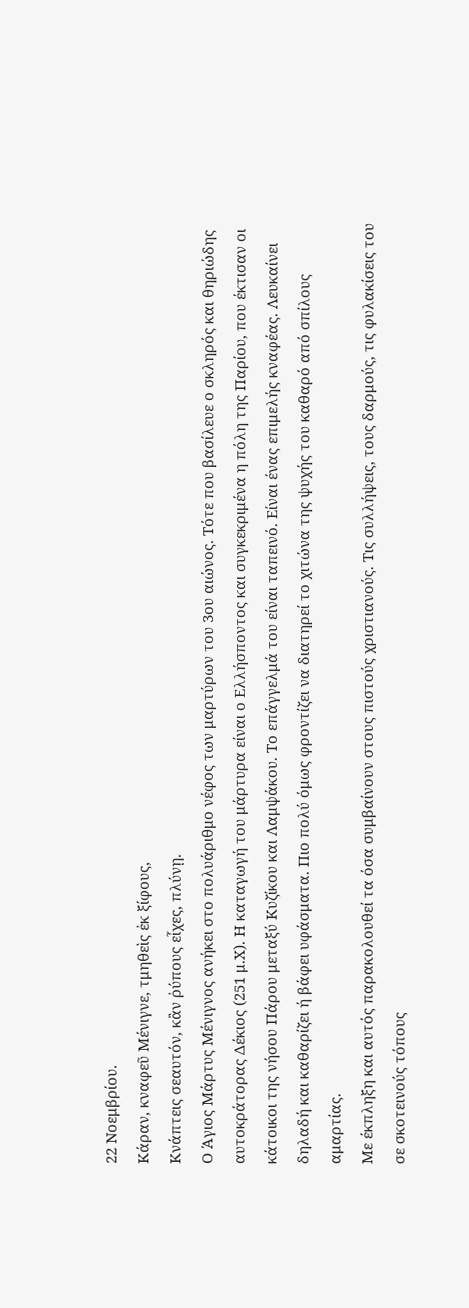22 Νοεμβρίου.
Κάραν, κναφεῦ Μένιγνε, τμηθεὶς ἐκ ξίφους,
Κνάπτεις σεαυτόν, κἂν ῥύπους εἶχες, πλύνῃ.
Ο Άγιος Μάρτυς Μένιγνος ανήκει στο πολυάριθμο νέφος των μαρτύρων του 3ου αιώνος. Τότε που βασίλευε ο σκληρός και θηριώδης αυτοκράτορας Δέκιος (251 μ.Χ). Η καταγωγή του μάρτυρα είναι ο Ελλήσποντος και συγκεκριμένα η πόλη της Παρίου, που έκτισαν οι κάτοικοι της νήσου Πάρου μεταξύ Κυζίκου και Λαμψάκου. Το επάγγελμά του είναι ταπεινό. Είναι ένας επιμελής κναφέας. Λευκαίνει δηλαδή και καθαρίζει ή βάφει υφάσματα. Πιο πολύ όμως φροντίζει να διατηρεί το χιτώνα της ψυχής του καθαρό από σπίλους αμαρτίας.
Με έκπληξη και αυτός παρακολουθεί τα όσα συμβαίνουν στους πιστούς χριστιανούς. Τις συλλήψεις, τους δαρμούς, τις φυλακίσεις του σε σκοτεινούς τόπους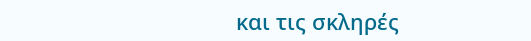και τις σκληρές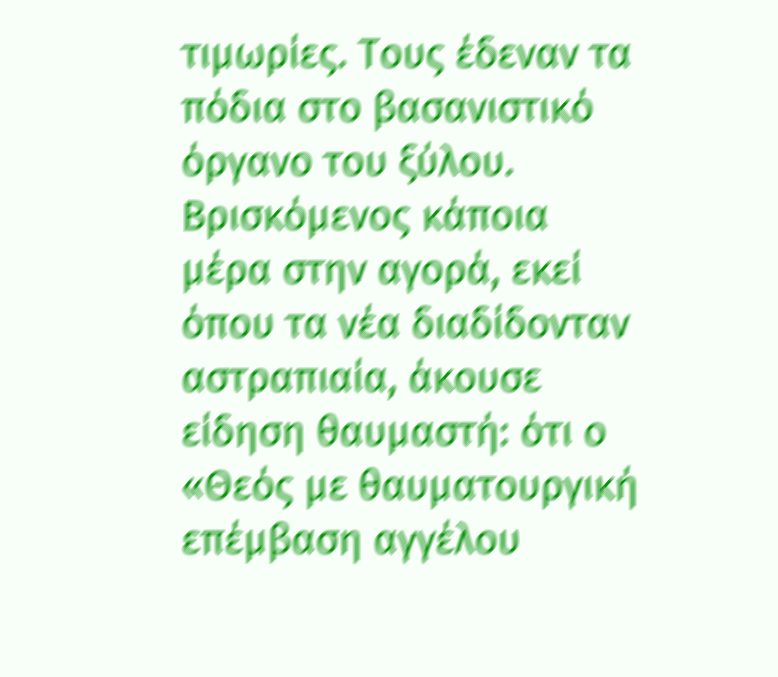τιμωρίες. Τους έδεναν τα πόδια στο βασανιστικό όργανο του ξύλου.
Βρισκόμενος κάποια μέρα στην αγορά, εκεί όπου τα νέα διαδίδονταν αστραπιαία, άκουσε είδηση θαυμαστή: ότι ο «Θεός με θαυματουργική επέμβαση αγγέλου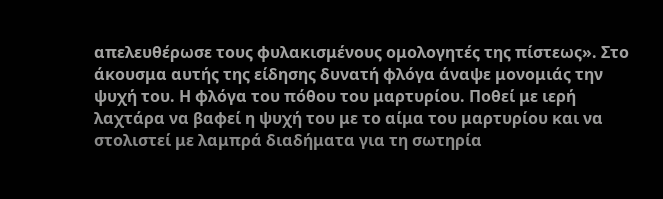απελευθέρωσε τους φυλακισμένους ομολογητές της πίστεως». Στο άκουσμα αυτής της είδησης δυνατή φλόγα άναψε μονομιάς την ψυχή του. Η φλόγα του πόθου του μαρτυρίου. Ποθεί με ιερή λαχτάρα να βαφεί η ψυχή του με το αίμα του μαρτυρίου και να στολιστεί με λαμπρά διαδήματα για τη σωτηρία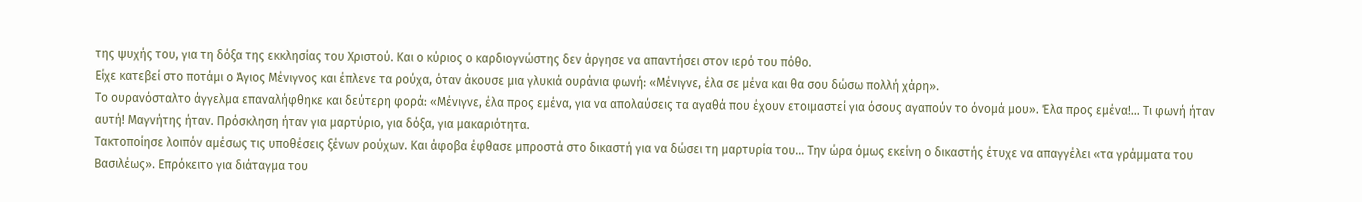της ψυχής του, για τη δόξα της εκκλησίας του Χριστού. Και ο κύριος ο καρδιογνώστης δεν άργησε να απαντήσει στον ιερό του πόθο.
Είχε κατεβεί στο ποτάμι ο Άγιος Μένιγνος και έπλενε τα ρούχα, όταν άκουσε μια γλυκιά ουράνια φωνή: «Μένιγνε, έλα σε μένα και θα σου δώσω πολλή χάρη».
Το ουρανόσταλτο άγγελμα επαναλήφθηκε και δεύτερη φορά: «Μένιγνε, έλα προς εμένα, για να απολαύσεις τα αγαθά που έχουν ετοιμαστεί για όσους αγαπούν το όνομά μου». Έλα προς εμένα!… Τι φωνή ήταν αυτή! Μαγνήτης ήταν. Πρόσκληση ήταν για μαρτύριο, για δόξα, για μακαριότητα.
Τακτοποίησε λοιπόν αμέσως τις υποθέσεις ξένων ρούχων. Και άφοβα έφθασε μπροστά στο δικαστή για να δώσει τη μαρτυρία του… Την ώρα όμως εκείνη ο δικαστής έτυχε να απαγγέλει «τα γράμματα του Βασιλέως». Επρόκειτο για διάταγμα του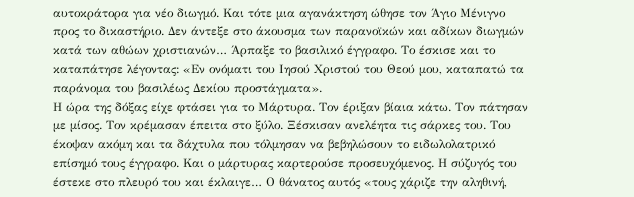αυτοκράτορα για νέο διωγμό. Και τότε μια αγανάκτηση ώθησε τον Άγιο Μένιγνο προς το δικαστήριο. Δεν άντεξε στο άκουσμα των παρανοϊκών και αδίκων διωγμών κατά των αθώων χριστιανών… Άρπαξε το βασιλικό έγγραφο. Το έσκισε και το καταπάτησε λέγοντας: «Εν ονόματι του Ιησού Χριστού του Θεού μου, καταπατώ τα παράνομα του βασιλέως Δεκίου προστάγματα».
Η ώρα της δόξας είχε φτάσει για το Μάρτυρα. Τον έριξαν βίαια κάτω. Τον πάτησαν με μίσος. Τον κρέμασαν έπειτα στο ξύλο. Ξέσκισαν ανελέητα τις σάρκες του. Του έκοψαν ακόμη και τα δάχτυλα που τόλμησαν να βεβηλώσουν το ειδωλολατρικό επίσημό τους έγγραφο. Και ο μάρτυρας καρτερούσε προσευχόμενος. Η σύζυγός του έστεκε στο πλευρό του και έκλαιγε… Ο θάνατος αυτός «τους χάριζε την αληθινή,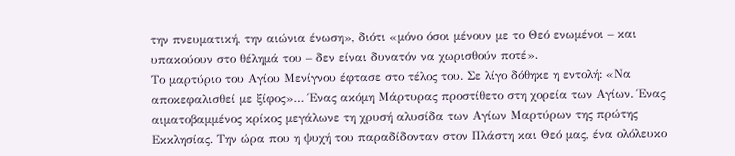την πνευματική, την αιώνια ένωση», διότι «μόνο όσοι μένουν με το Θεό ενωμένοι – και υπακούουν στο θέλημά του – δεν είναι δυνατόν να χωρισθούν ποτέ».
Το μαρτύριο του Αγίου Μενίγνου έφτασε στο τέλος του. Σε λίγο δόθηκε η εντολή: «Να αποκεφαλισθεί με ξίφος»… Ένας ακόμη Μάρτυρας προστίθετο στη χορεία των Αγίων. Ένας αιματοβαμμένος κρίκος μεγάλωνε τη χρυσή αλυσίδα των Αγίων Μαρτύρων της πρώτης Εκκλησίας. Την ώρα που η ψυχή του παραδίδονταν στον Πλάστη και Θεό μας, ένα ολόλευκο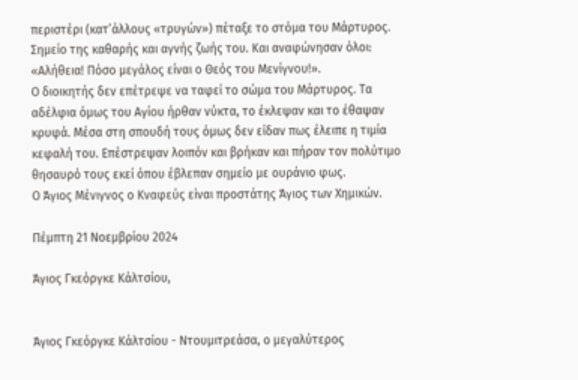περιστέρι (κατ’άλλους «τρυγών») πέταξε το στόμα του Μάρτυρος. Σημείο της καθαρής και αγνής ζωής του. Και αναφώνησαν όλοι: «Αλήθεια! Πόσο μεγάλος είναι ο Θεός του Μενίγνου!».
Ο διοικητής δεν επέτρεψε να ταφεί το σώμα του Μάρτυρος. Τα αδέλφια όμως του Αγίου ήρθαν νύκτα, το έκλεψαν και το έθαψαν κρυφά. Μέσα στη σπουδή τους όμως δεν είδαν πως έλειπε η τιμία κεφαλή του. Επέστρεψαν λοιπόν και βρήκαν και πήραν τον πολύτιμο θησαυρό τους εκεί όπου έβλεπαν σημείο με ουράνιο φως.
Ο Άγιος Μένιγνος ο Κναφεύς είναι προστάτης Άγιος των Χημικών.

Πέμπτη 21 Νοεμβρίου 2024

Άγιος Γκεόργκε Κάλτσίου,


Άγιος Γκεόργκε Κάλτσίου - Ντουμιτρεάσα, ο μεγαλύτερος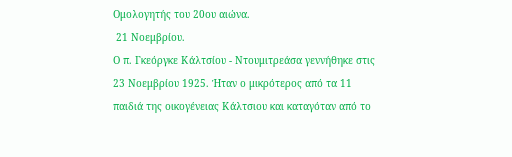Ομολογητής του 20ου αιώνα.
 21 Νοεμβρίου.
Ο π. Γκεόργκε Κάλτσίου - Ντουμιτρεάσα γεννήθηκε στις 23 Νοεμβρίου 1925. Ήταν ο μικρότερος από τα 11 παιδιά της οικογένειας Κάλτσιου και καταγόταν από το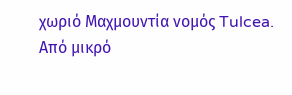χωριό Μαχμουντία νομός Tulcea.
Από μικρό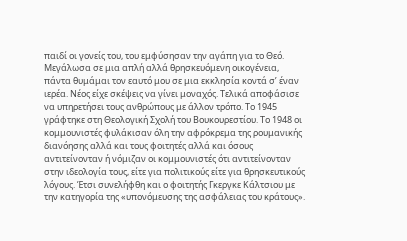παιδί οι γονείς του, του εμφύσησαν την αγάπη για το Θεό. Μεγάλωσα σε μια απλή αλλά θρησκευόμενη οικογένεια, πάντα θυμάμαι τον εαυτό μου σε μια εκκλησία κοντά σ’ έναν ιερέα. Νέος είχε σκέψεις να γίνει μοναχός. Τελικά αποφάσισε να υπηρετήσει τους ανθρώπους με άλλον τρόπο. Το 1945 γράφτηκε στη Θεολογική Σχολή του Βουκουρεστίου. Το 1948 οι κομμουνιστές φυλάκισαν όλη την αφρόκρεμα της ρουμανικής διανόησης αλλά και τους φοιτητές αλλά και όσους αντιτείνονταν ή νόμιζαν οι κομμουνιστές ότι αντιτείνονταν στην ιδεολογία τους, είτε για πολιτικούς είτε για θρησκευτικούς λόγους. Έτσι συνελήφθη και ο φοιτητής Γκεργκε Κάλτσιου με την κατηγορία της «υπονόμευσης της ασφάλειας του κράτους».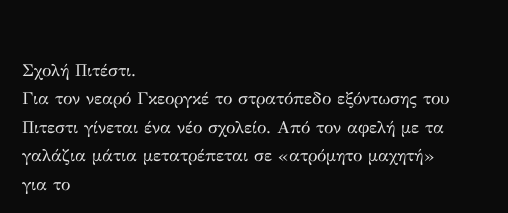Σχολή Πιτέστι.
Για τον νεαρό Γκεοργκέ το στρατόπεδο εξόντωσης του Πιτεστι γίνεται ένα νέο σχολείο. Από τον αφελή με τα γαλάζια μάτια μετατρέπεται σε «ατρόμητο μαχητή» για το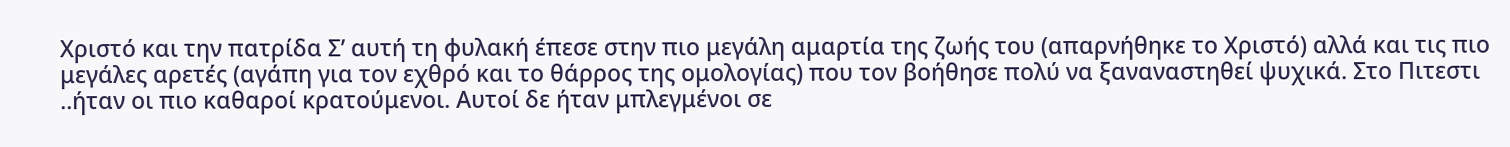Χριστό και την πατρίδα Σ’ αυτή τη φυλακή έπεσε στην πιο μεγάλη αμαρτία της ζωής του (απαρνήθηκε το Χριστό) αλλά και τις πιο μεγάλες αρετές (αγάπη για τον εχθρό και το θάρρος της ομολογίας) που τον βοήθησε πολύ να ξαναναστηθεί ψυχικά. Στο Πιτεστι ..ήταν οι πιο καθαροί κρατούμενοι. Αυτοί δε ήταν μπλεγμένοι σε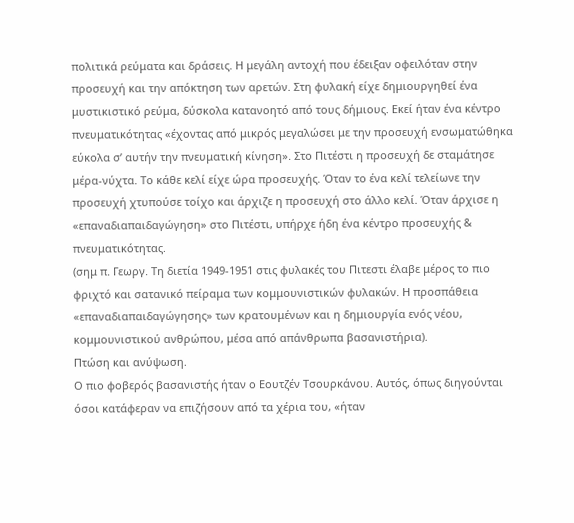πολιτικά ρεύματα και δράσεις. Η μεγάλη αντοχή που έδειξαν οφειλόταν στην προσευχή και την απόκτηση των αρετών. Στη φυλακή είχε δημιουργηθεί ένα μυστικιστικό ρεύμα, δύσκολα κατανοητό από τους δήμιους. Εκεί ήταν ένα κέντρο πνευματικότητας «έχοντας από μικρός μεγαλώσει με την προσευχή ενσωματώθηκα εύκολα σ’ αυτήν την πνευματική κίνηση». Στο Πιτέστι η προσευχή δε σταμάτησε μέρα-νύχτα. Το κάθε κελί είχε ώρα προσευχής. Όταν το ένα κελί τελείωνε την προσευχή χτυπούσε τοίχο και άρχιζε η προσευχή στο άλλο κελί. Όταν άρχισε η «επαναδιαπαιδαγώγηση» στο Πιτέστι, υπήρχε ήδη ένα κέντρο προσευχής & πνευματικότητας.
(σημ π. Γεωργ. Τη διετία 1949-1951 στις φυλακές του Πιτεστι έλαβε μέρος το πιο φριχτό και σατανικό πείραμα των κομμουνιστικών φυλακών. Η προσπάθεια «επαναδιαπαιδαγώγησης» των κρατουμένων και η δημιουργία ενός νέου, κομμουνιστικού ανθρώπου, μέσα από απάνθρωπα βασανιστήρια).
Πτώση και ανύψωση.
Ο πιο φοβερός βασανιστής ήταν ο Εουτζέν Τσουρκάνου. Αυτός, όπως διηγούνται όσοι κατάφεραν να επιζήσουν από τα χέρια του, «ήταν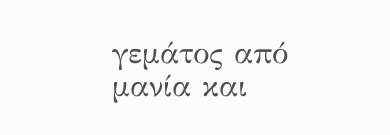γεμάτος από μανία και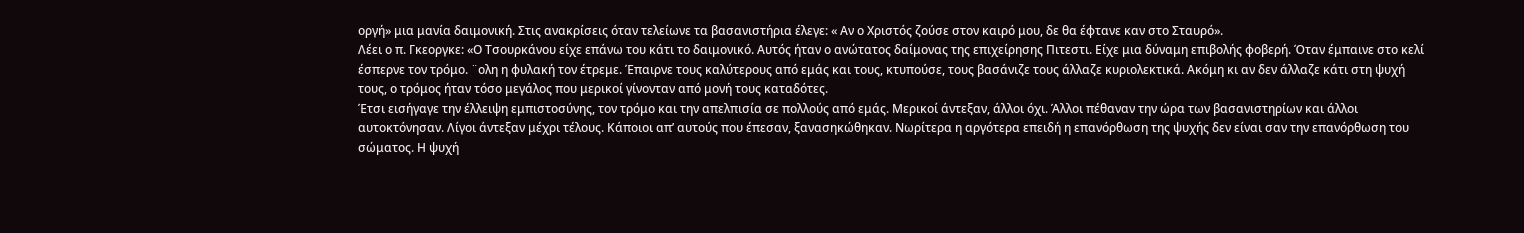οργή» μια μανία δαιμονική. Στις ανακρίσεις όταν τελείωνε τα βασανιστήρια έλεγε: « Αν ο Χριστός ζούσε στον καιρό μου, δε θα έφτανε καν στο Σταυρό».
Λέει ο π. Γκεοργκε: «Ο Τσουρκάνου είχε επάνω του κάτι το δαιμονικό. Αυτός ήταν ο ανώτατος δαίμονας της επιχείρησης Πιτεστι. Είχε μια δύναμη επιβολής φοβερή. Όταν έμπαινε στο κελί έσπερνε τον τρόμο. ¨ολη η φυλακή τον έτρεμε. Έπαιρνε τους καλύτερους από εμάς και τους, κτυπούσε, τους βασάνιζε τους άλλαζε κυριολεκτικά. Ακόμη κι αν δεν άλλαζε κάτι στη ψυχή τους, ο τρόμος ήταν τόσο μεγάλος που μερικοί γίνονταν από μονή τους καταδότες.
Έτσι εισήγαγε την έλλειψη εμπιστοσύνης, τον τρόμο και την απελπισία σε πολλούς από εμάς. Μερικοί άντεξαν, άλλοι όχι. Άλλοι πέθαναν την ώρα των βασανιστηρίων και άλλοι αυτοκτόνησαν. Λίγοι άντεξαν μέχρι τέλους. Κάποιοι απ’ αυτούς που έπεσαν, ξανασηκώθηκαν. Νωρίτερα η αργότερα επειδή η επανόρθωση της ψυχής δεν είναι σαν την επανόρθωση του σώματος. Η ψυχή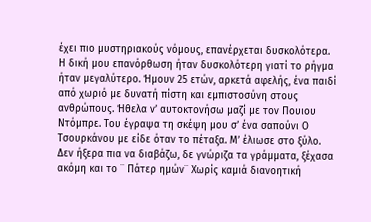έχει πιο μυστηριακούς νόμους, επανέρχεται δυσκολότερα.
Η δική μου επανόρθωση ήταν δυσκολότερη γιατί το ρήγμα ήταν μεγαλύτερο. Ήμουν 25 ετών, αρκετά αφελής, ένα παιδί από χωριό με δυνατή πίστη και εμπιστοσύνη στους ανθρώπους. Ήθελα ν’ αυτοκτονήσω μαζί με τον Πουιου Ντόμπρε. Του έγραψα τη σκέψη μου σ’ ένα σαπούνι Ο Τσουρκάνου με είδε όταν το πέταξα. Μ’ έλιωσε στο ξύλο. Δεν ήξερα πια να διαβάζω, δε γνώριζα τα γράμματα, ξέχασα ακόμη και το ¨ Πάτερ ημών¨ Χωρίς καμιά διανοητική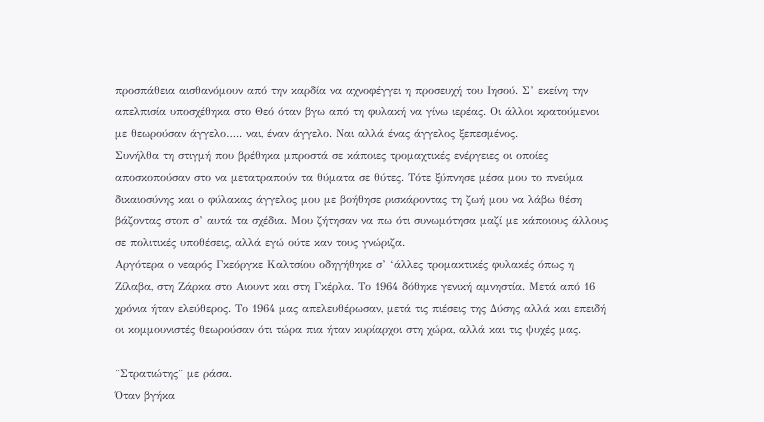προσπάθεια αισθανόμουν από την καρδία να αχνοφέγγει η προσευχή του Ιησού. Σ’ εκείνη την απελπισία υποσχέθηκα στο Θεό όταν βγω από τη φυλακή να γίνω ιερέας. Οι άλλοι κρατούμενοι με θεωρούσαν άγγελο….. ναι, έναν άγγελο. Ναι αλλά ένας άγγελος ξεπεσμένος.
Συνήλθα τη στιγμή που βρέθηκα μπροστά σε κάποιες τρομαχτικές ενέργειες οι οποίες αποσκοπούσαν στο να μετατραπούν τα θύματα σε θύτες. Τότε ξύπνησε μέσα μου το πνεύμα δικαιοσύνης και ο φύλακας άγγελος μου με βοήθησε ρισκάροντας τη ζωή μου να λάβω θέση βάζοντας στοπ σ’ αυτά τα σχέδια. Μου ζήτησαν να πω ότι συνωμότησα μαζί με κάποιους άλλους σε πολιτικές υποθέσεις, αλλά εγώ ούτε καν τους γνώριζα.
Αργότερα ο νεαρός Γκεόργκε Καλτσίου οδηγήθηκε σ’ ‘άλλες τρομακτικές φυλακές όπως η Ζίλαβα, στη Ζάρκα στο Αιουντ και στη Γκέρλα. Το 1964 δόθηκε γενική αμνηστία. Μετά από 16 χρόνια ήταν ελεύθερος. Το 1964 μας απελευθέρωσαν, μετά τις πιέσεις της Δύσης αλλά και επειδή οι κομμουνιστές θεωρούσαν ότι τώρα πια ήταν κυρίαρχοι στη χώρα, αλλά και τις ψυχές μας.

¨Στρατιώτης¨ με ράσα.
Όταν βγήκα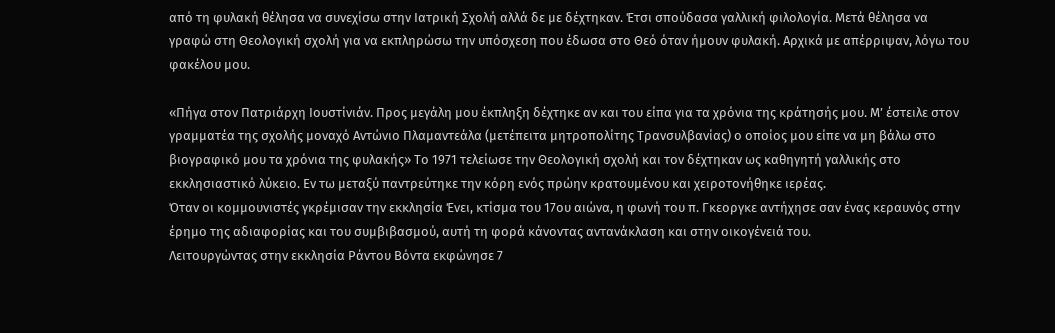από τη φυλακή θέλησα να συνεχίσω στην Ιατρική Σχολή αλλά δε με δέχτηκαν. Έτσι σπούδασα γαλλική φιλολογία. Μετά θέλησα να γραφώ στη Θεολογική σχολή για να εκπληρώσω την υπόσχεση που έδωσα στο Θεό όταν ήμουν φυλακή. Αρχικά με απέρριψαν, λόγω του φακέλου μου.

«Πήγα στον Πατριάρχη Ιουστίνιάν. Προς μεγάλη μου έκπληξη δέχτηκε αν και του είπα για τα χρόνια της κράτησής μου. Μ’ έστειλε στον γραμματέα της σχολής μοναχό Αντώνιο Πλαμαντεάλα (μετέπειτα μητροπολίτης Τρανσυλβανίας) ο οποίος μου είπε να μη βάλω στο βιογραφικό μου τα χρόνια της φυλακής» Το 1971 τελείωσε την Θεολογική σχολή και τον δέχτηκαν ως καθηγητή γαλλικής στο εκκλησιαστικό λύκειο. Εν τω μεταξύ παντρεύτηκε την κόρη ενός πρώην κρατουμένου και χειροτονήθηκε ιερέας.
Όταν οι κομμουνιστές γκρέμισαν την εκκλησία Ένει, κτίσμα του 17ου αιώνα, η φωνή του π. Γκεοργκε αντήχησε σαν ένας κεραυνός στην έρημο της αδιαφορίας και του συμβιβασμού, αυτή τη φορά κάνοντας αντανάκλαση και στην οικογένειά του.
Λειτουργώντας στην εκκλησία Ράντου Βόντα εκφώνησε 7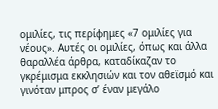ομιλίες, τις περίφημες «7 ομιλίες για νέους». Αυτές οι ομιλίες, όπως και άλλα θαραλλέα άρθρα, καταδίκαζαν το γκρέμισμα εκκλησιών και τον αθεϊσμό και γινόταν μπρος σ’ έναν μεγάλο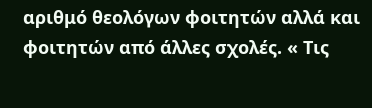αριθμό θεολόγων φοιτητών αλλά και φοιτητών από άλλες σχολές. « Τις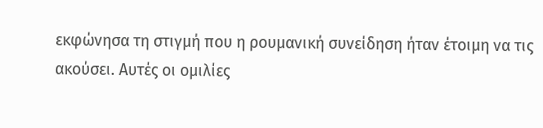εκφώνησα τη στιγμή που η ρουμανική συνείδηση ήταν έτοιμη να τις ακούσει. Αυτές οι ομιλίες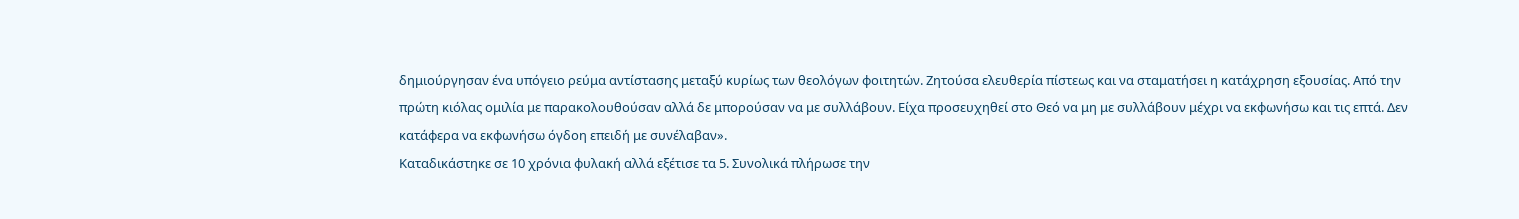δημιούργησαν ένα υπόγειο ρεύμα αντίστασης μεταξύ κυρίως των θεολόγων φοιτητών. Ζητούσα ελευθερία πίστεως και να σταματήσει η κατάχρηση εξουσίας. Από την πρώτη κιόλας ομιλία με παρακολουθούσαν αλλά δε μπορούσαν να με συλλάβουν. Είχα προσευχηθεί στο Θεό να μη με συλλάβουν μέχρι να εκφωνήσω και τις επτά. Δεν κατάφερα να εκφωνήσω όγδοη επειδή με συνέλαβαν».
Καταδικάστηκε σε 10 χρόνια φυλακή αλλά εξέτισε τα 5. Συνολικά πλήρωσε την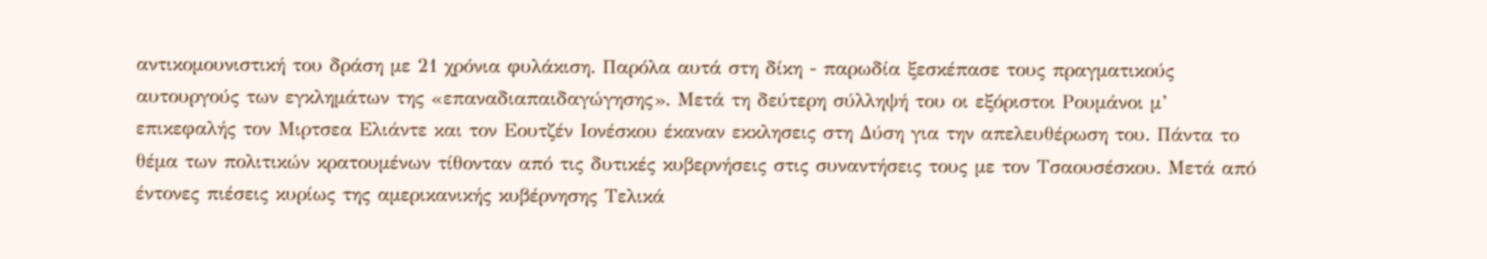αντικομουνιστική του δράση με 21 χρόνια φυλάκιση. Παρόλα αυτά στη δίκη - παρωδία ξεσκέπασε τους πραγματικούς αυτουργούς των εγκλημάτων της «επαναδιαπαιδαγώγησης». Μετά τη δεύτερη σύλληψή του οι εξόριστοι Ρουμάνοι μ’ επικεφαλής τον Μιρτσεα Ελιάντε και τον Εουτζέν Ιονέσκου έκαναν εκκλησεις στη Δύση για την απελευθέρωση του. Πάντα το θέμα των πολιτικών κρατουμένων τίθονταν από τις δυτικές κυβερνήσεις στις συναντήσεις τους με τον Τσαουσέσκου. Μετά από έντονες πιέσεις κυρίως της αμερικανικής κυβέρνησης Τελικά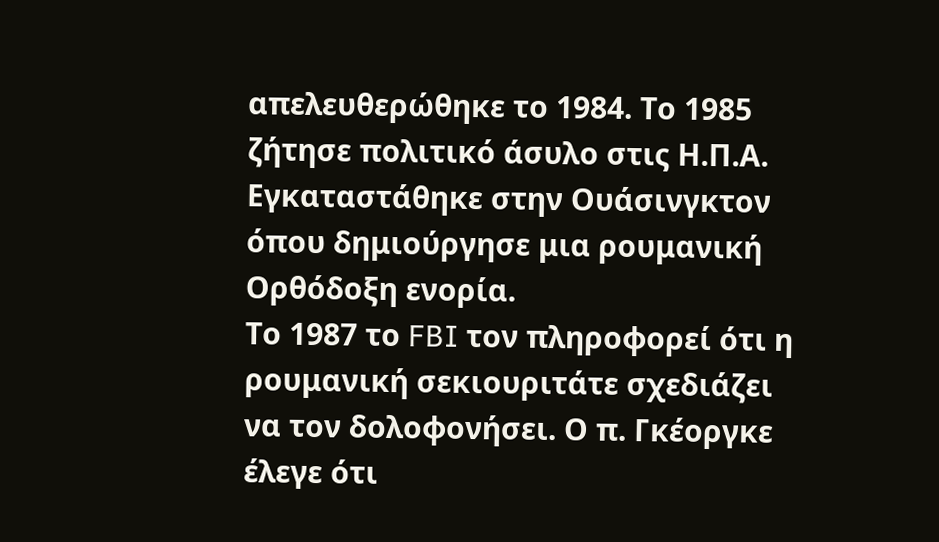απελευθερώθηκε το 1984. Το 1985 ζήτησε πολιτικό άσυλο στις Η.Π.Α. Εγκαταστάθηκε στην Ουάσινγκτον όπου δημιούργησε μια ρουμανική Ορθόδοξη ενορία.
Το 1987 το FBI τον πληροφορεί ότι η ρουμανική σεκιουριτάτε σχεδιάζει να τον δολοφονήσει. Ο π. Γκέοργκε έλεγε ότι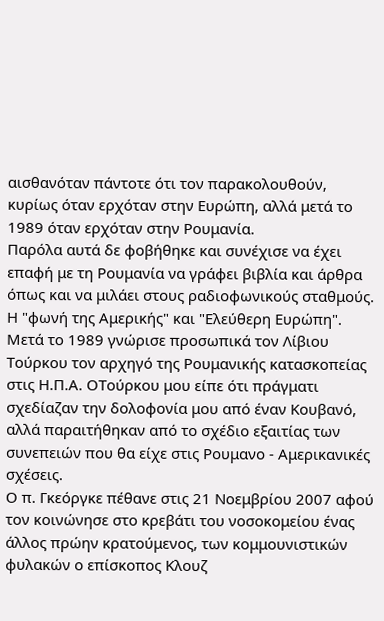αισθανόταν πάντοτε ότι τον παρακολουθούν, κυρίως όταν ερχόταν στην Ευρώπη, αλλά μετά το 1989 όταν ερχόταν στην Ρουμανία.
Παρόλα αυτά δε φοβήθηκε και συνέχισε να έχει επαφή με τη Ρουμανία να γράφει βιβλία και άρθρα όπως και να μιλάει στους ραδιοφωνικούς σταθμούς. Η "φωνή της Αμερικής" και "Ελεύθερη Ευρώπη". Μετά το 1989 γνώρισε προσωπικά τον Λίβιου Τούρκου τον αρχηγό της Ρουμανικής κατασκοπείας στις Η.Π.Α. ΟΤούρκου μου είπε ότι πράγματι σχεδίαζαν την δολοφονία μου από έναν Κουβανό, αλλά παραιτήθηκαν από το σχέδιο εξαιτίας των συνεπειών που θα είχε στις Ρουμανο - Αμερικανικές σχέσεις.
Ο π. Γκεόργκε πέθανε στις 21 Νοεμβρίου 2007 αφού τον κοινώνησε στο κρεβάτι του νοσοκομείου ένας άλλος πρώην κρατούμενος, των κομμουνιστικών φυλακών ο επίσκοπος Κλουζ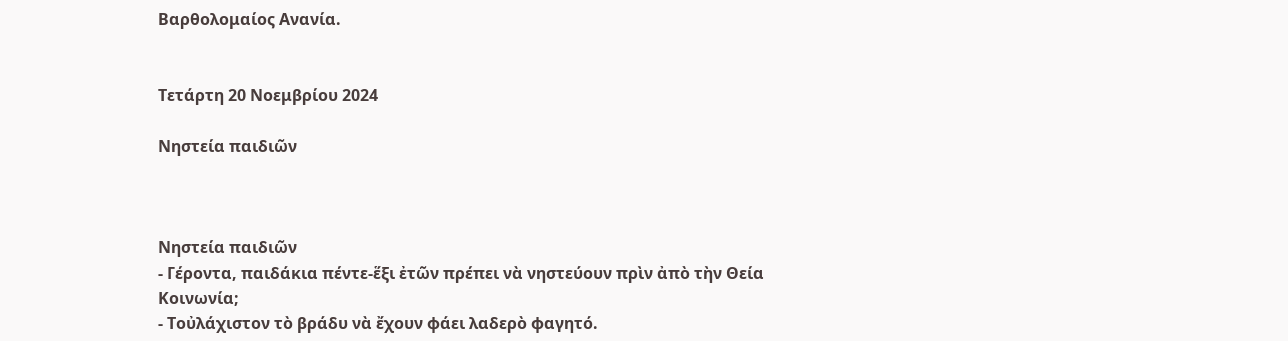Βαρθολομαίος Ανανία.


Τετάρτη 20 Νοεμβρίου 2024

Νηστεία παιδιῶν



Νηστεία παιδιῶν
- Γέροντα, παιδάκια πέντε-ἕξι ἐτῶν πρέπει νὰ νηστεύουν πρὶν ἀπὸ τὴν Θεία Κοινωνία;
- Τοὐλάχιστον τὸ βράδυ νὰ ἔχουν φάει λαδερὸ φαγητό.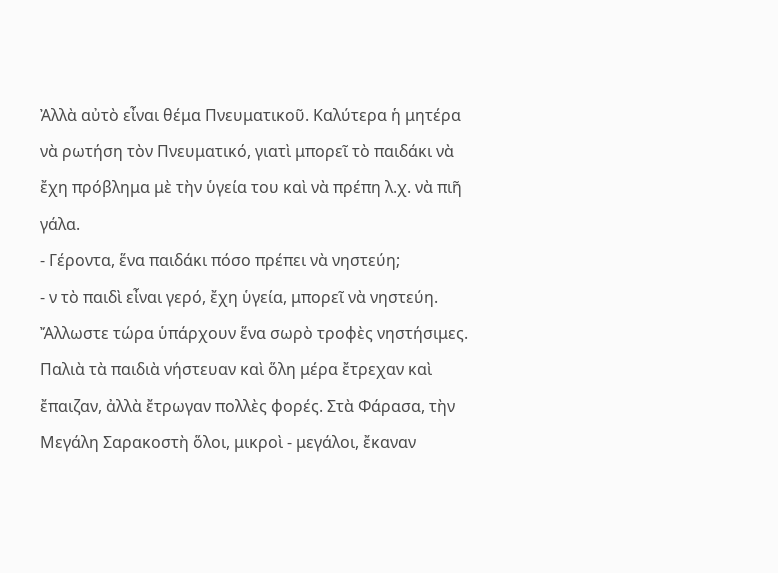Ἀλλὰ αὐτὸ εἶναι θέμα Πνευματικοῦ. Καλύτερα ἡ μητέρα νὰ ρωτήση τὸν Πνευματικό, γιατὶ μπορεῖ τὸ παιδάκι νὰ ἔχη πρόβλημα μὲ τὴν ὑγεία του καὶ νὰ πρέπη λ.χ. νὰ πιῆ γάλα.
- Γέροντα, ἕνα παιδάκι πόσο πρέπει νὰ νηστεύη;
- ν τὸ παιδὶ εἶναι γερό, ἔχη ὑγεία, μπορεῖ νὰ νηστεύη. Ἄλλωστε τώρα ὑπάρχουν ἕνα σωρὸ τροφὲς νηστήσιμες. Παλιὰ τὰ παιδιὰ νήστευαν καὶ ὅλη μέρα ἔτρεχαν καὶ ἔπαιζαν, ἀλλὰ ἔτρωγαν πολλὲς φορές. Στὰ Φάρασα, τὴν Μεγάλη Σαρακοστὴ ὅλοι, μικροὶ - μεγάλοι, ἔκαναν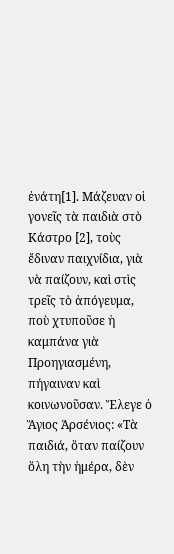ἐνάτη[1]. Μάζευαν οἱ γονεῖς τὰ παιδιὰ στὸ Κάστρο [2], τοὺς ἔδιναν παιχνίδια, γιὰ νὰ παίζουν, καὶ στὶς τρεῖς τὸ ἀπόγευμα, ποὺ χτυποῦσε ἡ καμπάνα γιὰ Προηγιασμένη, πήγαιναν καὶ κοινωνοῦσαν. Ἔλεγε ὁ Ἅγιος Ἀρσένιος: «Τὰ παιδιά, ὅταν παίζουν ὅλη τὴν ἡμέρα, δὲν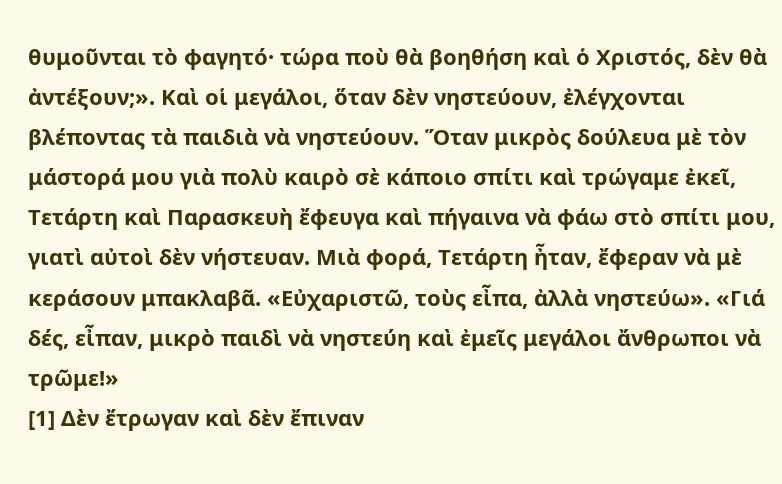θυμοῦνται τὸ φαγητό· τώρα ποὺ θὰ βοηθήση καὶ ὁ Χριστός, δὲν θὰ ἀντέξουν;». Καὶ οἱ μεγάλοι, ὅταν δὲν νηστεύουν, ἐλέγχονται βλέποντας τὰ παιδιὰ νὰ νηστεύουν. Ὅταν μικρὸς δούλευα μὲ τὸν μάστορά μου γιὰ πολὺ καιρὸ σὲ κάποιο σπίτι καὶ τρώγαμε ἐκεῖ, Τετάρτη καὶ Παρασκευὴ ἔφευγα καὶ πήγαινα νὰ φάω στὸ σπίτι μου, γιατὶ αὐτοὶ δὲν νήστευαν. Μιὰ φορά, Τετάρτη ἦταν, ἔφεραν νὰ μὲ κεράσουν μπακλαβᾶ. «Εὐχαριστῶ, τοὺς εἶπα, ἀλλὰ νηστεύω». «Γιά δές, εἶπαν, μικρὸ παιδὶ νὰ νηστεύη καὶ ἐμεῖς μεγάλοι ἄνθρωποι νὰ τρῶμε!»
[1] Δὲν ἔτρωγαν καὶ δὲν ἔπιναν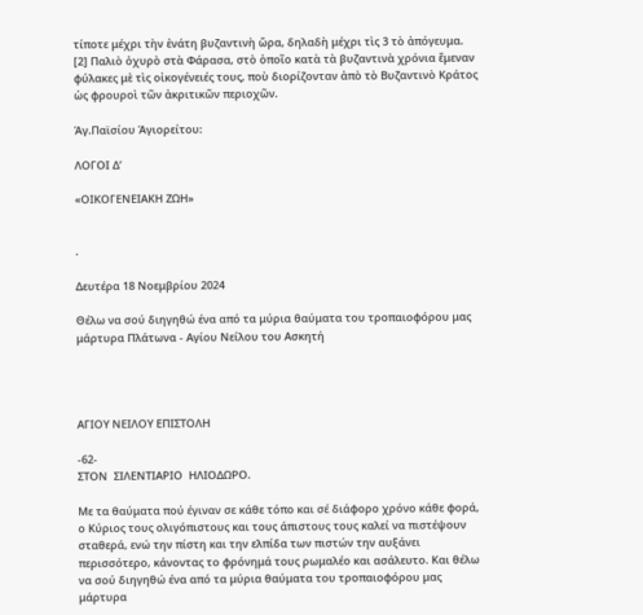τίποτε μέχρι τὴν ἐνάτη βυζαντινὴ ὥρα, δηλαδὴ μέχρι τὶς 3 τὸ ἀπόγευμα.
[2] Παλιὸ ὀχυρὸ στὰ Φάρασα, στὸ ὁποῖο κατὰ τὰ βυζαντινὰ χρόνια ἔμεναν φύλακες μὲ τὶς οἰκογένειές τους, ποὺ διορίζονταν ἀπὸ τὸ Βυζαντινὸ Κράτος ὡς φρουροὶ τῶν ἀκριτικῶν περιοχῶν.

Ἁγ.Παϊσίου Ἁγιορείτου:

ΛΟΓΟΙ Δ’

«ΟΙΚΟΓΕΝΕΙΑΚΗ ΖΩΗ»


.

Δευτέρα 18 Νοεμβρίου 2024

Θέλω να σού διηγηθώ ένα από τα μύρια θαύματα του τροπαιοφόρου μας μάρτυρα Πλάτωνα - Αγίου Νείλου του Ασκητή




ΑΓΙΟΥ ΝΕΙΛΟΥ ΕΠΙΣΤΟΛΗ

-62-
ΣΤΟΝ  ΣΙΛΕΝΤΙΑΡΙΟ  ΗΛΙΟΔΩΡΟ.

Με τα θαύματα πού έγιναν σε κάθε τόπο και σέ διάφορο χρόνο κάθε φορά, ο Κύριος τους ολιγόπιστους και τους άπιστους τους καλεί να πιστέψουν σταθερά, ενώ την πίστη και την ελπίδα των πιστών την αυξάνει περισσότερο, κάνοντας το φρόνημά τους ρωμαλέο και ασάλευτο. Και θέλω να σού διηγηθώ ένα από τα μύρια θαύματα του τροπαιοφόρου μας μάρτυρα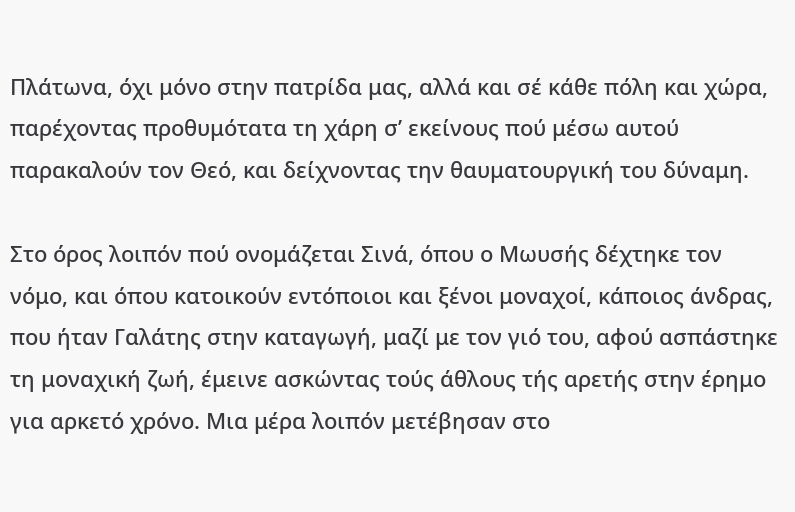Πλάτωνα, όχι μόνο στην πατρίδα μας, αλλά και σέ κάθε πόλη και χώρα, παρέχοντας προθυμότατα τη χάρη σ’ εκείνους πού μέσω αυτού παρακαλούν τον Θεό, και δείχνοντας την θαυματουργική του δύναμη.

Στο όρος λοιπόν πού ονομάζεται Σινά, όπου ο Μωυσής δέχτηκε τον νόμο, και όπου κατοικούν εντόποιοι και ξένοι μοναχοί, κάποιος άνδρας, που ήταν Γαλάτης στην καταγωγή, μαζί με τον γιό του, αφού ασπάστηκε τη μοναχική ζωή, έμεινε ασκώντας τούς άθλους τής αρετής στην έρημο για αρκετό χρόνο. Μια μέρα λοιπόν μετέβησαν στο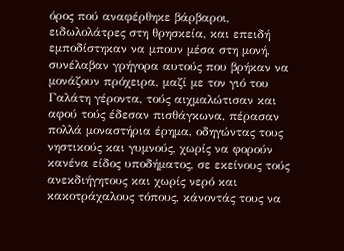όρος πού αναφέρθηκε βάρβαροι, ειδωλολάτρες στη θρησκεία, και επειδή εμποδίστηκαν να μπουν μέσα στη μονή, συνέλαβαν γρήγορα αυτούς που βρήκαν να μονάζουν πρόχειρα, μαζί με τον γιό του Γαλάτη γέροντα, τούς αιχμαλώτισαν και αφού τούς έδεσαν πισθάγκωνα, πέρασαν πολλά μοναστήρια έρημα, οδηγώντας τους νηστικούς και γυμνούς, χωρίς να φορούν κανένα είδος υποδήματος, σε εκείνους τούς ανεκδιήγητους και χωρίς νερό και κακοτράχαλους τόπους, κάνοντάς τους να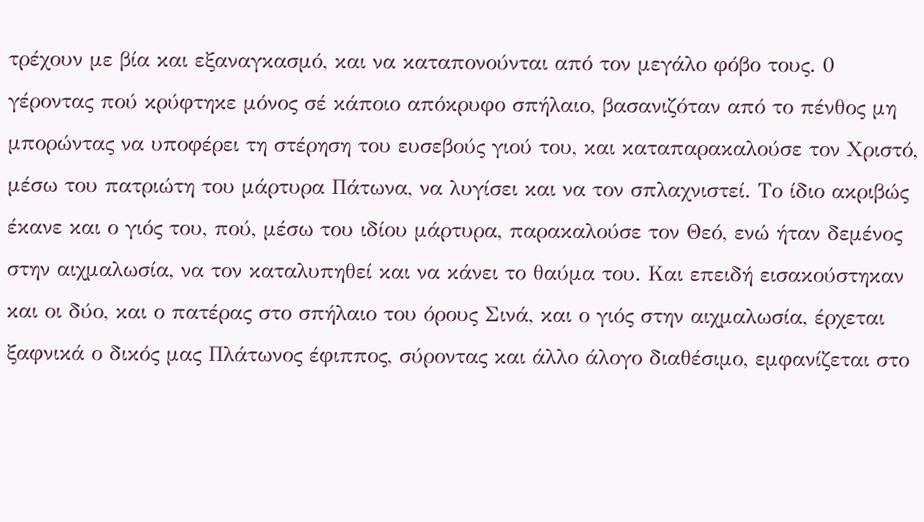τρέχουν με βία και εξαναγκασμό, και να καταπονούνται από τον μεγάλο φόβο τους. 0 γέροντας πού κρύφτηκε μόνος σέ κάποιο απόκρυφο σπήλαιο, βασανιζόταν από το πένθος μη μπορώντας να υποφέρει τη στέρηση του ευσεβούς γιού του, και καταπαρακαλούσε τον Χριστό, μέσω του πατριώτη του μάρτυρα Πάτωνα, να λυγίσει και να τον σπλαχνιστεί. Το ίδιο ακριβώς έκανε και ο γιός του, πού, μέσω του ιδίου μάρτυρα, παρακαλούσε τον Θεό, ενώ ήταν δεμένος στην αιχμαλωσία, να τον καταλυπηθεί και να κάνει το θαύμα του. Και επειδή εισακούστηκαν και οι δύο, και ο πατέρας στο σπήλαιο του όρους Σινά, και ο γιός στην αιχμαλωσία, έρχεται ξαφνικά ο δικός μας Πλάτωνος έφιππος, σύροντας και άλλο άλογο διαθέσιμο, εμφανίζεται στο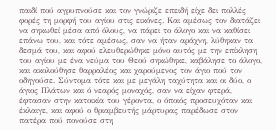παιδί πού αγρυπνούσε και τον γνώριζε επειδή είχε δει πολλές φορές τη μορφή του αγίου στις εικόνες. Και αμέσως τον διατάζει να σηκωθεί μέσα από όλους, να πάρει το άλογο και να καθίσει επάνω του, και τότε αμέσως, σαν να ήταν αράχνη, λύθηκαν τα δεσμά του, και αφού ελευθερώθηκε μόνο αυτός με την επίκληση του αγίου με ένα νεύμα του Θεού σηκώθηκε, καβάλησε το άλογο, και ακολούθησε θαρραλέος και χαρούμενος τον άγιο πού τον οδηγούσε. Σύντομα τότε και με μεγάλη ταχύτητα και οι δύο, ο άγιος Πλάτων και ό νεαρός μοναχός, σαν να είχαν φτερά, έφτασαν στην κατοικία του γέροντα, ο όποιός προσευχόταν και έκλαιγε, και αφού ο θριαμβευτής μάρτυρας παρέδωσε στον πατέρα πού πονούσε στη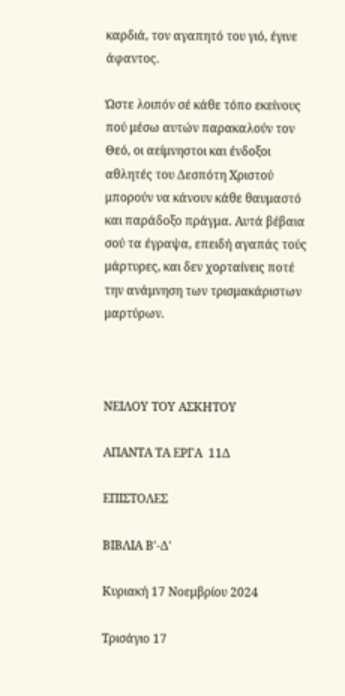καρδιά, τον αγαπητό του γιό, έγινε άφαντος.

Ώστε λοιπόν σέ κάθε τόπο εκείνους πού μέσω αυτών παρακαλούν τον Θεό, οι αείμνηστοι και ένδοξοι αθλητές του Δεσπότη Χριστού μπορούν να κάνουν κάθε θαυμαστό και παράδοξο πράγμα. Αυτά βέβαια σού τα έγραψα, επειδή αγαπάς τούς μάρτυρες, και δεν χορταίνεις ποτέ την ανάμνηση των τρισμακάριστων μαρτύρων.



ΝΕΙΛΟΥ ΤΟΥ ΑΣΚΗΤΟΥ

ΑΠΑΝΤΑ ΤΑ ΕΡΓΑ  11Δ

ΕΠΙΣΤΟΛΕΣ

ΒΙΒΛΙΑ Β'-Δ'

Κυριακή 17 Νοεμβρίου 2024

Τρισάγιο 17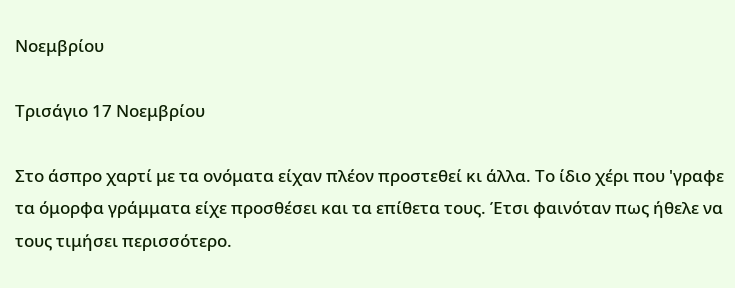Νοεμβρίου

Τρισάγιο 17 Νοεμβρίου

Στο άσπρο χαρτί με τα ονόματα είχαν πλέον προστεθεί κι άλλα. Το ίδιο χέρι που 'γραφε τα όμορφα γράμματα είχε προσθέσει και τα επίθετα τους. Έτσι φαινόταν πως ήθελε να τους τιμήσει περισσότερο.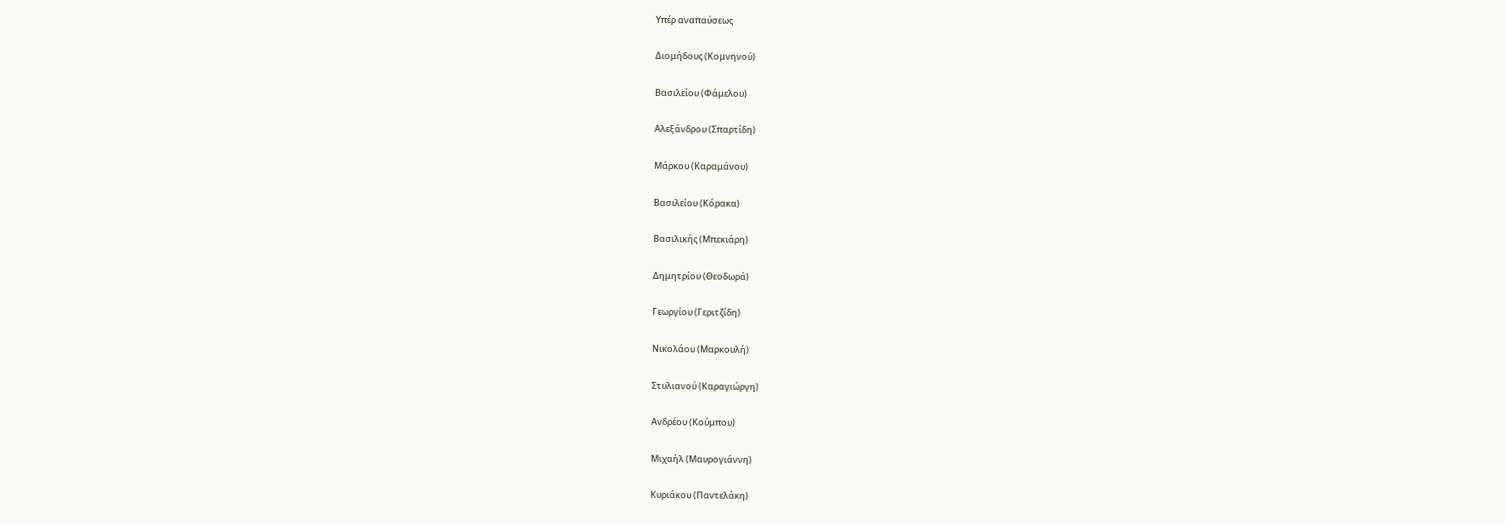Υπέρ αναπαύσεως

Διομήδους (Κομνηνού)

Βασιλείου (Φάμελου)

Αλεξάνδρου (Σπαρτίδη)

Μάρκου (Καραμάνου)

Βασιλείου (Κόρακα)

Βασιλικής (Μπεκιάρη)

Δημητρίου (Θεοδωρά)

Γεωργίου (Γεριτζίδη)

Νικολάου (Μαρκουλή)

Στυλιανού (Καραγιώργη)

Ανδρέου (Κούμπου)

Μιχαήλ (Μαυρογιάννη)

Κυριάκου (Παντελάκη)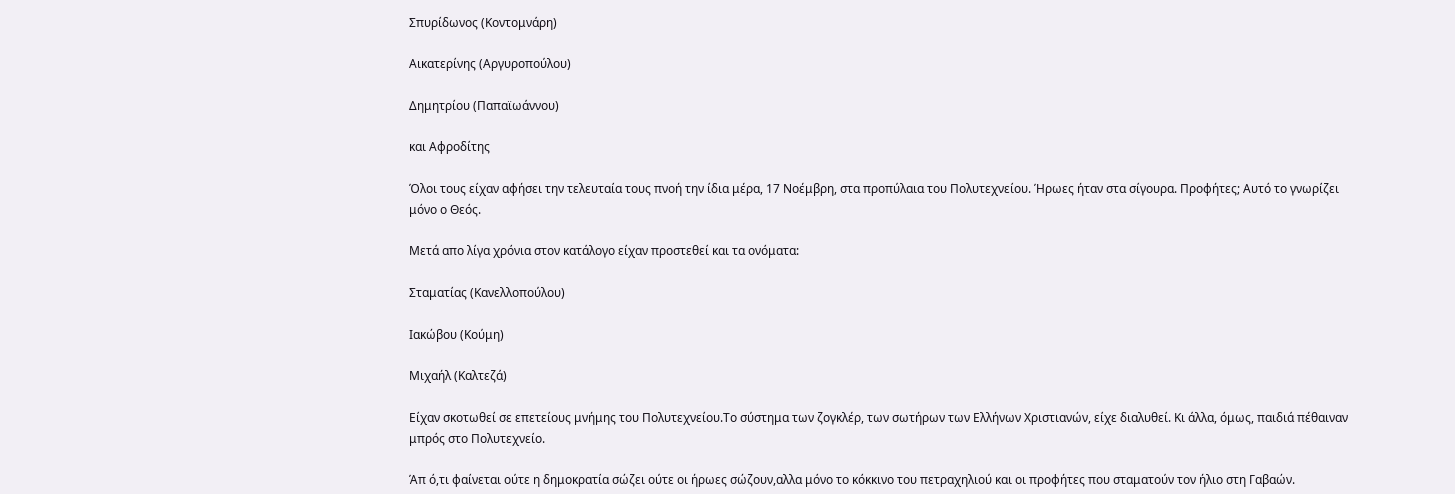Σπυρίδωνος (Κοντομνάρη)

Αικατερίνης (Αργυροπούλου)

Δημητρίου (Παπαϊωάννου)

και Αφροδίτης

Όλοι τους είχαν αφήσει την τελευταία τους πνοή την ίδια μέρα, 17 Νοέμβρη, στα προπύλαια του Πολυτεχνείου. Ήρωες ήταν στα σίγουρα. Προφήτες; Αυτό το γνωρίζει μόνο ο Θεός.

Μετά απο λίγα χρόνια στον κατάλογο είχαν προστεθεί και τα ονόματα:

Σταματίας (Κανελλοπούλου)

Ιακώβου (Κούμη)

Μιχαήλ (Καλτεζά)

Είχαν σκοτωθεί σε επετείους μνήμης του Πολυτεχνείου.Το σύστημα των ζογκλέρ, των σωτήρων των Ελλήνων Χριστιανών, είχε διαλυθεί. Κι άλλα, όμως, παιδιά πέθαιναν μπρός στο Πολυτεχνείο.

Άπ ό,τι φαίνεται ούτε η δημοκρατία σώζει ούτε οι ήρωες σώζουν,αλλα μόνο το κόκκινο του πετραχηλιού και οι προφήτες που σταματούν τον ήλιο στη Γαβαών.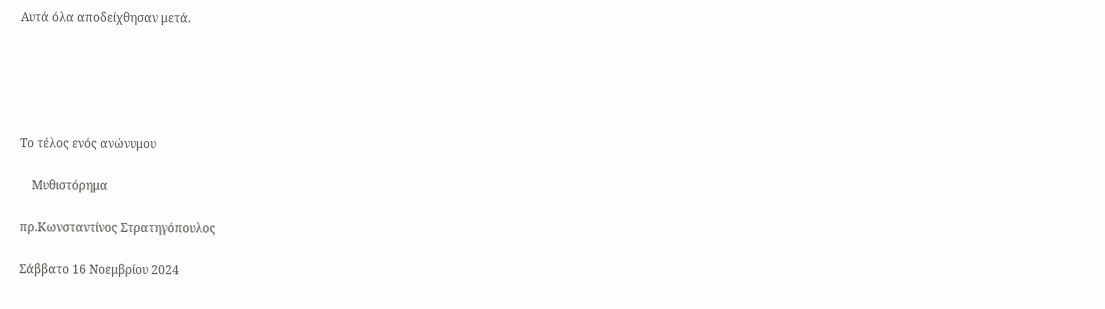Αυτά όλα αποδείχθησαν μετά.





Το τέλος ενός ανώνυμου

    Μυθιστόρημα

πρ.Κωνσταντίνος Στρατηγόπουλος

Σάββατο 16 Νοεμβρίου 2024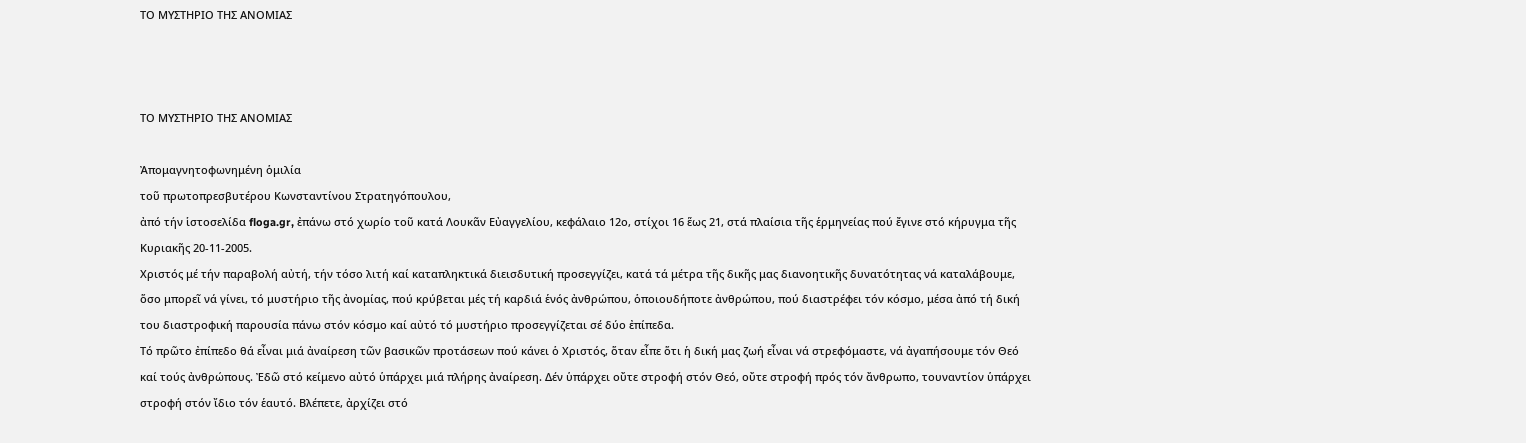ΤΟ ΜΥΣΤΗΡΙΟ ΤΗΣ ΑΝΟΜΙΑΣ



ΤΟ ΜΥΣΤΗΡΙΟ ΤΗΣ ΑΝΟΜΙΑΣ

Ἀπομαγνητοφωνημένη ὁμιλία
τοῦ πρωτοπρεσβυτέρου Κωνσταντίνου Στρατηγόπουλου,
ἀπό τήν ἱστοσελίδα floga.gr, ἐπάνω στό χωρίο τοῦ κατά Λουκᾶν Εὐαγγελίου, κεφάλαιο 12ο, στίχοι 16 ἕως 21, στά πλαίσια τῆς ἑρμηνείας πού ἔγινε στό κήρυγμα τῆς Κυριακῆς 20-11-2005.
Χριστός μέ τήν παραβολή αὐτή, τήν τόσο λιτή καί καταπληκτικά διεισδυτική προσεγγίζει, κατά τά μέτρα τῆς δικῆς μας διανοητικῆς δυνατότητας νά καταλάβουμε, ὅσο μπορεῖ νά γίνει, τό μυστήριο τῆς ἀνομίας, πού κρύβεται μές τή καρδιά ἑνός ἀνθρώπου, ὁποιουδήποτε ἀνθρώπου, πού διαστρέφει τόν κόσμο, μέσα ἀπό τή δική του διαστροφική παρουσία πάνω στόν κόσμο καί αὐτό τό μυστήριο προσεγγίζεται σέ δύο ἐπίπεδα.
Τό πρῶτο ἐπίπεδο θά εἶναι μιά ἀναίρεση τῶν βασικῶν προτάσεων πού κάνει ὁ Χριστός, ὅταν εἶπε ὅτι ἡ δική μας ζωή εἶναι νά στρεφόμαστε, νά ἀγαπήσουμε τόν Θεό καί τούς ἀνθρώπους. Ἐδῶ στό κείμενο αὐτό ὑπάρχει μιά πλήρης ἀναίρεση. Δέν ὑπάρχει οὔτε στροφή στόν Θεό, οὔτε στροφή πρός τόν ἄνθρωπο, τουναντίον ὑπάρχει στροφή στόν ἴδιο τόν ἑαυτό. Βλέπετε, ἀρχίζει στό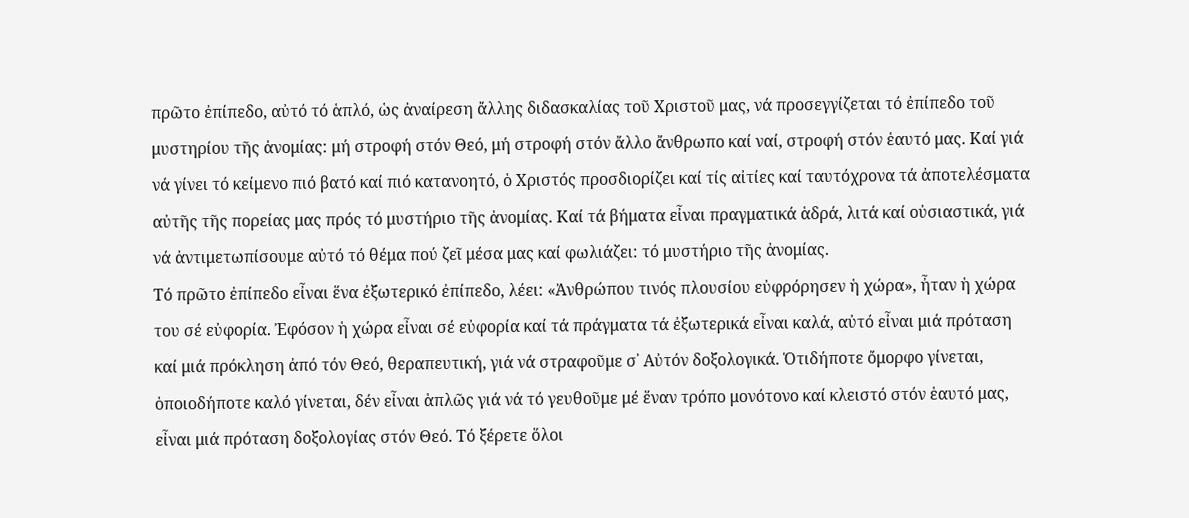πρῶτο ἐπίπεδο, αὐτό τό ἁπλό, ὡς ἀναίρεση ἄλλης διδασκαλίας τοῦ Χριστοῦ μας, νά προσεγγίζεται τό ἐπίπεδο τοῦ μυστηρίου τῆς ἀνομίας: μή στροφή στόν Θεό, μή στροφή στόν ἄλλο ἄνθρωπο καί ναί, στροφή στόν ἑαυτό μας. Καί γιά νά γίνει τό κείμενο πιό βατό καί πιό κατανοητό, ὁ Χριστός προσδιορίζει καί τίς αἰτίες καί ταυτόχρονα τά ἀποτελέσματα αὐτῆς τῆς πορείας μας πρός τό μυστήριο τῆς ἀνομίας. Καί τά βήματα εἶναι πραγματικά ἁδρά, λιτά καί οὐσιαστικά, γιά νά ἀντιμετωπίσουμε αὐτό τό θέμα πού ζεῖ μέσα μας καί φωλιάζει: τό μυστήριο τῆς ἀνομίας.
Τό πρῶτο ἐπίπεδο εἶναι ἕνα ἐξωτερικό ἐπίπεδο, λέει: «Ἀνθρώπου τινός πλουσίου εὐφρόρησεν ἡ χώρα», ἦταν ἡ χώρα του σέ εὐφορία. Ἐφόσον ἡ χώρα εἶναι σέ εὐφορία καί τά πράγματα τά ἐξωτερικά εἶναι καλά, αὐτό εἶναι μιά πρόταση καί μιά πρόκληση ἀπό τόν Θεό, θεραπευτική, γιά νά στραφοῦμε σ᾽ Αὐτόν δοξολογικά. Ὁτιδήποτε ὄμορφο γίνεται, ὁποιοδήποτε καλό γίνεται, δέν εἶναι ἁπλῶς γιά νά τό γευθοῦμε μέ ἕναν τρόπο μονότονο καί κλειστό στόν ἑαυτό μας, εἶναι μιά πρόταση δοξολογίας στόν Θεό. Τό ξέρετε ὅλοι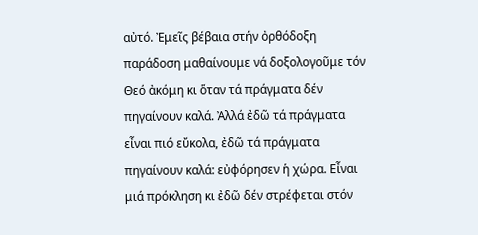αὐτό. Ἐμεῖς βέβαια στήν ὀρθόδοξη παράδοση μαθαίνουμε νά δοξολογοῦμε τόν Θεό ἀκόμη κι ὅταν τά πράγματα δέν πηγαίνουν καλά. Ἀλλά ἐδῶ τά πράγματα εἶναι πιό εὔκολα, ἐδῶ τά πράγματα πηγαίνουν καλά: εὐφόρησεν ἡ χώρα. Εἶναι μιά πρόκληση κι ἐδῶ δέν στρέφεται στόν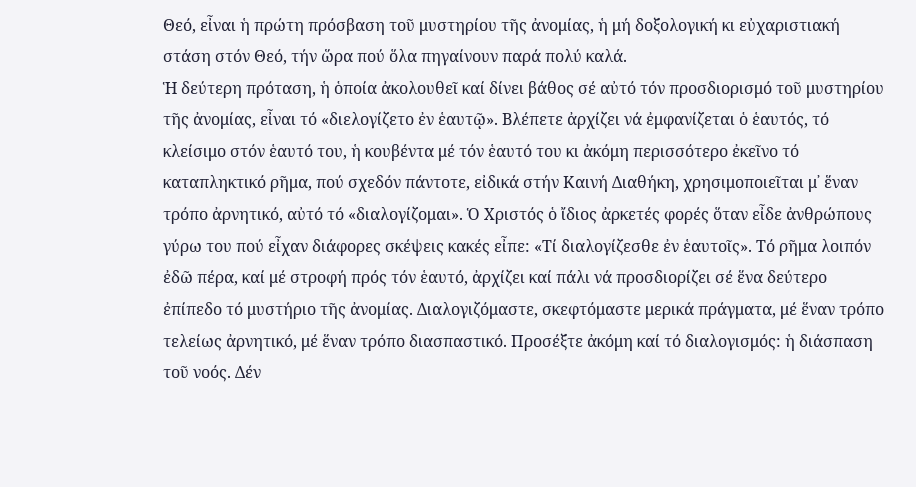Θεό, εἶναι ἡ πρώτη πρόσβαση τοῦ μυστηρίου τῆς ἀνομίας, ἡ μή δοξολογική κι εὐχαριστιακή στάση στόν Θεό, τήν ὥρα πού ὅλα πηγαίνουν παρά πολύ καλά.
Ἡ δεύτερη πρόταση, ἡ ὁποία ἀκολουθεῖ καί δίνει βάθος σέ αὐτό τόν προσδιορισμό τοῦ μυστηρίου τῆς ἀνομίας, εἶναι τό «διελογίζετο ἐν ἑαυτῷ». Βλέπετε ἀρχίζει νά ἐμφανίζεται ὁ ἑαυτός, τό κλείσιμο στόν ἑαυτό του, ἡ κουβέντα μέ τόν ἑαυτό του κι ἀκόμη περισσότερο ἐκεῖνο τό καταπληκτικό ρῆμα, πού σχεδόν πάντοτε, εἰδικά στήν Καινή Διαθήκη, χρησιμοποιεῖται μ᾽ ἕναν τρόπο ἀρνητικό, αὐτό τό «διαλογίζομαι». Ὁ Χριστός ὁ ἴδιος ἀρκετές φορές ὅταν εἶδε ἀνθρώπους γύρω του πού εἶχαν διάφορες σκέψεις κακές εἶπε: «Τί διαλογίζεσθε ἐν ἑαυτοῖς». Τό ρῆμα λοιπόν ἐδῶ πέρα, καί μέ στροφή πρός τόν ἑαυτό, ἀρχίζει καί πάλι νά προσδιορίζει σέ ἕνα δεύτερο ἐπίπεδο τό μυστήριο τῆς ἀνομίας. Διαλογιζόμαστε, σκεφτόμαστε μερικά πράγματα, μέ ἕναν τρόπο τελείως ἀρνητικό, μέ ἕναν τρόπο διασπαστικό. Προσέξτε ἀκόμη καί τό διαλογισμός: ἡ διάσπαση τοῦ νοός. Δέν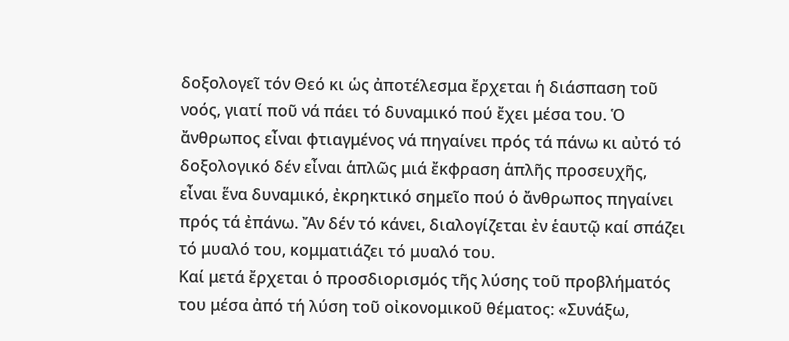δοξολογεῖ τόν Θεό κι ὡς ἀποτέλεσμα ἔρχεται ἡ διάσπαση τοῦ νοός, γιατί ποῦ νά πάει τό δυναμικό πού ἔχει μέσα του. Ὁ ἄνθρωπος εἶναι φτιαγμένος νά πηγαίνει πρός τά πάνω κι αὐτό τό δοξολογικό δέν εἶναι ἁπλῶς μιά ἔκφραση ἁπλῆς προσευχῆς, εἶναι ἕνα δυναμικό, ἐκρηκτικό σημεῖο πού ὁ ἄνθρωπος πηγαίνει πρός τά ἐπάνω. Ἄν δέν τό κάνει, διαλογίζεται ἐν ἑαυτῷ καί σπάζει τό μυαλό του, κομματιάζει τό μυαλό του.
Καί μετά ἔρχεται ὁ προσδιορισμός τῆς λύσης τοῦ προβλήματός του μέσα ἀπό τή λύση τοῦ οἰκονομικοῦ θέματος: «Συνάξω,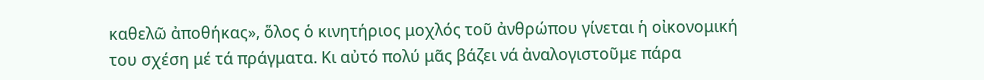καθελῶ ἀποθήκας», ὅλος ὁ κινητήριος μοχλός τοῦ ἀνθρώπου γίνεται ἡ οἰκονομική του σχέση μέ τά πράγματα. Κι αὐτό πολύ μᾶς βάζει νά ἀναλογιστοῦμε πάρα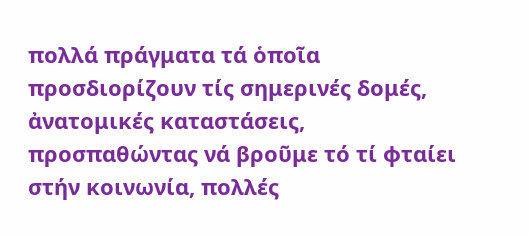πολλά πράγματα τά ὁποῖα προσδιορίζουν τίς σημερινές δομές, ἀνατομικές καταστάσεις, προσπαθώντας νά βροῦμε τό τί φταίει στήν κοινωνία, πολλές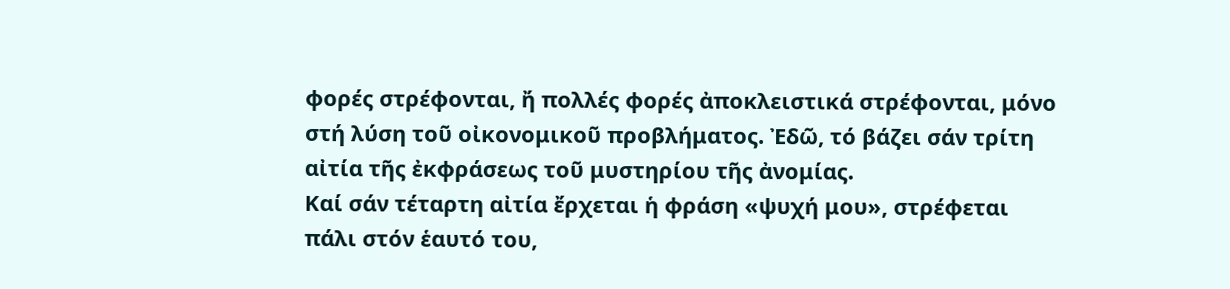φορές στρέφονται, ἤ πολλές φορές ἀποκλειστικά στρέφονται, μόνο στή λύση τοῦ οἰκονομικοῦ προβλήματος. Ἐδῶ, τό βάζει σάν τρίτη αἰτία τῆς ἐκφράσεως τοῦ μυστηρίου τῆς ἀνομίας.
Καί σάν τέταρτη αἰτία ἔρχεται ἡ φράση «ψυχή μου», στρέφεται πάλι στόν ἑαυτό του,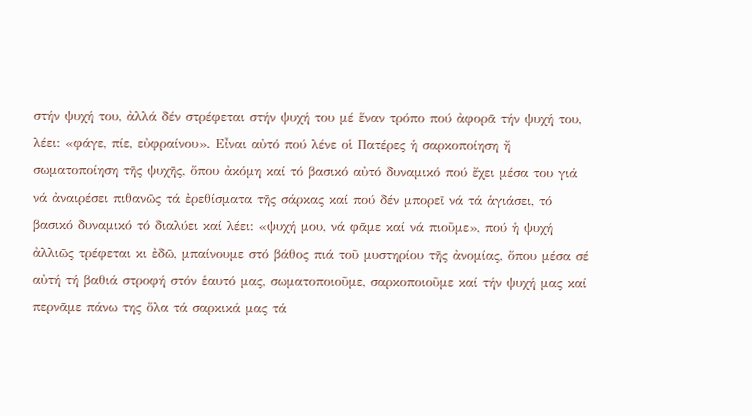στήν ψυχή του, ἀλλά δέν στρέφεται στήν ψυχή του μέ ἕναν τρόπο πού ἀφορᾶ τήν ψυχή του, λέει: «φάγε, πίε, εὐφραίνου». Εἶναι αὐτό πού λένε οἱ Πατέρες ἡ σαρκοποίηση ἤ σωματοποίηση τῆς ψυχῆς, ὅπου ἀκόμη καί τό βασικό αὐτό δυναμικό πού ἔχει μέσα του γιά νά ἀναιρέσει πιθανῶς τά ἐρεθίσματα τῆς σάρκας καί πού δέν μπορεῖ νά τά ἁγιάσει, τό βασικό δυναμικό τό διαλύει καί λέει: «ψυχή μου, νά φᾶμε καί νά πιοῦμε», πού ἡ ψυχή ἀλλιῶς τρέφεται κι ἐδῶ, μπαίνουμε στό βάθος πιά τοῦ μυστηρίου τῆς ἀνομίας, ὅπου μέσα σέ αὐτή τή βαθιά στροφή στόν ἑαυτό μας, σωματοποιοῦμε, σαρκοποιοῦμε καί τήν ψυχή μας καί περνᾶμε πάνω της ὅλα τά σαρκικά μας τά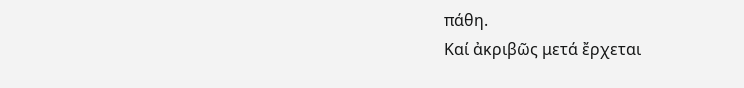πάθη.
Καί ἀκριβῶς μετά ἔρχεται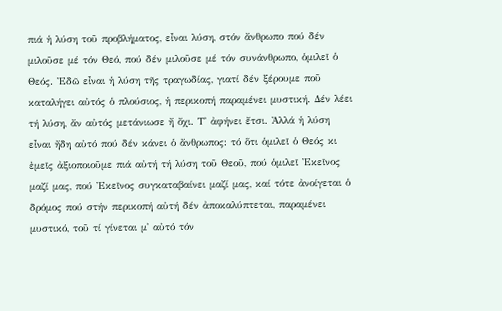πιά ἡ λύση τοῦ προβλήματος, εἶναι λύση, στόν ἄνθρωπο πού δέν μιλοῦσε μέ τόν Θεό, πού δέν μιλοῦσε μέ τόν συνάνθρωπο, ὁμιλεῖ ὁ Θεός. Ἐδῶ εἶναι ἡ λύση τῆς τραγωδίας, γιατί δέν ξέρουμε ποῦ καταλήγει αὐτός ὁ πλούσιος, ἡ περικοπή παραμένει μυστική. Δέν λέει τή λύση, ἄν αὐτός μετάνιωσε ἤ ὄχι. Τ᾽ ἀφήνει ἔτσι. Ἀλλά ἡ λύση εἶναι ἤδη αὐτό πού δέν κάνει ὁ ἄνθρωπος: τό ὅτι ὁμιλεῖ ὁ Θεός κι ἐμεῖς ἀξιοποιοῦμε πιά αὐτή τή λύση τοῦ Θεοῦ, πού ὁμιλεῖ Ἐκεῖνος μαζί μας, πού Ἐκεῖνος συγκαταβαίνει μαζί μας, καί τότε ἀνοίγεται ὁ δρόμος πού στήν περικοπή αὐτή δέν ἀποκαλύπτεται, παραμένει μυστικό, τοῦ τί γίνεται μ᾽ αὐτό τόν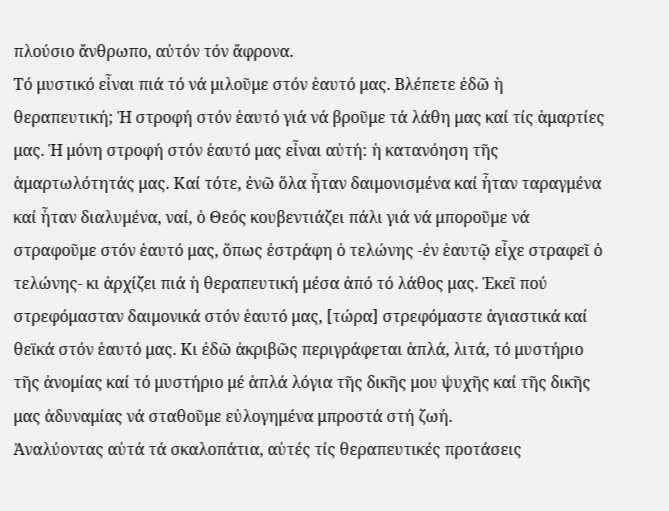πλούσιο ἄνθρωπο, αὐτόν τόν ἄφρονα.
Τό μυστικό εἶναι πιά τό νά μιλοῦμε στόν ἑαυτό μας. Βλέπετε ἐδῶ ἡ θεραπευτική; Ἡ στροφή στόν ἑαυτό γιά νά βροῦμε τά λάθη μας καί τίς ἁμαρτίες μας. Ἡ μόνη στροφή στόν ἑαυτό μας εἶναι αὐτή: ἡ κατανόηση τῆς ἁμαρτωλότητάς μας. Καί τότε, ἐνῶ ὅλα ἦταν δαιμονισμένα καί ἦταν ταραγμένα καί ἦταν διαλυμένα, ναί, ὁ Θεός κουβεντιάζει πάλι γιά νά μποροῦμε νά στραφοῦμε στόν ἑαυτό μας, ὅπως ἐστράφη ὁ τελώνης -ἐν ἑαυτῷ εἶχε στραφεῖ ὁ τελώνης- κι ἀρχίζει πιά ἡ θεραπευτική μέσα ἀπό τό λάθος μας. Ἐκεῖ πού στρεφόμασταν δαιμονικά στόν ἑαυτό μας, [τώρα] στρεφόμαστε ἁγιαστικά καί θεϊκά στόν ἑαυτό μας. Κι ἐδῶ ἀκριβῶς περιγράφεται ἁπλά, λιτά, τό μυστήριο τῆς ἀνομίας καί τό μυστήριο μέ ἁπλά λόγια τῆς δικῆς μου ψυχῆς καί τῆς δικῆς μας ἀδυναμίας νά σταθοῦμε εὐλογημένα μπροστά στή ζωή.
Ἀναλύοντας αὐτά τά σκαλοπάτια, αὐτές τίς θεραπευτικές προτάσεις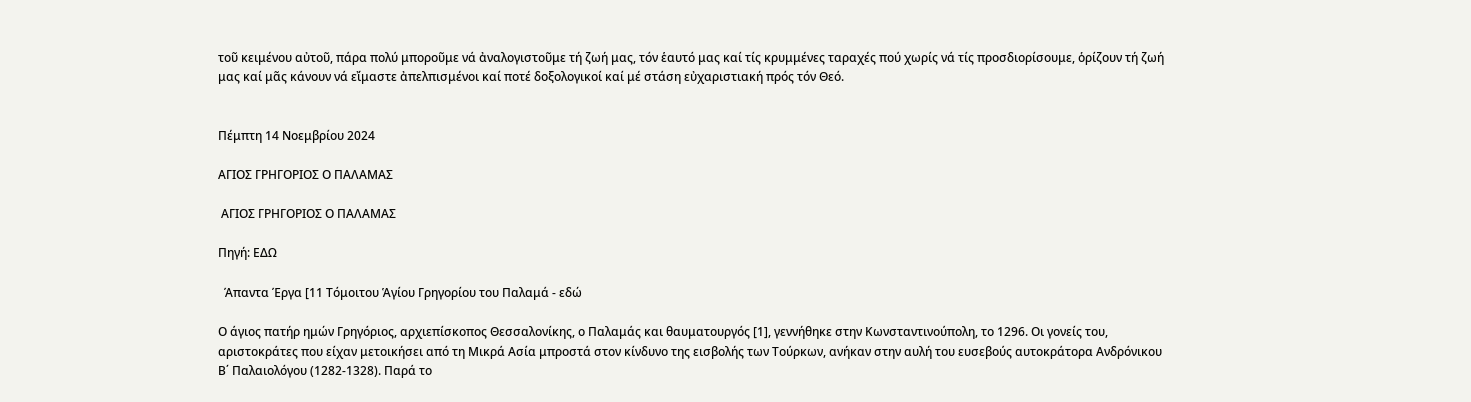τοῦ κειμένου αὐτοῦ, πάρα πολύ μποροῦμε νά ἀναλογιστοῦμε τή ζωή μας, τόν ἑαυτό μας καί τίς κρυμμένες ταραχές πού χωρίς νά τίς προσδιορίσουμε, ὁρίζουν τή ζωή μας καί μᾶς κάνουν νά εἴμαστε ἀπελπισμένοι καί ποτέ δοξολογικοί καί μέ στάση εὐχαριστιακή πρός τόν Θεό.


Πέμπτη 14 Νοεμβρίου 2024

ΑΓΙΟΣ ΓΡΗΓΟΡΙΟΣ Ο ΠΑΛΑΜΑΣ

 ΑΓΙΟΣ ΓΡΗΓΟΡΙΟΣ Ο ΠΑΛΑΜΑΣ

Πηγή: ΕΔΩ

  Άπαντα Έργα [11 Τόμοιτου Ἁγίου Γρηγορίου του Παλαμά - εδώ

Ο άγιος πατήρ ημών Γρηγόριος, αρχιεπίσκοπος Θεσσαλονίκης, ο Παλαμάς και θαυματουργός [1], γεννήθηκε στην Κωνσταντινούπολη, το 1296. Οι γονείς του, αριστοκράτες που είχαν μετοικήσει από τη Μικρά Ασία μπροστά στον κίνδυνο της εισβολής των Τούρκων, ανήκαν στην αυλή του ευσεβούς αυτοκράτορα Ανδρόνικου Β΄ Παλαιολόγου (1282-1328). Παρά το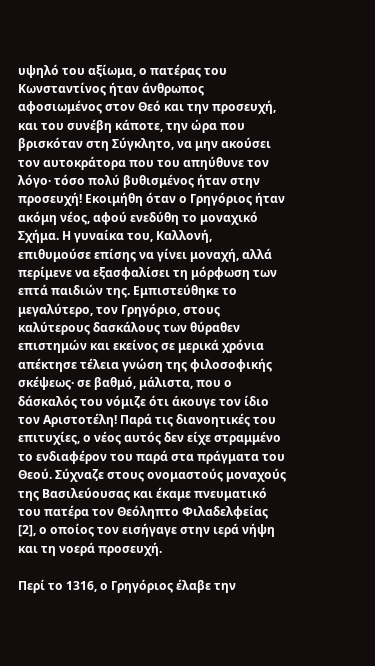υψηλό του αξίωμα, ο πατέρας του Κωνσταντίνος ήταν άνθρωπος αφοσιωμένος στον Θεό και την προσευχή, και του συνέβη κάποτε, την ώρα που βρισκόταν στη Σύγκλητο, να μην ακούσει τον αυτοκράτορα που του απηύθυνε τον λόγο· τόσο πολύ βυθισμένος ήταν στην προσευχή! Εκοιμήθη όταν ο Γρηγόριος ήταν ακόμη νέος, αφού ενεδύθη το μοναχικό Σχήμα. Η γυναίκα του, Καλλονή, επιθυμούσε επίσης να γίνει μοναχή, αλλά περίμενε να εξασφαλίσει τη μόρφωση των επτά παιδιών της. Εμπιστεύθηκε το μεγαλύτερο, τον Γρηγόριο, στους καλύτερους δασκάλους των θύραθεν επιστημών και εκείνος σε μερικά χρόνια απέκτησε τέλεια γνώση της φιλοσοφικής σκέψεως· σε βαθμό, μάλιστα, που ο δάσκαλός του νόμιζε ότι άκουγε τον ίδιο τον Αριστοτέλη! Παρά τις διανοητικές του επιτυχίες, ο νέος αυτός δεν είχε στραμμένο το ενδιαφέρον του παρά στα πράγματα του Θεού. Σύχναζε στους ονομαστούς μοναχούς της Βασιλεύουσας και έκαμε πνευματικό του πατέρα τον Θεόληπτο Φιλαδελφείας [2], ο οποίος τον εισήγαγε στην ιερά νήψη και τη νοερά προσευχή.

Περί το 1316, ο Γρηγόριος έλαβε την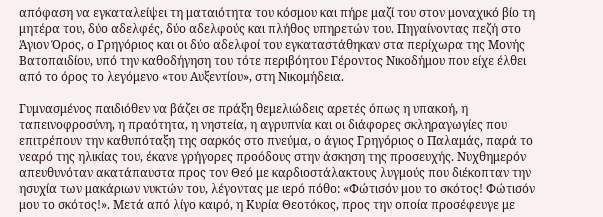απόφαση να εγκαταλείψει τη ματαιότητα του κόσμου και πήρε μαζί του στον μοναχικό βίο τη μητέρα του, δύο αδελφές, δύο αδελφούς και πλήθος υπηρετών του. Πηγαίνοντας πεζή στο Άγιον Όρος, ο Γρηγόριος και οι δύο αδελφοί του εγκαταστάθηκαν στα περίχωρα της Μονής Βατοπαιδίου, υπό την καθοδήγηση του τότε περιβόητου Γέροντος Νικοδήμου που είχε έλθει από το όρος το λεγόμενο «του Αυξεντίου», στη Νικομήδεια.

Γυμνασμένος παιδιόθεν να βάζει σε πράξη θεμελιώδεις αρετές όπως η υπακοή, η ταπεινοφροσύνη, η πραότητα, η νηστεία, η αγρυπνία και οι διάφορες σκληραγωγίες που επιτρέπουν την καθυπόταξη της σαρκός στο πνεύμα, ο άγιος Γρηγόριος ο Παλαμάς, παρά το νεαρό της ηλικίας του, έκανε γρήγορες προόδους στην άσκηση της προσευχής. Νυχθημερόν απευθυνόταν ακατάπαυστα προς τον Θεό με καρδιοστάλακτους λυγμούς που διέκοπταν την ησυχία των μακάριων νυκτών του, λέγοντας με ιερό πόθο: «Φώτισόν μου το σκότος! Φώτισόν μου το σκότος!». Μετά από λίγο καιρό, η Κυρία Θεοτόκος, προς την οποία προσέφευγε με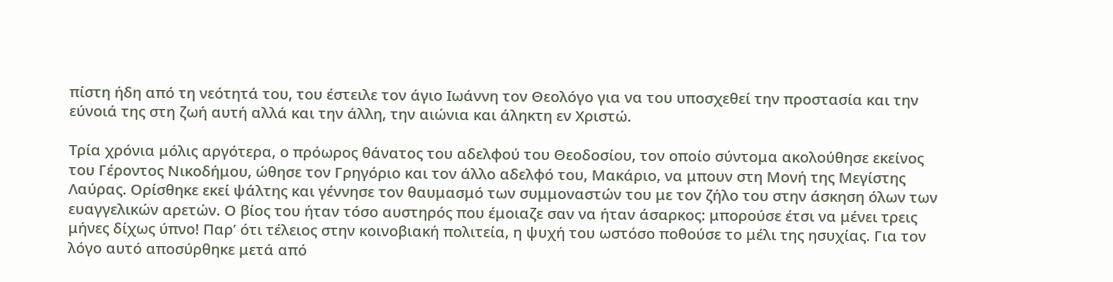πίστη ήδη από τη νεότητά του, του έστειλε τον άγιο Ιωάννη τον Θεολόγο για να του υποσχεθεί την προστασία και την εύνοιά της στη ζωή αυτή αλλά και την άλλη, την αιώνια και άληκτη εν Χριστώ.

Τρία χρόνια μόλις αργότερα, ο πρόωρος θάνατος του αδελφού του Θεοδοσίου, τον οποίο σύντομα ακολούθησε εκείνος του Γέροντος Νικοδήμου, ώθησε τον Γρηγόριο και τον άλλο αδελφό του, Μακάριο, να μπουν στη Μονή της Μεγίστης Λαύρας. Ορίσθηκε εκεί ψάλτης και γέννησε τον θαυμασμό των συμμοναστών του με τον ζήλο του στην άσκηση όλων των ευαγγελικών αρετών. Ο βίος του ήταν τόσο αυστηρός που έμοιαζε σαν να ήταν άσαρκος: μπορούσε έτσι να μένει τρεις μήνες δίχως ύπνο! Παρ’ ότι τέλειος στην κοινοβιακή πολιτεία, η ψυχή του ωστόσο ποθούσε το μέλι της ησυχίας. Για τον λόγο αυτό αποσύρθηκε μετά από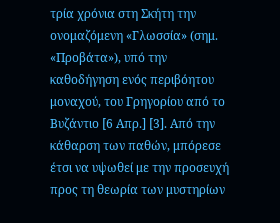τρία χρόνια στη Σκήτη την ονομαζόμενη «Γλωσσία» (σημ. «Προβάτα»), υπό την καθοδήγηση ενός περιβόητου μοναχού, του Γρηγορίου από το Βυζάντιο [6 Απρ.] [3]. Από την κάθαρση των παθών, μπόρεσε έτσι να υψωθεί με την προσευχή προς τη θεωρία των μυστηρίων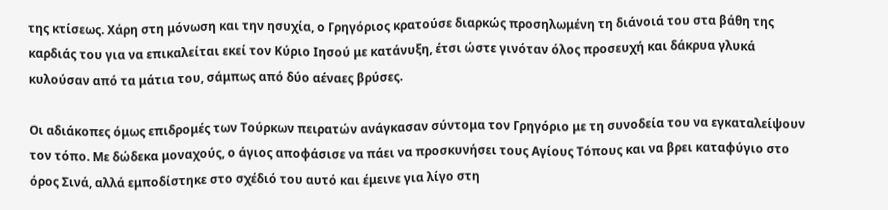της κτίσεως. Χάρη στη μόνωση και την ησυχία, ο Γρηγόριος κρατούσε διαρκώς προσηλωμένη τη διάνοιά του στα βάθη της καρδιάς του για να επικαλείται εκεί τον Κύριο Ιησού με κατάνυξη, έτσι ώστε γινόταν όλος προσευχή και δάκρυα γλυκά κυλούσαν από τα μάτια του, σάμπως από δύο αέναες βρύσες.

Οι αδιάκοπες όμως επιδρομές των Τούρκων πειρατών ανάγκασαν σύντομα τον Γρηγόριο με τη συνοδεία του να εγκαταλείψουν τον τόπο. Με δώδεκα μοναχούς, ο άγιος αποφάσισε να πάει να προσκυνήσει τους Αγίους Τόπους και να βρει καταφύγιο στο όρος Σινά, αλλά εμποδίστηκε στο σχέδιό του αυτό και έμεινε για λίγο στη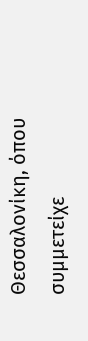Θεσσαλονίκη, όπου συμμετείχε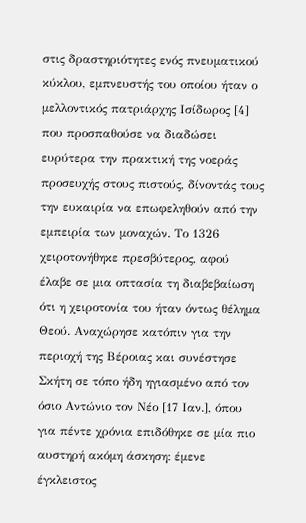στις δραστηριότητες ενός πνευματικού κύκλου, εμπνευστής του οποίου ήταν ο μελλοντικός πατριάρχης Ισίδωρος [4] που προσπαθούσε να διαδώσει ευρύτερα την πρακτική της νοεράς προσευχής στους πιστούς, δίνοντάς τους την ευκαιρία να επωφεληθούν από την εμπειρία των μοναχών. Το 1326 χειροτονήθηκε πρεσβύτερος, αφού έλαβε σε μια οπτασία τη διαβεβαίωση ότι η χειροτονία του ήταν όντως θέλημα Θεού. Αναχώρησε κατόπιν για την περιοχή της Βέροιας και συνέστησε Σκήτη σε τόπο ήδη ηγιασμένο από τον όσιο Αντώνιο τον Νέο [17 Ιαν.], όπου για πέντε χρόνια επιδόθηκε σε μία πιο αυστηρή ακόμη άσκηση: έμενε έγκλειστος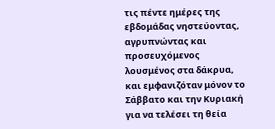τις πέντε ημέρες της εβδομάδας νηστεύοντας, αγρυπνώντας και προσευχόμενος λουσμένος στα δάκρυα, και εμφανιζόταν μόνον το Σάββατο και την Κυριακή για να τελέσει τη θεία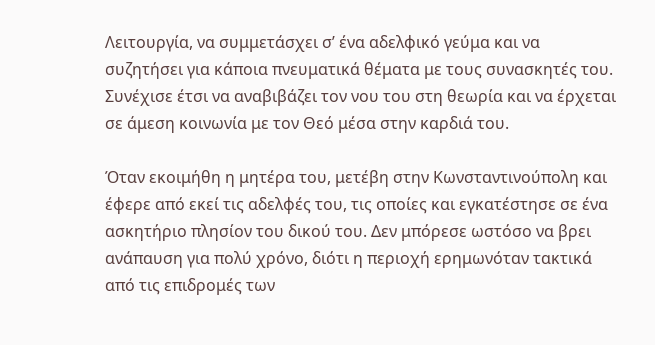Λειτουργία, να συμμετάσχει σ’ ένα αδελφικό γεύμα και να συζητήσει για κάποια πνευματικά θέματα με τους συνασκητές του. Συνέχισε έτσι να αναβιβάζει τον νου του στη θεωρία και να έρχεται σε άμεση κοινωνία με τον Θεό μέσα στην καρδιά του.

Όταν εκοιμήθη η μητέρα του, μετέβη στην Κωνσταντινούπολη και έφερε από εκεί τις αδελφές του, τις οποίες και εγκατέστησε σε ένα ασκητήριο πλησίον του δικού του. Δεν μπόρεσε ωστόσο να βρει ανάπαυση για πολύ χρόνο, διότι η περιοχή ερημωνόταν τακτικά από τις επιδρομές των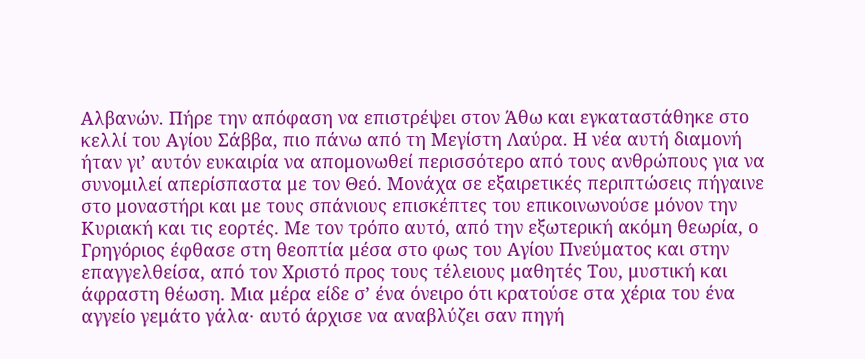Αλβανών. Πήρε την απόφαση να επιστρέψει στον Άθω και εγκαταστάθηκε στο κελλί του Αγίου Σάββα, πιο πάνω από τη Μεγίστη Λαύρα. Η νέα αυτή διαμονή ήταν γι’ αυτόν ευκαιρία να απομονωθεί περισσότερο από τους ανθρώπους για να συνομιλεί απερίσπαστα με τον Θεό. Μονάχα σε εξαιρετικές περιπτώσεις πήγαινε στο μοναστήρι και με τους σπάνιους επισκέπτες του επικοινωνούσε μόνον την Κυριακή και τις εορτές. Με τον τρόπο αυτό, από την εξωτερική ακόμη θεωρία, ο Γρηγόριος έφθασε στη θεοπτία μέσα στο φως του Αγίου Πνεύματος και στην επαγγελθείσα, από τον Χριστό προς τους τέλειους μαθητές Του, μυστική και άφραστη θέωση. Μια μέρα είδε σ’ ένα όνειρο ότι κρατούσε στα χέρια του ένα αγγείο γεμάτο γάλα· αυτό άρχισε να αναβλύζει σαν πηγή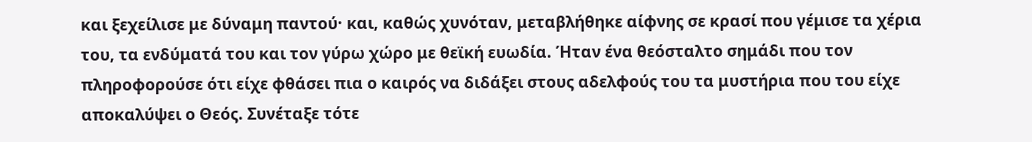και ξεχείλισε με δύναμη παντού· και, καθώς χυνόταν, μεταβλήθηκε αίφνης σε κρασί που γέμισε τα χέρια του, τα ενδύματά του και τον γύρω χώρο με θεϊκή ευωδία. Ήταν ένα θεόσταλτο σημάδι που τον πληροφορούσε ότι είχε φθάσει πια ο καιρός να διδάξει στους αδελφούς του τα μυστήρια που του είχε αποκαλύψει ο Θεός. Συνέταξε τότε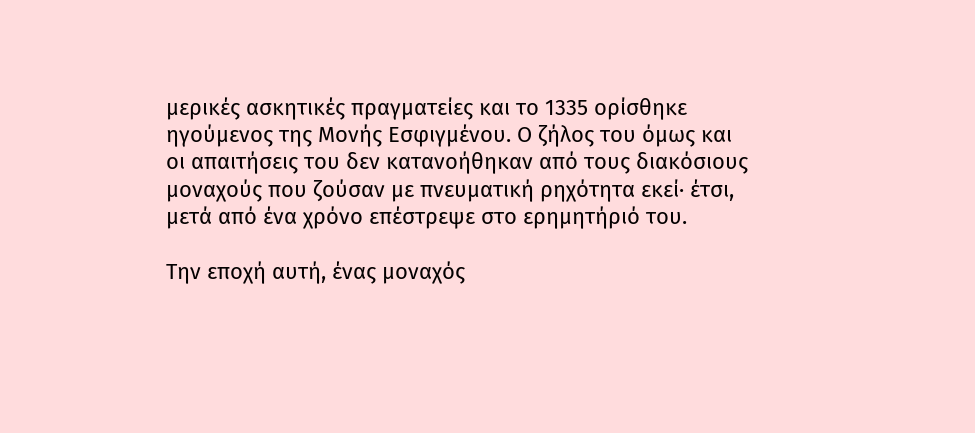μερικές ασκητικές πραγματείες και το 1335 ορίσθηκε ηγούμενος της Μονής Εσφιγμένου. Ο ζήλος του όμως και οι απαιτήσεις του δεν κατανοήθηκαν από τους διακόσιους μοναχούς που ζούσαν με πνευματική ρηχότητα εκεί· έτσι, μετά από ένα χρόνο επέστρεψε στο ερημητήριό του.

Την εποχή αυτή, ένας μοναχός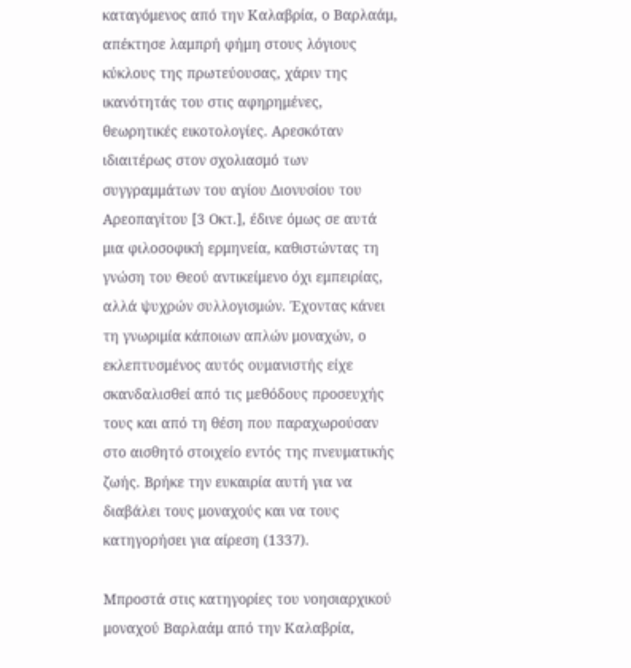καταγόμενος από την Καλαβρία, ο Βαρλαάμ, απέκτησε λαμπρή φήμη στους λόγιους κύκλους της πρωτεύουσας, χάριν της ικανότητάς του στις αφηρημένες, θεωρητικές εικοτολογίες. Αρεσκόταν ιδιαιτέρως στον σχολιασμό των συγγραμμάτων του αγίου Διονυσίου του Αρεοπαγίτου [3 Οκτ.], έδινε όμως σε αυτά μια φιλοσοφική ερμηνεία, καθιστώντας τη γνώση του Θεού αντικείμενο όχι εμπειρίας, αλλά ψυχρών συλλογισμών. Έχοντας κάνει τη γνωριμία κάποιων απλών μοναχών, ο εκλεπτυσμένος αυτός ουμανιστής είχε σκανδαλισθεί από τις μεθόδους προσευχής τους και από τη θέση που παραχωρούσαν στο αισθητό στοιχείο εντός της πνευματικής ζωής. Βρήκε την ευκαιρία αυτή για να διαβάλει τους μοναχούς και να τους κατηγορήσει για αίρεση (1337).

Μπροστά στις κατηγορίες του νοησιαρχικού μοναχού Βαρλαάμ από την Καλαβρία,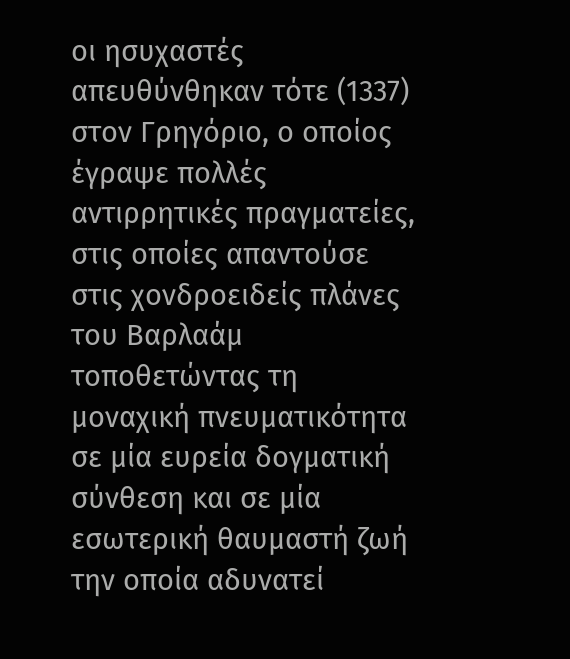οι ησυχαστές απευθύνθηκαν τότε (1337) στον Γρηγόριο, ο οποίος έγραψε πολλές αντιρρητικές πραγματείες, στις οποίες απαντούσε στις χονδροειδείς πλάνες του Βαρλαάμ τοποθετώντας τη μοναχική πνευματικότητα σε μία ευρεία δογματική σύνθεση και σε μία εσωτερική θαυμαστή ζωή την οποία αδυνατεί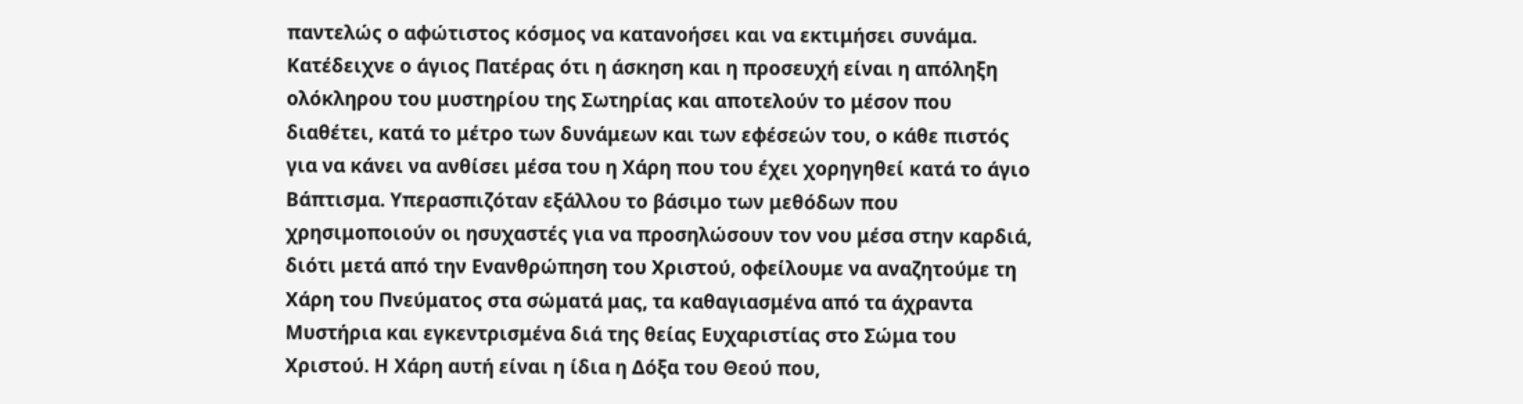παντελώς ο αφώτιστος κόσμος να κατανοήσει και να εκτιμήσει συνάμα. Κατέδειχνε ο άγιος Πατέρας ότι η άσκηση και η προσευχή είναι η απόληξη ολόκληρου του μυστηρίου της Σωτηρίας και αποτελούν το μέσον που διαθέτει, κατά το μέτρο των δυνάμεων και των εφέσεών του, ο κάθε πιστός για να κάνει να ανθίσει μέσα του η Χάρη που του έχει χορηγηθεί κατά το άγιο Βάπτισμα. Υπερασπιζόταν εξάλλου το βάσιμο των μεθόδων που χρησιμοποιούν οι ησυχαστές για να προσηλώσουν τον νου μέσα στην καρδιά, διότι μετά από την Ενανθρώπηση του Χριστού, οφείλουμε να αναζητούμε τη Χάρη του Πνεύματος στα σώματά μας, τα καθαγιασμένα από τα άχραντα Μυστήρια και εγκεντρισμένα διά της θείας Ευχαριστίας στο Σώμα του Χριστού. Η Χάρη αυτή είναι η ίδια η Δόξα του Θεού που,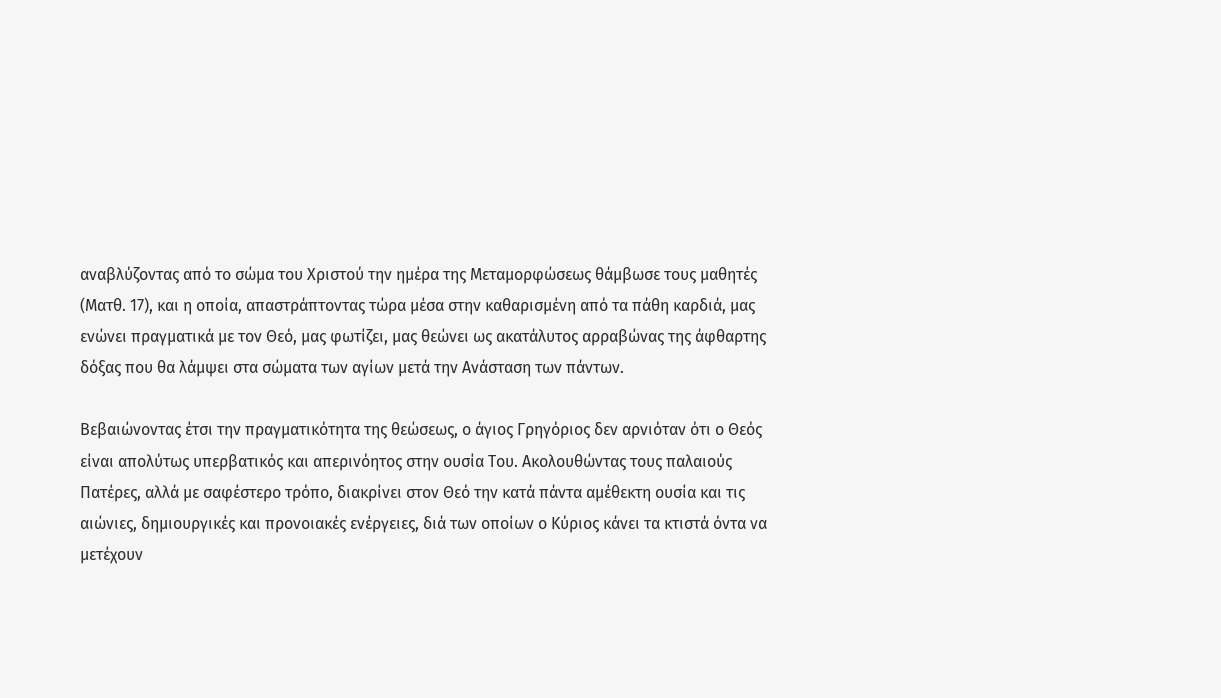αναβλύζοντας από το σώμα του Χριστού την ημέρα της Μεταμορφώσεως θάμβωσε τους μαθητές (Ματθ. 17), και η οποία, απαστράπτοντας τώρα μέσα στην καθαρισμένη από τα πάθη καρδιά, μας ενώνει πραγματικά με τον Θεό, μας φωτίζει, μας θεώνει ως ακατάλυτος αρραβώνας της άφθαρτης δόξας που θα λάμψει στα σώματα των αγίων μετά την Ανάσταση των πάντων.

Βεβαιώνοντας έτσι την πραγματικότητα της θεώσεως, ο άγιος Γρηγόριος δεν αρνιόταν ότι ο Θεός είναι απολύτως υπερβατικός και απερινόητος στην ουσία Του. Ακολουθώντας τους παλαιούς Πατέρες, αλλά με σαφέστερο τρόπο, διακρίνει στον Θεό την κατά πάντα αμέθεκτη ουσία και τις αιώνιες, δημιουργικές και προνοιακές ενέργειες, διά των οποίων ο Κύριος κάνει τα κτιστά όντα να μετέχουν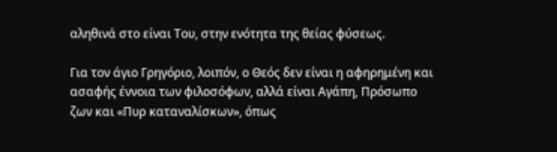αληθινά στο είναι Του, στην ενότητα της θείας φύσεως.

Για τον άγιο Γρηγόριο, λοιπόν, ο Θεός δεν είναι η αφηρημένη και ασαφής έννοια των φιλοσόφων, αλλά είναι Αγάπη, Πρόσωπο ζων και «Πυρ καταναλίσκων», όπως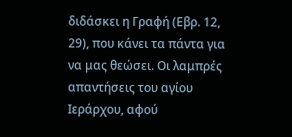διδάσκει η Γραφή (Εβρ. 12, 29), που κάνει τα πάντα για να μας θεώσει. Οι λαμπρές απαντήσεις του αγίου Ιεράρχου, αφού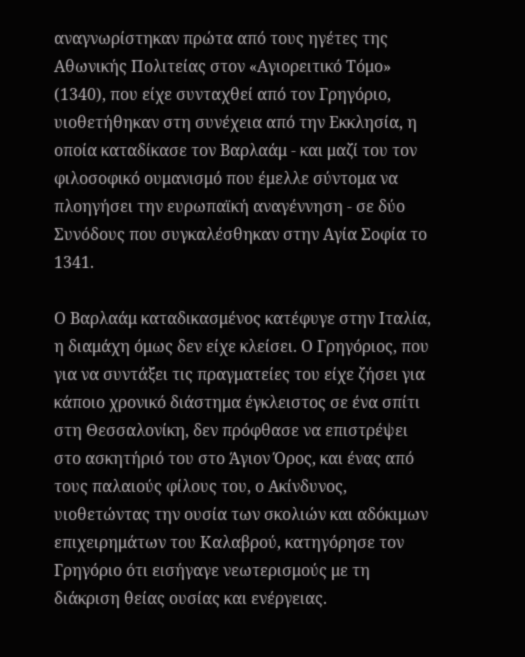αναγνωρίστηκαν πρώτα από τους ηγέτες της Αθωνικής Πολιτείας στον «Αγιορειτικό Τόμο» (1340), που είχε συνταχθεί από τον Γρηγόριο, υιοθετήθηκαν στη συνέχεια από την Εκκλησία, η οποία καταδίκασε τον Βαρλαάμ - και μαζί του τον φιλοσοφικό ουμανισμό που έμελλε σύντομα να πλοηγήσει την ευρωπαϊκή αναγέννηση - σε δύο Συνόδους που συγκαλέσθηκαν στην Αγία Σοφία το 1341.

Ο Βαρλαάμ καταδικασμένος κατέφυγε στην Ιταλία, η διαμάχη όμως δεν είχε κλείσει. Ο Γρηγόριος, που για να συντάξει τις πραγματείες του είχε ζήσει για κάποιο χρονικό διάστημα έγκλειστος σε ένα σπίτι στη Θεσσαλονίκη, δεν πρόφθασε να επιστρέψει στο ασκητήριό του στο Άγιον Όρος, και ένας από τους παλαιούς φίλους του, ο Ακίνδυνος, υιοθετώντας την ουσία των σκολιών και αδόκιμων επιχειρημάτων του Καλαβρού, κατηγόρησε τον Γρηγόριο ότι εισήγαγε νεωτερισμούς με τη διάκριση θείας ουσίας και ενέργειας.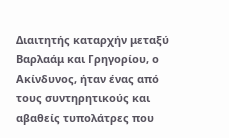Διαιτητής καταρχήν μεταξύ Βαρλαάμ και Γρηγορίου, ο Ακίνδυνος, ήταν ένας από τους συντηρητικούς και αβαθείς τυπολάτρες που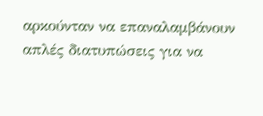αρκούνταν να επαναλαμβάνουν απλές διατυπώσεις για να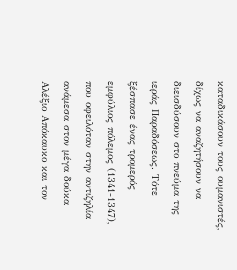καταδικάσουν τους ουμανιστές, δίχως να αναζητήσουν να διεισδύσουν στο πνεύμα της ιεράς Παραδόσεως. Τότε ξέσπασε ένας τρομερός εμφύλιος πόλεμος (1341-1347), που οφειλόταν στην αντιζηλία ανάμεσα στον μέγα δούκα Αλέξιο Απόκαυκο και τον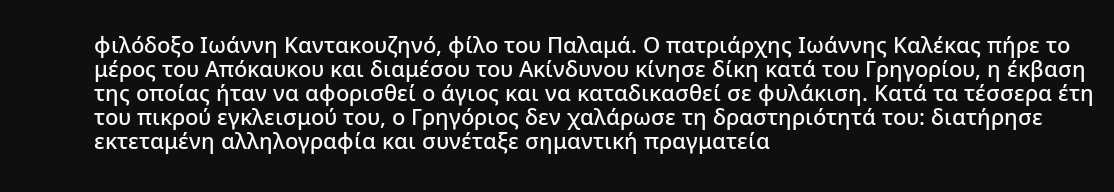φιλόδοξο Ιωάννη Καντακουζηνό, φίλο του Παλαμά. Ο πατριάρχης Ιωάννης Καλέκας πήρε το μέρος του Απόκαυκου και διαμέσου του Ακίνδυνου κίνησε δίκη κατά του Γρηγορίου, η έκβαση της οποίας ήταν να αφορισθεί ο άγιος και να καταδικασθεί σε φυλάκιση. Κατά τα τέσσερα έτη του πικρού εγκλεισμού του, ο Γρηγόριος δεν χαλάρωσε τη δραστηριότητά του: διατήρησε εκτεταμένη αλληλογραφία και συνέταξε σημαντική πραγματεία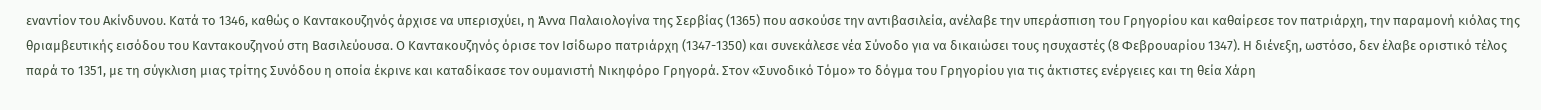εναντίον του Ακίνδυνου. Κατά το 1346, καθώς ο Καντακουζηνός άρχισε να υπερισχύει, η Άννα Παλαιολογίνα της Σερβίας (1365) που ασκούσε την αντιβασιλεία, ανέλαβε την υπεράσπιση του Γρηγορίου και καθαίρεσε τον πατριάρχη, την παραμονή κιόλας της θριαμβευτικής εισόδου του Καντακουζηνού στη Βασιλεύουσα. Ο Καντακουζηνός όρισε τον Ισίδωρο πατριάρχη (1347-1350) και συνεκάλεσε νέα Σύνοδο για να δικαιώσει τους ησυχαστές (8 Φεβρουαρίου 1347). Η διένεξη, ωστόσο, δεν έλαβε οριστικό τέλος παρά το 1351, με τη σύγκλιση μιας τρίτης Συνόδου η οποία έκρινε και καταδίκασε τον ουμανιστή Νικηφόρο Γρηγορά. Στον «Συνοδικό Τόμο» το δόγμα του Γρηγορίου για τις άκτιστες ενέργειες και τη θεία Χάρη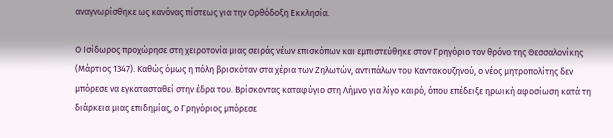αναγνωρίσθηκε ως κανόνας πίστεως για την Ορθόδοξη Εκκλησία.

Ο Ισίδωρος προχώρησε στη χειροτονία μιας σειράς νέων επισκόπων και εμπιστεύθηκε στον Γρηγόριο τον θρόνο της Θεσσαλονίκης (Μάρτιος 1347). Καθώς όμως η πόλη βρισκόταν στα χέρια των Ζηλωτών, αντιπάλων του Καντακουζηνού, ο νέος μητροπολίτης δεν μπόρεσε να εγκατασταθεί στην έδρα του. Βρίσκοντας καταφύγιο στη Λήμνο για λίγο καιρό, όπου επέδειξε ηρωική αφοσίωση κατά τη διάρκεια μιας επιδημίας, ο Γρηγόριος μπόρεσε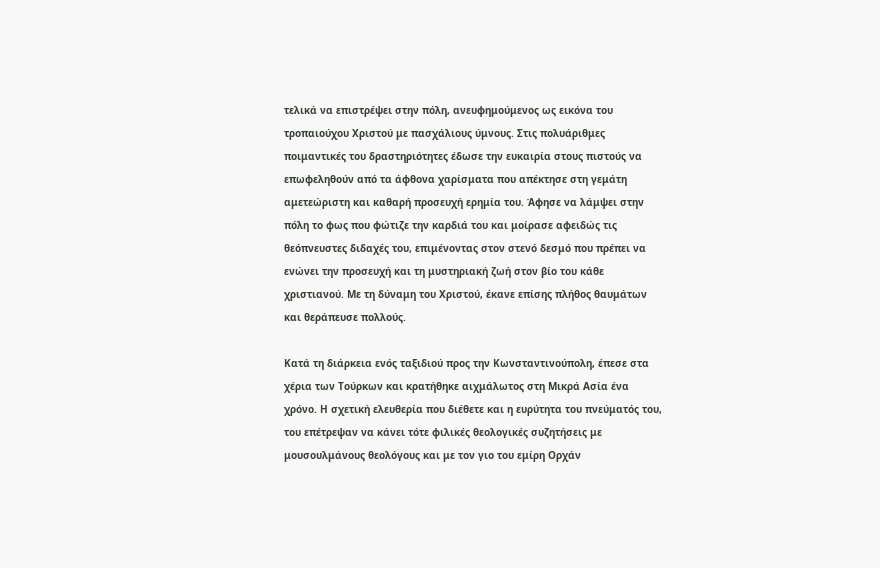τελικά να επιστρέψει στην πόλη, ανευφημούμενος ως εικόνα του τροπαιούχου Χριστού με πασχάλιους ύμνους. Στις πολυάριθμες ποιμαντικές του δραστηριότητες έδωσε την ευκαιρία στους πιστούς να επωφεληθούν από τα άφθονα χαρίσματα που απέκτησε στη γεμάτη αμετεώριστη και καθαρή προσευχή ερημία του. Άφησε να λάμψει στην πόλη το φως που φώτιζε την καρδιά του και μοίρασε αφειδώς τις θεόπνευστες διδαχές του, επιμένοντας στον στενό δεσμό που πρέπει να ενώνει την προσευχή και τη μυστηριακή ζωή στον βίο του κάθε χριστιανού. Με τη δύναμη του Χριστού, έκανε επίσης πλήθος θαυμάτων και θεράπευσε πολλούς.

Κατά τη διάρκεια ενός ταξιδιού προς την Κωνσταντινούπολη, έπεσε στα χέρια των Τούρκων και κρατήθηκε αιχμάλωτος στη Μικρά Ασία ένα χρόνο. Η σχετική ελευθερία που διέθετε και η ευρύτητα του πνεύματός του, του επέτρεψαν να κάνει τότε φιλικές θεολογικές συζητήσεις με μουσουλμάνους θεολόγους και με τον γιο του εμίρη Ορχάν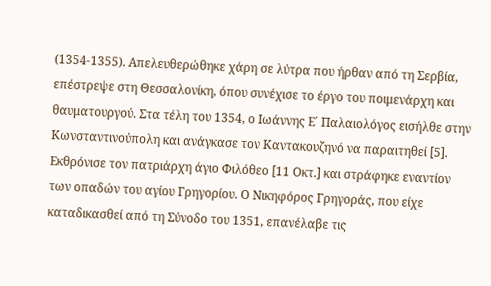(1354-1355). Απελευθερώθηκε χάρη σε λύτρα που ήρθαν από τη Σερβία, επέστρεψε στη Θεσσαλονίκη, όπου συνέχισε το έργο του ποιμενάρχη και θαυματουργού. Στα τέλη του 1354, ο Ιωάννης Ε΄ Παλαιολόγος εισήλθε στην Κωνσταντινούπολη και ανάγκασε τον Καντακουζηνό να παραιτηθεί [5]. Εκθρόνισε τον πατριάρχη άγιο Φιλόθεο [11 Οκτ.] και στράφηκε εναντίον των οπαδών του αγίου Γρηγορίου. Ο Νικηφόρος Γρηγοράς, που είχε καταδικασθεί από τη Σύνοδο του 1351, επανέλαβε τις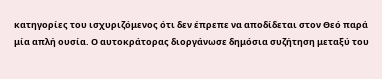κατηγορίες του ισχυριζόμενος ότι δεν έπρεπε να αποδίδεται στον Θεό παρά μία απλή ουσία. Ο αυτοκράτορας διοργάνωσε δημόσια συζήτηση μεταξύ του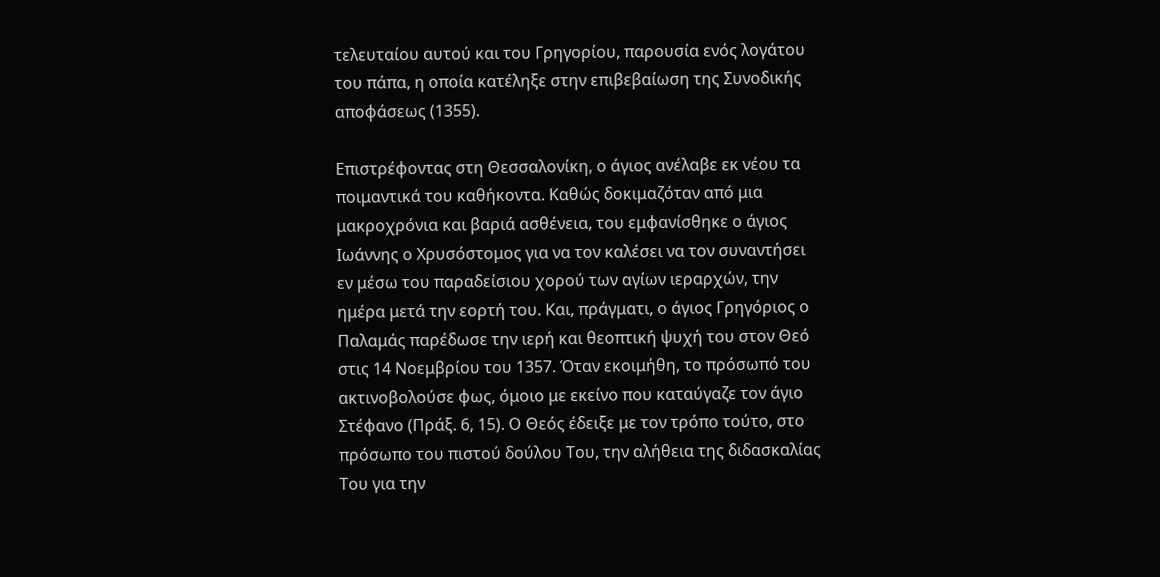τελευταίου αυτού και του Γρηγορίου, παρουσία ενός λογάτου του πάπα, η οποία κατέληξε στην επιβεβαίωση της Συνοδικής αποφάσεως (1355).

Επιστρέφοντας στη Θεσσαλονίκη, ο άγιος ανέλαβε εκ νέου τα ποιμαντικά του καθήκοντα. Καθώς δοκιμαζόταν από μια μακροχρόνια και βαριά ασθένεια, του εμφανίσθηκε ο άγιος Ιωάννης ο Χρυσόστομος για να τον καλέσει να τον συναντήσει εν μέσω του παραδείσιου χορού των αγίων ιεραρχών, την ημέρα μετά την εορτή του. Και, πράγματι, ο άγιος Γρηγόριος ο Παλαμάς παρέδωσε την ιερή και θεοπτική ψυχή του στον Θεό στις 14 Νοεμβρίου του 1357. Όταν εκοιμήθη, το πρόσωπό του ακτινοβολούσε φως, όμοιο με εκείνο που καταύγαζε τον άγιο Στέφανο (Πράξ. 6, 15). Ο Θεός έδειξε με τον τρόπο τούτο, στο πρόσωπο του πιστού δούλου Του, την αλήθεια της διδασκαλίας Του για την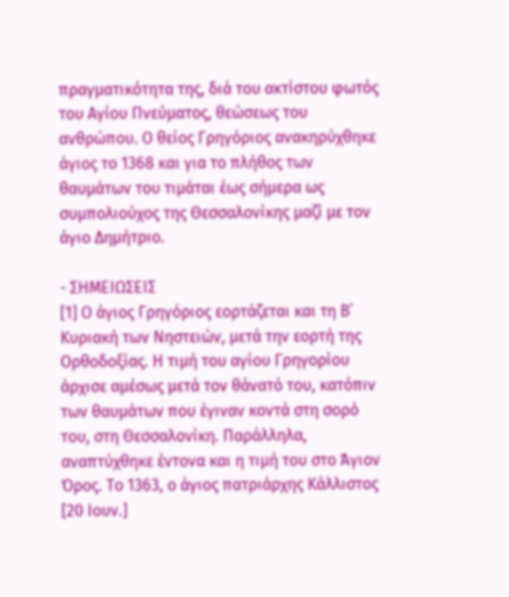πραγματικότητα της, διά του ακτίστου φωτός του Αγίου Πνεύματος, θεώσεως του ανθρώπου. Ο θείος Γρηγόριος ανακηρύχθηκε άγιος το 1368 και για το πλήθος των θαυμάτων του τιμάται έως σήμερα ως συμπολιούχος της Θεσσαλονίκης μαζί με τον άγιο Δημήτριο.

- ΣΗΜΕΙΩΣΕΙΣ
[1] Ο άγιος Γρηγόριος εορτάζεται και τη Β΄ Κυριακή των Νηστειών, μετά την εορτή της Ορθοδοξίας. Η τιμή του αγίου Γρηγορίου άρχισε αμέσως μετά τον θάνατό του, κατόπιν των θαυμάτων που έγιναν κοντά στη σορό του, στη Θεσσαλονίκη. Παράλληλα, αναπτύχθηκε έντονα και η τιμή του στο Άγιον Όρος. Το 1363, ο άγιος πατριάρχης Κάλλιστος [20 Ιουν.]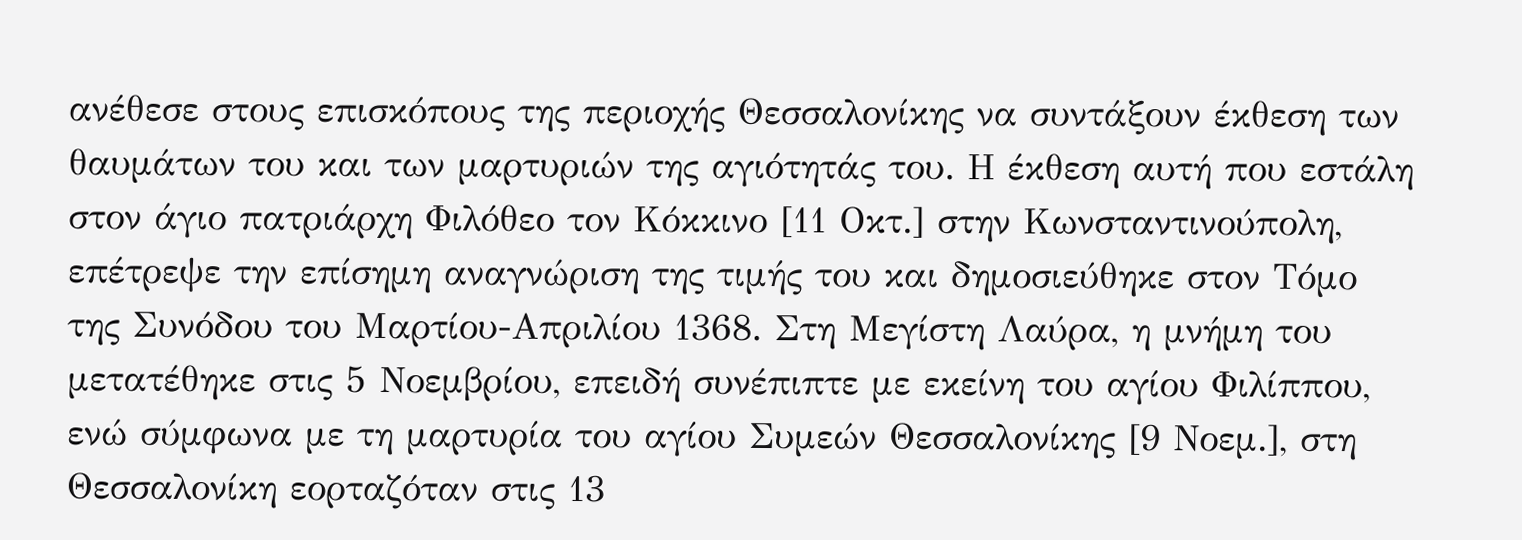ανέθεσε στους επισκόπους της περιοχής Θεσσαλονίκης να συντάξουν έκθεση των θαυμάτων του και των μαρτυριών της αγιότητάς του. Η έκθεση αυτή που εστάλη στον άγιο πατριάρχη Φιλόθεο τον Κόκκινο [11 Οκτ.] στην Κωνσταντινούπολη, επέτρεψε την επίσημη αναγνώριση της τιμής του και δημοσιεύθηκε στον Τόμο της Συνόδου του Μαρτίου-Απριλίου 1368. Στη Μεγίστη Λαύρα, η μνήμη του μετατέθηκε στις 5 Νοεμβρίου, επειδή συνέπιπτε με εκείνη του αγίου Φιλίππου, ενώ σύμφωνα με τη μαρτυρία του αγίου Συμεών Θεσσαλονίκης [9 Νοεμ.], στη Θεσσαλονίκη εορταζόταν στις 13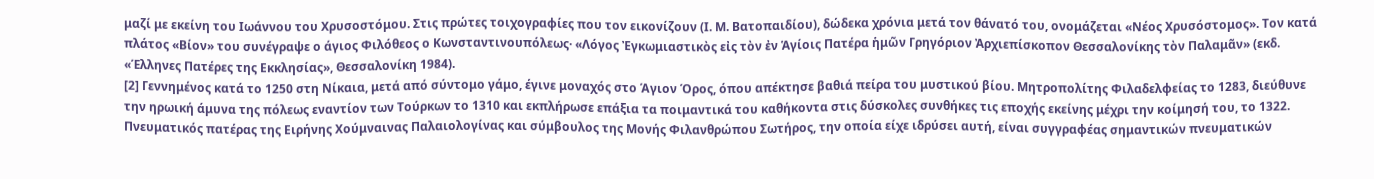μαζί με εκείνη του Ιωάννου του Χρυσοστόμου. Στις πρώτες τοιχογραφίες που τον εικονίζουν (Ι. Μ. Βατοπαιδίου), δώδεκα χρόνια μετά τον θάνατό του, ονομάζεται «Νέος Χρυσόστομος». Τον κατά πλάτος «Βίον» του συνέγραψε ο άγιος Φιλόθεος ο Κωνσταντινουπόλεως· «Λόγος Ἐγκωμιαστικὸς εἰς τὸν ἐν Ἁγίοις Πατέρα ἡμῶν Γρηγόριον Ἀρχιεπίσκοπον Θεσσαλονίκης τὸν Παλαμᾶν» (εκδ. «Έλληνες Πατέρες της Εκκλησίας», Θεσσαλονίκη 1984).
[2] Γεννημένος κατά το 1250 στη Νίκαια, μετά από σύντομο γάμο, έγινε μοναχός στο Άγιον Όρος, όπου απέκτησε βαθιά πείρα του μυστικού βίου. Μητροπολίτης Φιλαδελφείας το 1283, διεύθυνε την ηρωική άμυνα της πόλεως εναντίον των Τούρκων το 1310 και εκπλήρωσε επάξια τα ποιμαντικά του καθήκοντα στις δύσκολες συνθήκες τις εποχής εκείνης μέχρι την κοίμησή του, το 1322. Πνευματικός πατέρας της Ειρήνης Χούμναινας Παλαιολογίνας και σύμβουλος της Μονής Φιλανθρώπου Σωτήρος, την οποία είχε ιδρύσει αυτή, είναι συγγραφέας σημαντικών πνευματικών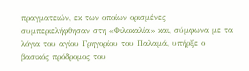πραγματειών, εκ των οποίων ορισμένες συμπεριελήφθησαν στη «Φιλοκαλία» και, σύμφωνα με τα λόγια του αγίου Γρηγορίου του Παλαμά, υπήρξε ο βασικός πρόδρομος του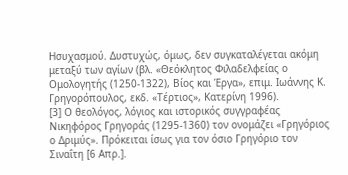Ησυχασμού. Δυστυχώς, όμως, δεν συγκαταλέγεται ακόμη μεταξύ των αγίων (βλ. «Θεόκλητος Φιλαδελφείας ο Ομολογητής (1250-1322), Βίος και Έργα», επιμ. Ιωάννης Κ. Γρηγορόπουλος, εκδ. «Τέρτιος», Κατερίνη 1996).
[3] Ο θεολόγος, λόγιος και ιστορικός συγγραφέας Νικηφόρος Γρηγοράς (1295-1360) τον ονομάζει «Γρηγόριος ο Δριμύς». Πρόκειται ίσως για τον όσιο Γρηγόριο τον Σιναΐτη [6 Απρ.].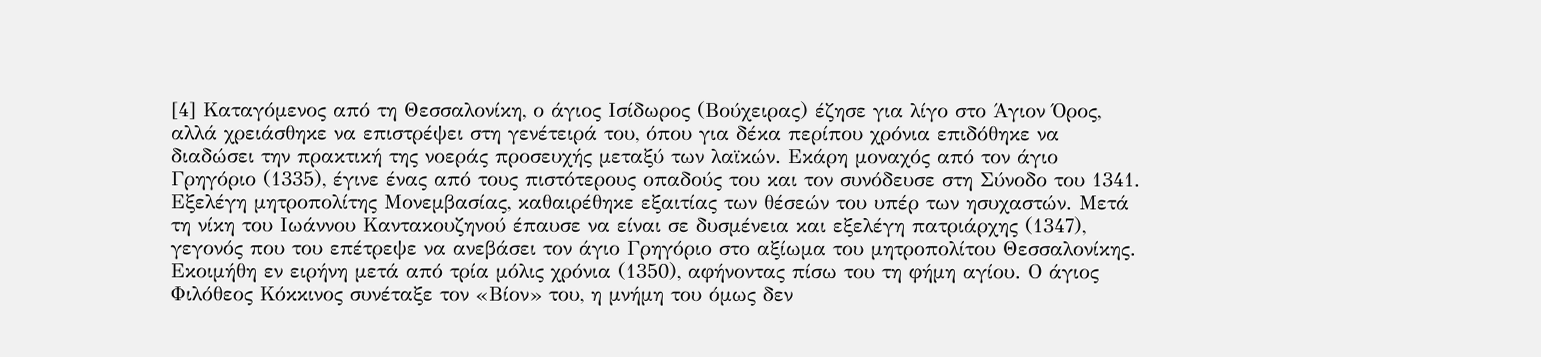[4] Καταγόμενος από τη Θεσσαλονίκη, ο άγιος Ισίδωρος (Βούχειρας) έζησε για λίγο στο Άγιον Όρος, αλλά χρειάσθηκε να επιστρέψει στη γενέτειρά του, όπου για δέκα περίπου χρόνια επιδόθηκε να διαδώσει την πρακτική της νοεράς προσευχής μεταξύ των λαϊκών. Εκάρη μοναχός από τον άγιο Γρηγόριο (1335), έγινε ένας από τους πιστότερους οπαδούς του και τον συνόδευσε στη Σύνοδο του 1341. Εξελέγη μητροπολίτης Μονεμβασίας, καθαιρέθηκε εξαιτίας των θέσεών του υπέρ των ησυχαστών. Μετά τη νίκη του Ιωάννου Καντακουζηνού έπαυσε να είναι σε δυσμένεια και εξελέγη πατριάρχης (1347), γεγονός που του επέτρεψε να ανεβάσει τον άγιο Γρηγόριο στο αξίωμα του μητροπολίτου Θεσσαλονίκης. Εκοιμήθη εν ειρήνη μετά από τρία μόλις χρόνια (1350), αφήνοντας πίσω του τη φήμη αγίου. Ο άγιος Φιλόθεος Κόκκινος συνέταξε τον «Βίον» του, η μνήμη του όμως δεν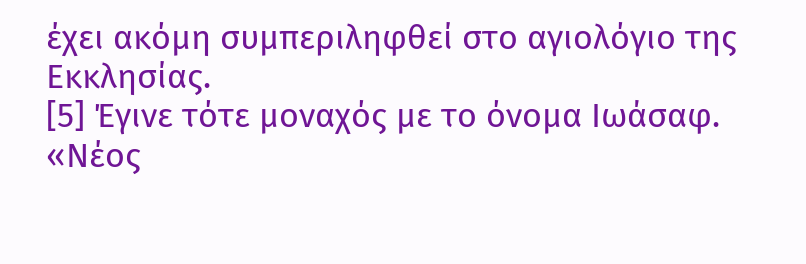έχει ακόμη συμπεριληφθεί στο αγιολόγιο της Εκκλησίας.
[5] Έγινε τότε μοναχός με το όνομα Ιωάσαφ.
«Νέος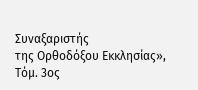Συναξαριστής
της Ορθοδόξου Εκκλησίας»,
Τόμ. 3ος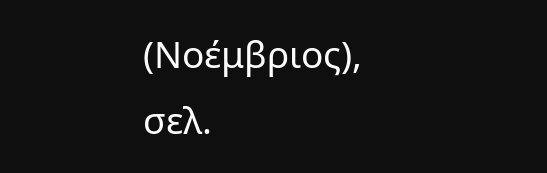(Νοέμβριος),
σελ.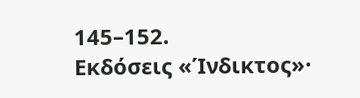145–152.
Εκδόσεις «Ίνδικτος»·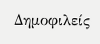Δημοφιλείς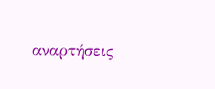αναρτήσεις